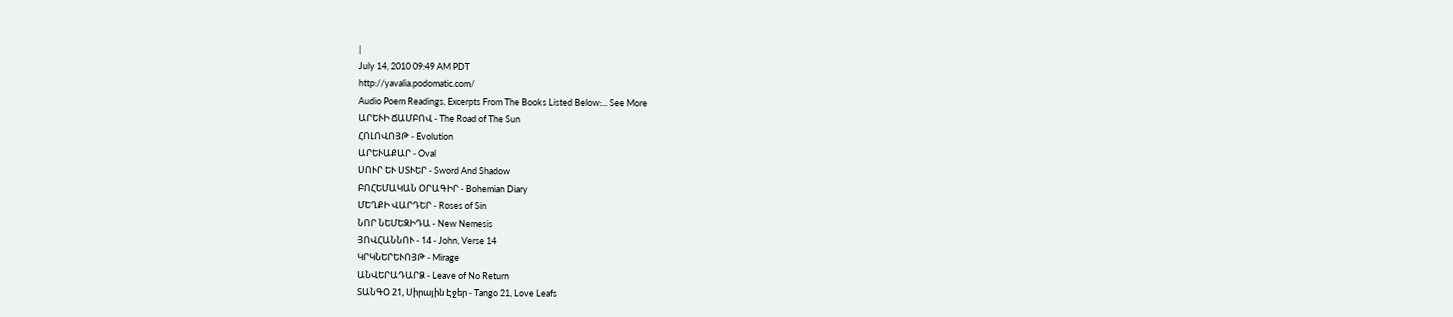|
July 14, 2010 09:49 AM PDT
http://yavalia.podomatic.com/
Audio Poem Readings, Excerpts From The Books Listed Below:... See More
ԱՐԵՒԻ ՃԱՄԲՈՎ - The Road of The Sun
ՀՈԼՈՎՈՅԹ - Evolution
ԱՐԵՒԱՔԱՐ - Oval
ՍՈՒՐ ԵՒ ՍՏՒԵՐ - Sword And Shadow
ԲՈՀԵՄԱԿԱՆ ՕՐԱԳԻՐ - Bohemian Diary
ՄԵՂՔԻ ՎԱՐԴԵՐ - Roses of Sin
ՆՈՐ ՆԵՄԵԶԻԴԱ - New Nemesis
ՅՈՎՀԱՆՆՈՒ - 14 - John, Verse 14
ԿՐԿՆԵՐԵՒՈՅԹ - Mirage
ԱՆՎԵՐԱԴԱՐՁ - Leave of No Return
ՏԱՆԳՕ 21, Սիրային Էջեր - Tango 21, Love Leafs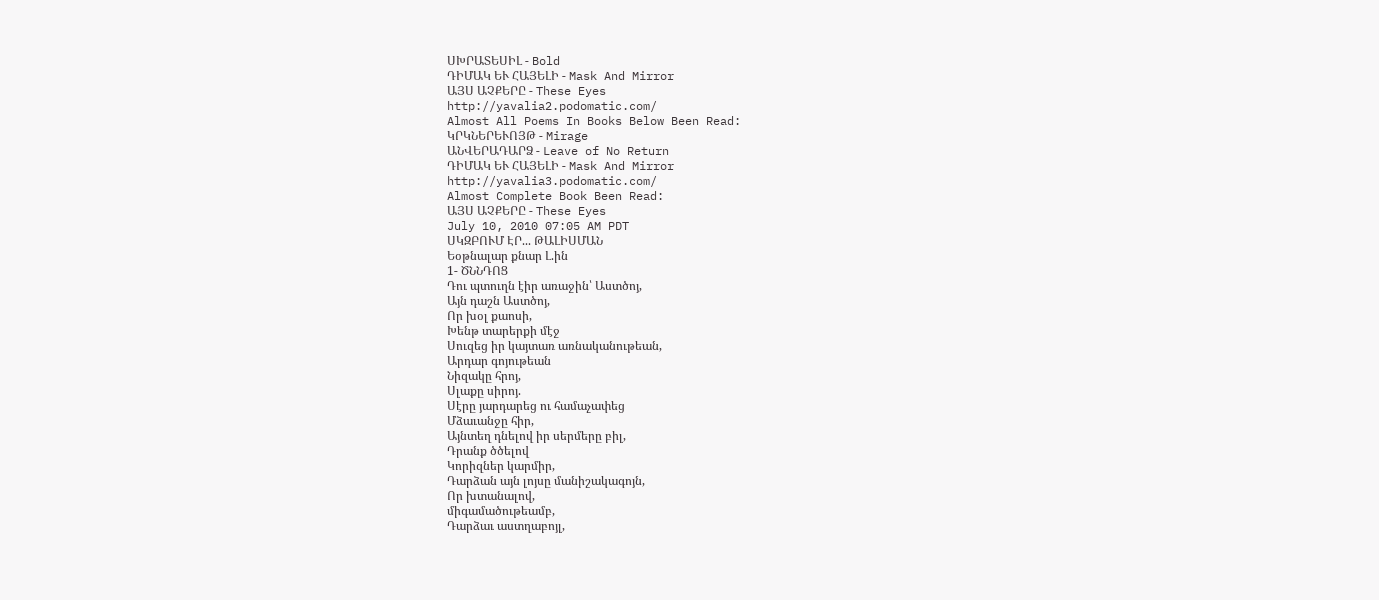ՍԽՐԱՏԵՍԻԼ - Bold
ԴԻՄԱԿ ԵՒ ՀԱՅԵԼԻ - Mask And Mirror
ԱՅՍ ԱՉՔԵՐԸ - These Eyes
http://yavalia2.podomatic.com/
Almost All Poems In Books Below Been Read:
ԿՐԿՆԵՐԵՒՈՅԹ - Mirage
ԱՆՎԵՐԱԴԱՐՁ - Leave of No Return
ԴԻՄԱԿ ԵՒ ՀԱՅԵԼԻ - Mask And Mirror
http://yavalia3.podomatic.com/
Almost Complete Book Been Read:
ԱՅՍ ԱՉՔԵՐԸ - These Eyes
July 10, 2010 07:05 AM PDT
ՍԿԶԲՈՒՄ ԷՐ... ԹԱԼԻՍՄԱՆ
Եօթնալար քնար Լ.ին
1- ԾՆՆԴՈՑ
Դու պտուղն էիր առաջին՝ Աստծոյ,
Այն դաշն Աստծոյ,
Որ խօլ քաոսի,
Խենթ տարերքի մէջ
Սուզեց իր կայտառ առնականութեան,
Արդար գոյութեան
Նիզակը հրոյ,
Սլաքը սիրոյ.
Սէրը յարդարեց ու համաչափեց
Մձաւանջը հիր,
Այնտեղ դնելով իր սերմերը բիլ,
Դրանք ծծելով
Կորիզներ կարմիր,
Դարձան այն լոյսը մանիշակագոյն,
Որ խտանալով,
միգամածութեամբ,
Դարձաւ աստղաբոյլ,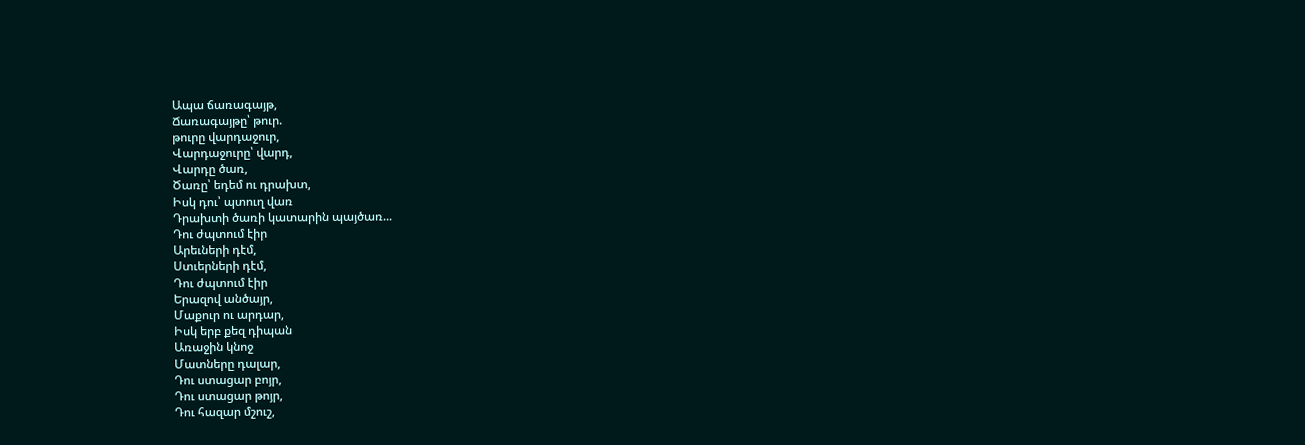Ապա ճառագայթ,
Ճառագայթը՝ թուր.
թուրը վարդաջուր,
Վարդաջուրը՝ վարդ,
Վարդը ծառ,
Ծառը՝ եդեմ ու դրախտ,
Իսկ դու՝ պտուղ վառ
Դրախտի ծառի կատարին պայծառ...
Դու ժպտում էիր
Արեւների դէմ,
Ստւերների դէմ,
Դու ժպտում էիր
Երազով անծայր,
Մաքուր ու արդար,
Իսկ երբ քեզ դիպան
Առաջին կնոջ
Մատները դալար,
Դու ստացար բոյր,
Դու ստացար թոյր,
Դու հազար մշուշ,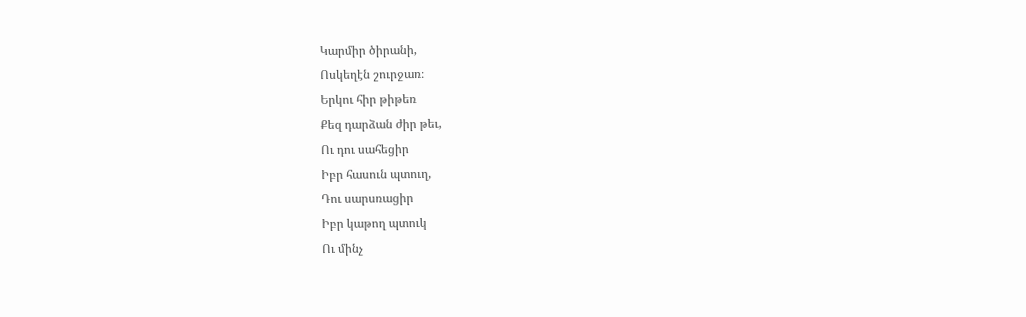Կարմիր ծիրանի,
Ոսկեղէն շուրջառ։
Երկու հիր թիթեռ
Քեզ դարձան ժիր թեւ,
Ու դու սահեցիր
Իբր հասուն պտուղ,
Դու սարսռացիր
Իբր կաթող պտուկ
Ու մինչ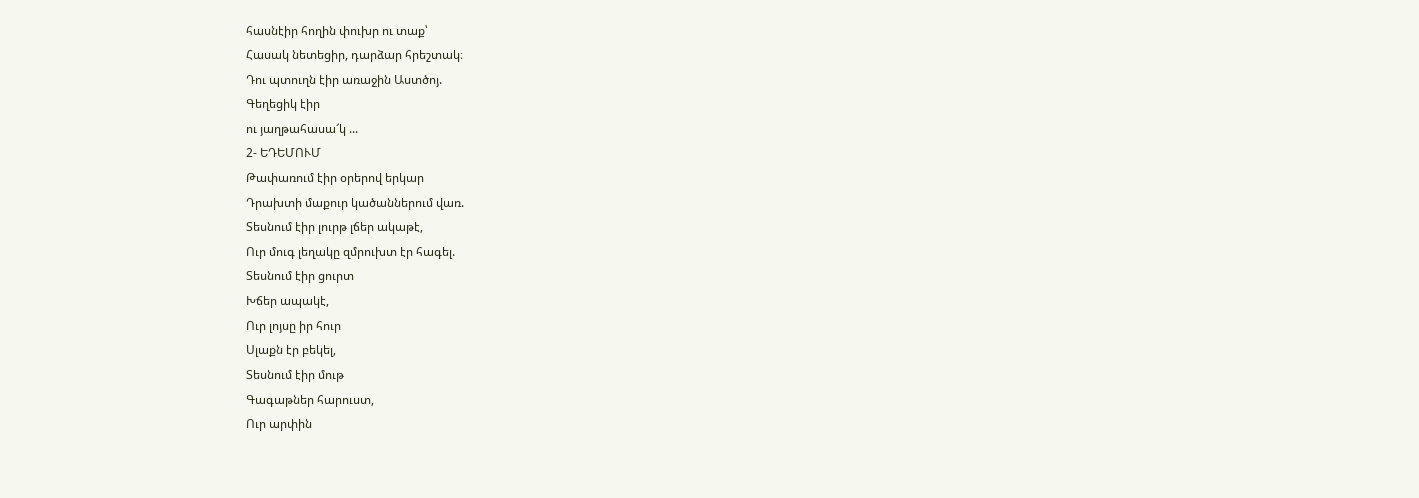հասնէիր հողին փուխր ու տաք՝
Հասակ նետեցիր, դարձար հրեշտակ։
Դու պտուղն էիր առաջին Աստծոյ.
Գեղեցիկ էիր
ու յաղթահասա՜կ ...
2- ԵԴԵՄՈՒՄ
Թափառում էիր օրերով երկար
Դրախտի մաքուր կածաններում վառ.
Տեսնում էիր լուրթ լճեր ակաթէ,
Ուր մուգ լեղակը զմրուխտ էր հագել.
Տեսնում էիր ցուրտ
Խճեր ապակէ,
Ուր լոյսը իր հուր
Սլաքն էր բեկել,
Տեսնում էիր մութ
Գագաթներ հարուստ,
Ուր արփին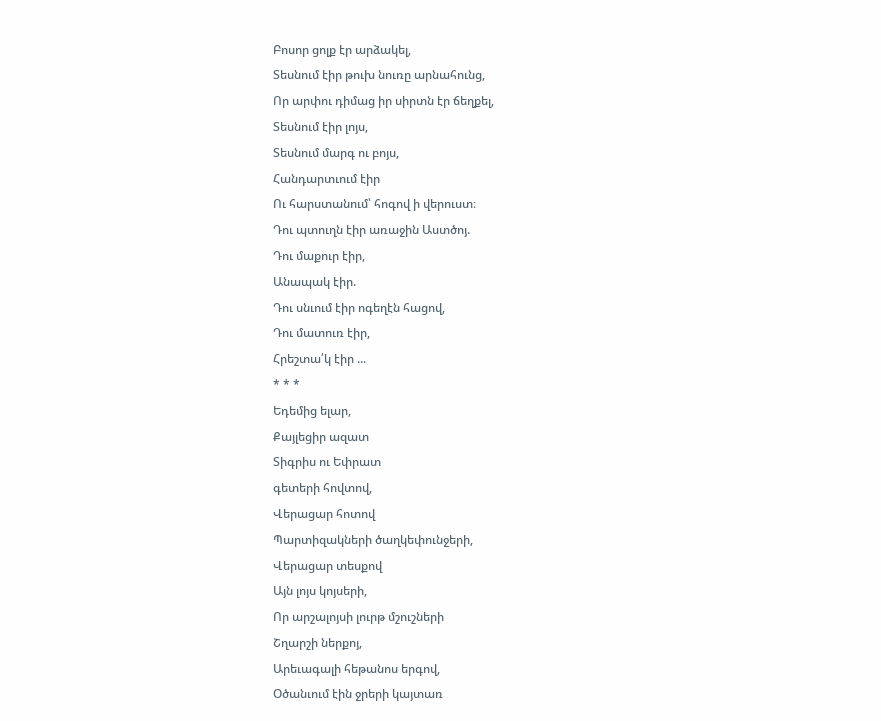Բոսոր ցոլք էր արձակել,
Տեսնում էիր թուխ նուռը արնահունց,
Որ արփու դիմաց իր սիրտն էր ճեղքել,
Տեսնում էիր լոյս,
Տեսնում մարգ ու բոյս,
Հանդարտւում էիր
Ու հարստանում՝ հոգով ի վերուստ։
Դու պտուղն էիր առաջին Աստծոյ.
Դու մաքուր էիր,
Անապակ էիր.
Դու սնւում էիր ոգեղէն հացով,
Դու մատուռ էիր,
Հրեշտա՛կ էիր ...
* * *
Եդեմից ելար,
Քայլեցիր ազատ
Տիգրիս ու Եփրատ
գետերի հովտով,
Վերացար հոտով
Պարտիզակների ծաղկեփունջերի,
Վերացար տեսքով
Այն լոյս կոյսերի,
Որ արշալոյսի լուրթ մշուշների
Շղարշի ներքոյ,
Արեւագալի հեթանոս երգով,
Օծանւում էին ջրերի կայտառ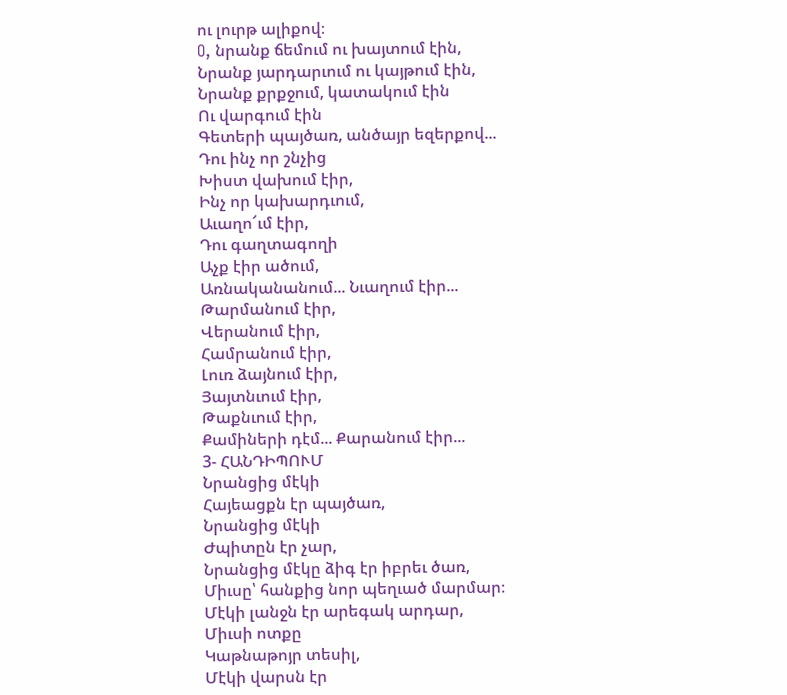ու լուրթ ալիքով։
O, նրանք ճեմում ու խայտում էին,
Նրանք յարդարւում ու կայթում էին,
Նրանք քրքջում, կատակում էին
Ու վարգում էին
Գետերի պայծառ, անծայր եզերքով...
Դու ինչ որ շնչից
Խիստ վախում էիր,
Ինչ որ կախարդւում,
Աւաղո՜ւմ էիր,
Դու գաղտագողի
Աչք էիր ածում,
Առնականանում... Նւաղում էիր...
Թարմանում էիր,
Վերանում էիր,
Համրանում էիր,
Լուռ ձայնում էիր,
Յայտնւում էիր,
Թաքնւում էիր,
Քամիների դէմ... Քարանում էիր...
3- ՀԱՆԴԻՊՈՒՄ
Նրանցից մէկի
Հայեացքն էր պայծառ,
Նրանցից մէկի
Ժպիտըն էր չար,
Նրանցից մէկը ձիգ էր իբրեւ ծառ,
Միւսը՝ հանքից նոր պեղւած մարմար։
Մէկի լանջն էր արեգակ արդար,
Միւսի ոտքը
Կաթնաթոյր տեսիլ,
Մէկի վարսն էր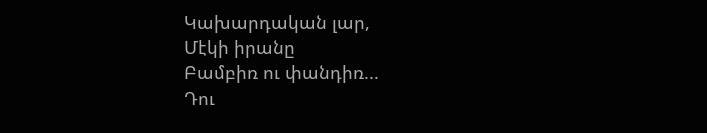Կախարդական լար,
Մէկի իրանը
Բամբիռ ու փանդիռ...
Դու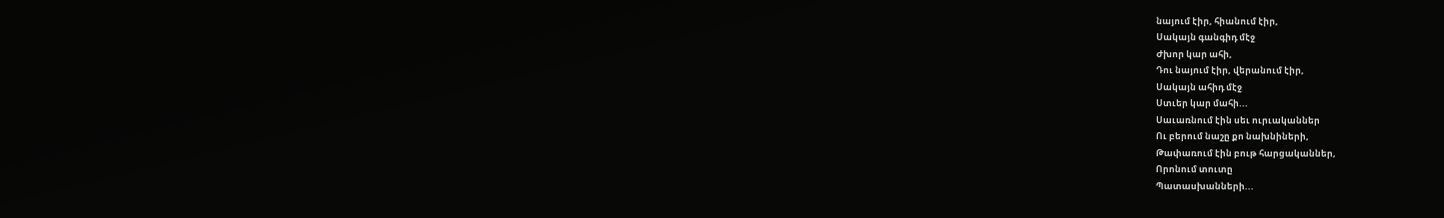նայում էիր, հիանում էիր,
Սակայն գանգիդ մէջ
Ժխոր կար ահի,
Դու նայում էիր, վերանում էիր,
Սակայն ահիդ մէջ
Ստւեր կար մահի...
Սաւառնում էին սեւ ուրւականներ
Ու բերում նաշը քո նախնիների,
Թափառում էին բութ հարցականներ,
Որոնում տուտը
Պատասխանների...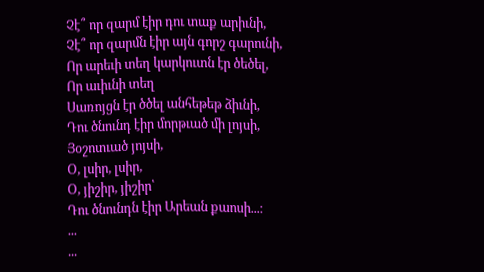Չէ՞ որ զարմ էիր դու տաք արիւնի,
Չէ՞ որ զարմն էիր այն գորշ գարունի,
Որ արեւի տեղ կարկուտն էր ծեծել,
Որ աւիւնի տեղ
Սառոյցն էր ծծել անհեթեթ ձիւնի,
Դու ծնունդ էիր մորթւած մի լոյսի,
Յօշոտւած յոյսի,
Օ, լսիր, լսիր,
Օ, յիշիր, յիշիր՝
Դու ծնունդն էիր Արեան քաոսի...։
...
...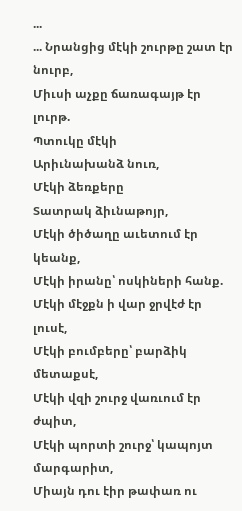...
... Նրանցից մէկի շուրթը շատ էր նուրբ,
Միւսի աչքը ճառագայթ էր լուրթ.
Պտուկը մէկի
Արիւնախանձ նուռ,
Մէկի ձեռքերը
Տատրակ ձիւնաթոյր,
Մէկի ծիծաղը աւետում էր կեանք,
Մէկի իրանը՝ ոսկիների հանք.
Մէկի մէջքն ի վար ջրվէժ էր լուսէ,
Մէկի բումբերը՝ բարձիկ մետաքսէ,
Մէկի վզի շուրջ վառւում էր ժպիտ,
Մէկի պորտի շուրջ՝ կապոյտ մարգարիտ,
Միայն դու էիր թափառ ու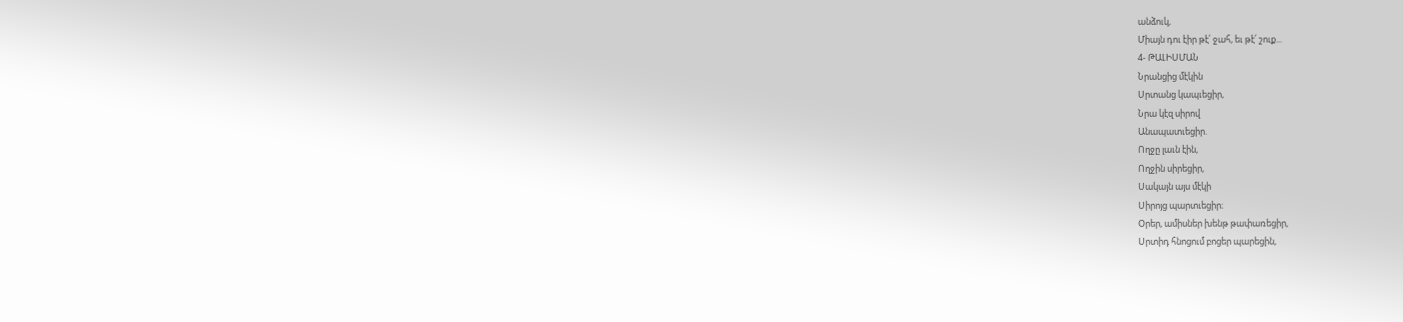անձուկ,
Միայն դու էիր թէ՛ ջահ, եւ թէ՛ շուք...
4- ԹԱԼԻՍՄԱՆ
Նրանցից մէկին
Սրտանց կապւեցիր,
Նրա կէզ սիրով
Անապատւեցիր.
Ողջը լաւն էին,
Ողջին սիրեցիր,
Սակայն այս մէկի
Սիրոյց պարտւեցիր։
Օրեր, ամիսներ խենթ թափառեցիր,
Սրտիդ հնոցում բոցեր պարեցին,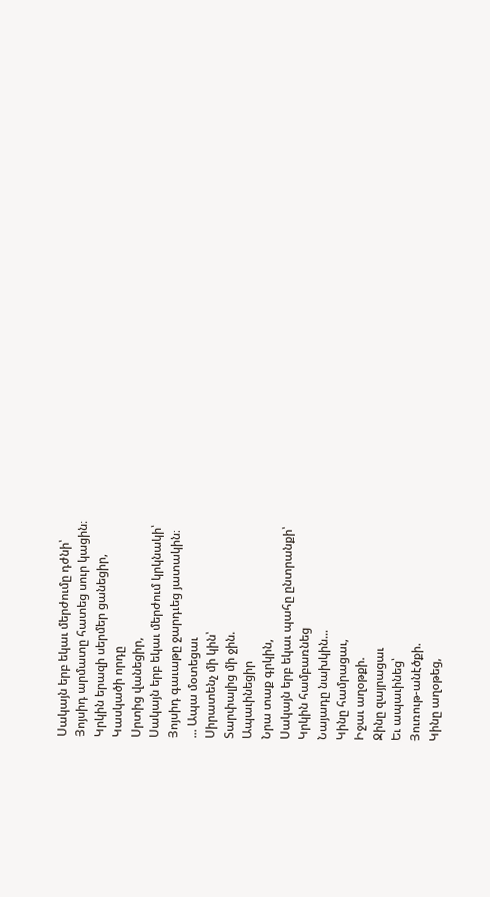Սակայն երբ եկաւ մերժումը դժնի՝
Յոյսիդ արմատը հատեց սուր կացին։
Կրկին երազի սերմեր ցանեցիր,
Կասկածի որդը
Սրտից վանեցիր,
Սակայն երբ եկաւ մերժում կրկնակի՝
Յոյսիդ գաւաթը ջարդւեց յատակին։
... Ապա մօտեցաւ
Սիրատենչ մի կին՝
Տարփալից մի ջին.
Ապաւինեցիր
Նրա տաք գրկին,
Սակայն երբ եկաւ պահը ընտրանքի՝
Կրկին համբառնեց
Նայադը նախկին...
Կինը համրացաւ,
Իջաւ աղօթքի.
Ջինը զայրացաւ
Եւ ապաւինեց՝
Յուռութ-անէծքի.
Կինը աղօթեց,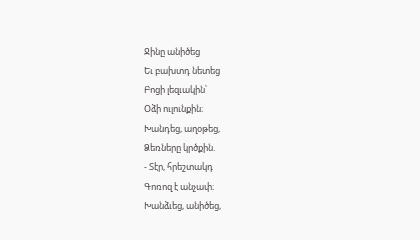Ջինը անիծեց
Եւ բախտդ նետեց
Բոցի լեզւակին՝
Օձի ուլունքին։
Խանդեց, աղօթեց,
Ձեռները կրծքին.
- Տէր, հրեշտակդ
Գոռոզ է անչափ։
Խանձւեց, անիծեց,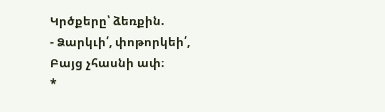Կրծքերը՝ ձեռքին.
- Ձարկւի՛, փոթորկեի՛,
Բայց չհասնի ափ։
*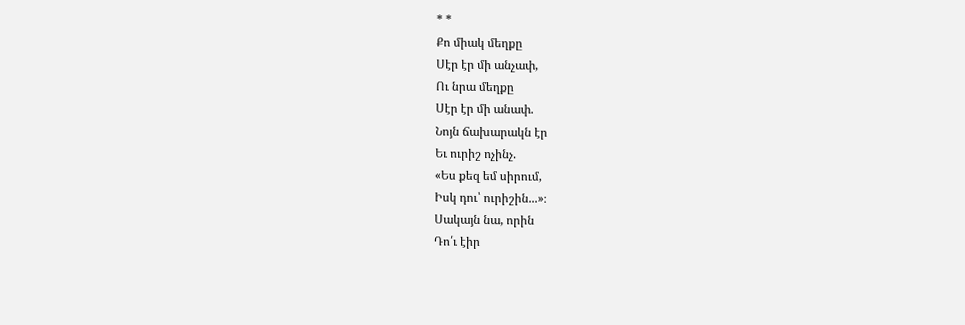* *
Քո միակ մեղքը
Սէր էր մի անչափ,
Ու նրա մեղքը
Սէր էր մի անափ.
Նոյն ճախարակն էր
Եւ ուրիշ ոչինչ.
«Ես քեզ եմ սիրում,
Իսկ դու՝ ուրիշին...»։
Սակայն նա, որին
Դո՛ւ էիր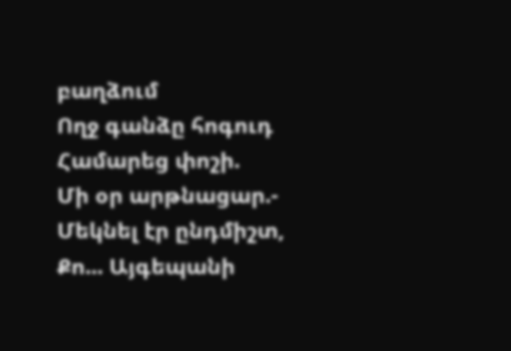բաղձում
Ողջ գանձը հոգուդ
Համարեց փոշի.
Մի օր արթնացար.-
Մեկնել էր ընդմիշտ,
Քո... Այգեպանի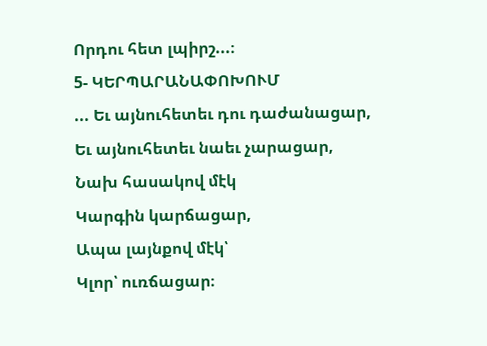Որդու հետ լպիրշ...։
5- ԿԵՐՊԱՐԱՆԱՓՈԽՈՒՄ
... Եւ այնուհետեւ դու դաժանացար,
Եւ այնուհետեւ նաեւ չարացար,
Նախ հասակով մէկ
Կարգին կարճացար,
Ապա լայնքով մէկ՝
Կլոր՝ ուռճացար։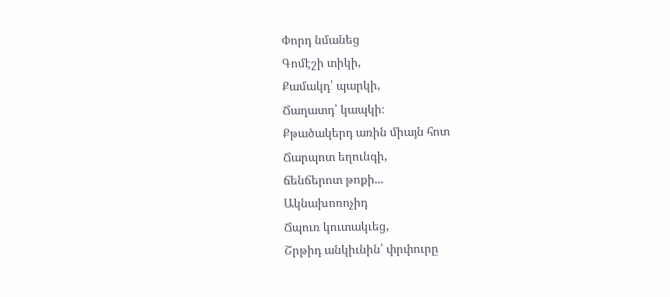Փորդ նմանեց
Գոմէշի տիկի,
Քամակդ՝ պարկի,
Ճաղատդ՝ կապկի։
Քթածակերդ առին միայն հոտ
Ճարպոտ եղունգի,
ճենճերոտ թոքի...
Ակնախոռոչիդ
Ճպուռ կուտակւեց,
Շրթիդ անկիւնին՝ փրփուրը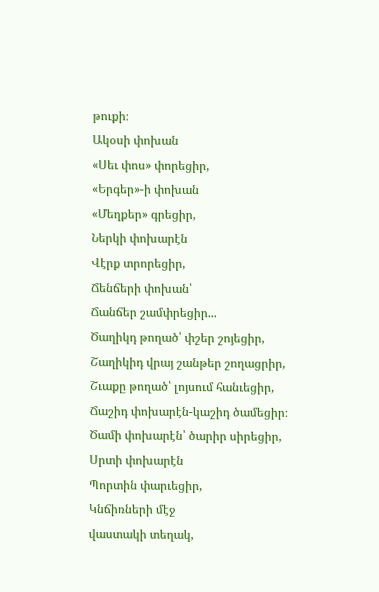թուքի։
Ակօսի փոխան
«Սեւ փոս» փորեցիր,
«Երգեր»-ի փոխան
«Մեղքեր» գրեցիր,
Ներկի փոխարէն
Վէրք տրորեցիր,
Ճենճերի փոխան՝
Ճանճեր շամփրեցիր...
Ծաղիկդ թողած՝ փշեր շոյեցիր,
Շաղիկիդ վրայ շանթեր շողացրիր,
Շւաքը թողած՝ լոյսում հանւեցիր,
Ճաշիդ փոխարէն-կաշիդ ծամեցիր։
Ծամի փոխարէն՝ ծարիր սիրեցիր,
Սրտի փոխարէն
Պորտին փարւեցիր,
Կնճիռների մէջ
վաստակի տեղակ,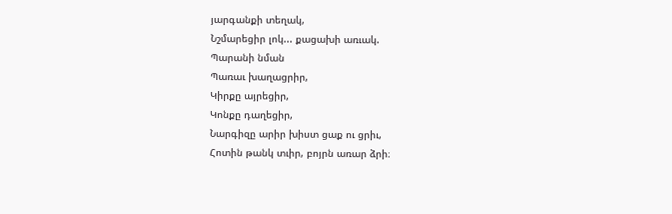յարգանքի տեղակ,
Նշմարեցիր լոկ... քացախի առւակ.
Պարանի նման
Պառաւ խաղացրիր,
Կիրքը այրեցիր,
Կոնքը դաղեցիր,
Նարգիզը արիր խիստ ցաք ու ցրիւ,
Հոտին թանկ տւիր, բոյրն առար ձրի։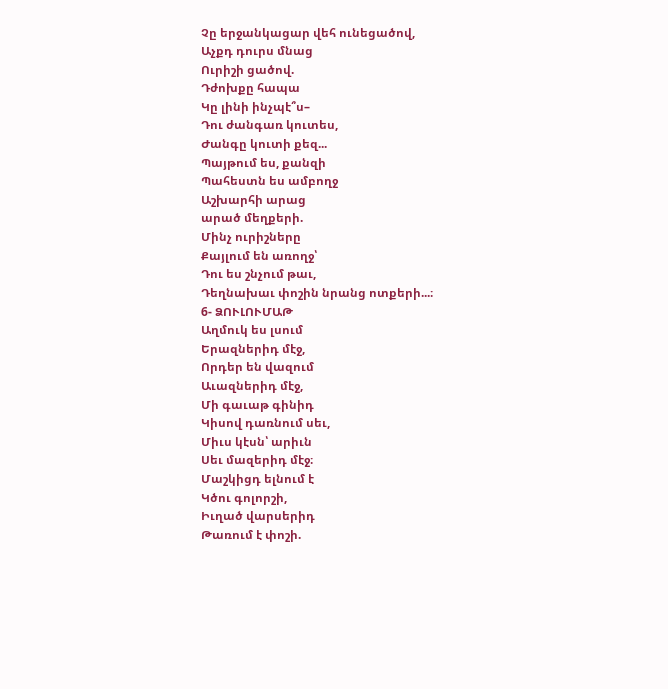Չը երջանկացար վեհ ունեցածով,
Աչքդ դուրս մնաց
Ուրիշի ցածով.
Դժոխքը հապա
Կը լինի ինչպէ՞ս–
Դու ժանգառ կուտես,
Ժանգը կուտի քեզ...
Պայթում ես, քանզի
Պահեստն ես ամբողջ
Աշխարհի արաց
արած մեղքերի.
Մինչ ուրիշները
Քայլում են առողջ՝
Դու ես շնչում թաւ,
Դեղնախաւ փոշին նրանց ոտքերի...։
6- ՁՈՒԼՈՒՄԱԹ
Աղմուկ ես լսում
Երազներիդ մէջ,
Որդեր են վազում
Աւազներիդ մէջ,
Մի գաւաթ գինիդ
Կիսով դառնում սեւ,
Միւս կէսն՝ արիւն
Սեւ մազերիդ մէջ։
Մաշկիցդ ելնում է
Կծու գոլորշի,
Իւղած վարսերիդ
Թառում է փոշի.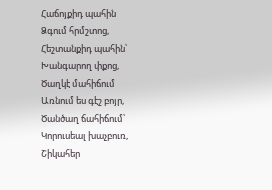Հաճոյքիդ պահին
Ձգում հրմշտոց,
Հեշտանքիդ պահին՝
Խանգարող փքոց,
Ծաղկէ մահիճում
Առնում ես գէշ բոյր,
Ծանծաղ ճահիճում՝
Կորուսեալ խաչբուռ,
Շիկահեր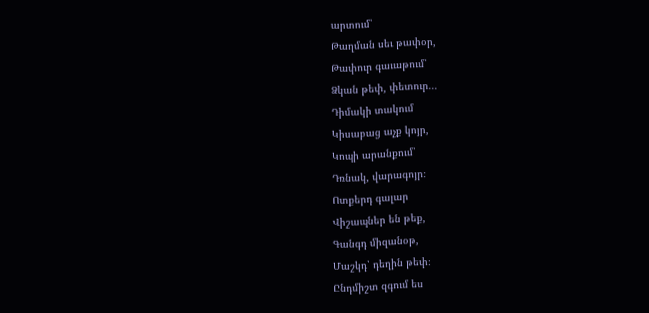արտում՝
Թաղման սեւ թափօր,
Թափուր գաւաթում՝
Ձկան թեփ, փետուր...
Դիմակի տակում
Կիսաբաց աչք կոյր,
Կոպի արանքում՝
Դռնակ, վարագոյր։
Ոտքերդ գալար
Վիշապներ են թեք,
Գանգդ միզանօթ,
Մաշկդ՝ դեղին թեփ։
Ընդմիշտ զգում ես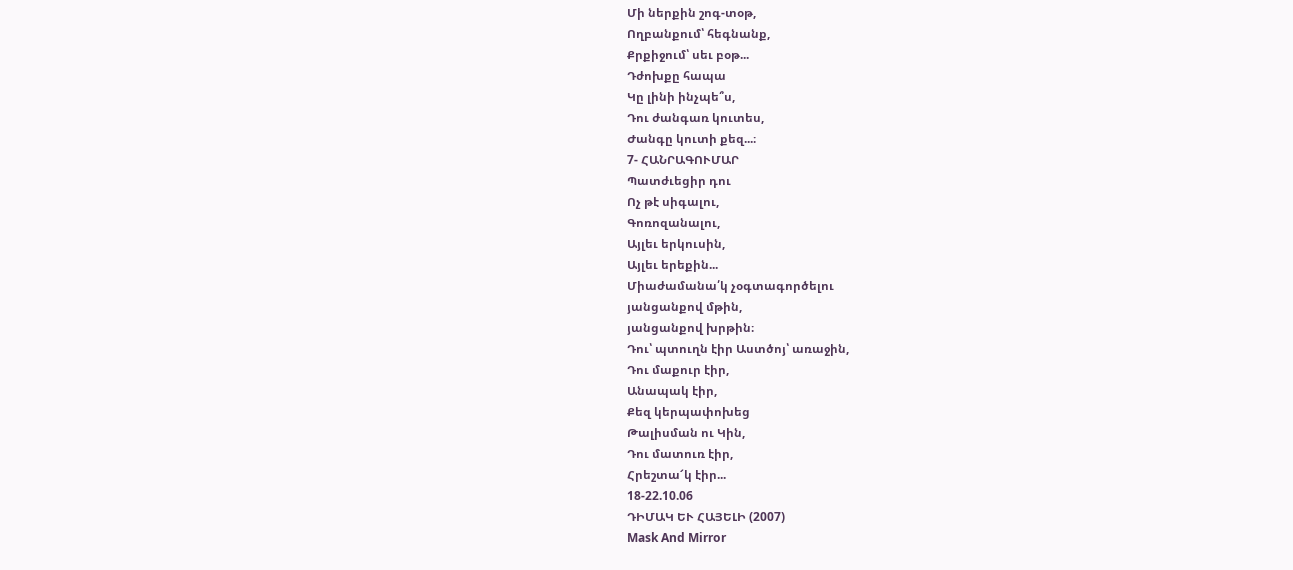Մի ներքին շոգ-տօթ,
Ողբանքում՝ հեգնանք,
Քրքիջում՝ սեւ բօթ...
Դժոխքը հապա
Կը լինի ինչպե՞ս,
Դու ժանգառ կուտես,
Ժանգը կուտի քեզ...։
7- ՀԱՆՐԱԳՈՒՄԱՐ
Պատժւեցիր դու
Ոչ թէ սիգալու,
Գոռոզանալու,
Այլեւ երկուսին,
Այլեւ երեքին...
Միաժամանա՛կ չօգտագործելու
յանցանքով մթին,
յանցանքով խրթին։
Դու՝ պտուղն էիր Աստծոյ՝ առաջին,
Դու մաքուր էիր,
Անապակ էիր,
Քեզ կերպափոխեց
Թալիսման ու Կին,
Դու մատուռ էիր,
Հրեշտա՜կ էիր...
18-22.10.06
ԴԻՄԱԿ ԵՒ ՀԱՅԵԼԻ (2007)
Mask And Mirror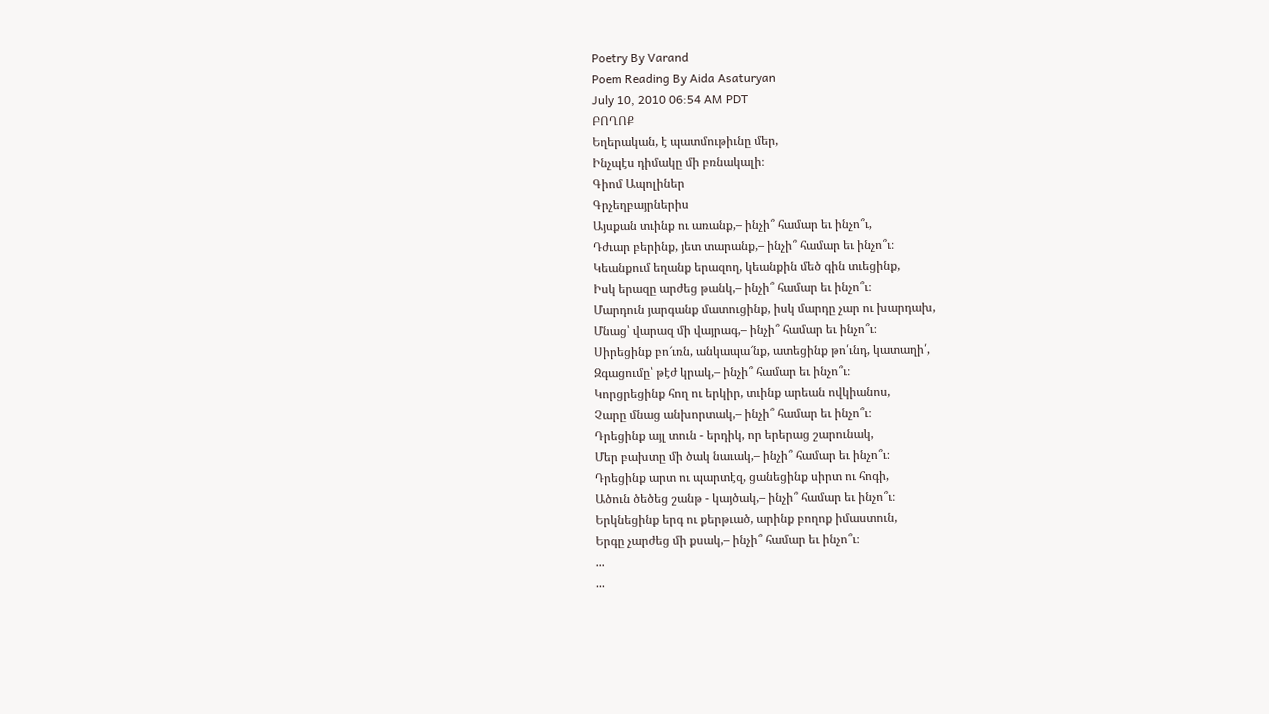Poetry By Varand
Poem Reading By Aida Asaturyan
July 10, 2010 06:54 AM PDT
ԲՈՂՈՔ
Եղերական, է պատմութիւնը մեր,
Ինչպէս դիմակը մի բռնակալի։
Գիոմ Ապոլիներ
Գրչեղբայրներիս
Այսքան տւինք ու առանք,– ինչի՞ համար եւ ինչո՞ւ,
Դժւար բերինք, յետ տարանք,– ինչի՞ համար եւ ինչո՞ւ։
Կեանքում եղանք երազող, կեանքին մեծ գին տւեցինք,
Իսկ երազը արժեց թանկ,– ինչի՞ համար եւ ինչո՞ւ։
Մարդուն յարգանք մատուցինք, իսկ մարդը չար ու խարդախ,
Մնաց՝ վարազ մի վայրագ,– ինչի՞ համար եւ ինչո՞ւ։
Սիրեցինք բո՜ւռն, անկապա՜նք, ատեցինք թո՛ւնդ, կատաղի՛,
Զգացումը՝ թէժ կրակ,– ինչի՞ համար եւ ինչո՞ւ։
Կորցրեցինք հող ու երկիր, տւինք արեան ովկիանոս,
Չարը մնաց անխորտակ,– ինչի՞ համար եւ ինչո՞ւ։
Դրեցինք այլ տուն - երդիկ, որ երերաց շարունակ,
Մեր բախտը մի ծակ նաւակ,– ինչի՞ համար եւ ինչո՞ւ։
Դրեցինք արտ ու պարտէզ, ցանեցինք սիրտ ու հոգի,
Ածուն ծեծեց շանթ - կայծակ,– ինչի՞ համար եւ ինչո՞ւ։
Երկնեցինք երգ ու քերթւած, արինք բողոք իմաստուն,
Երգը չարժեց մի քսակ,– ինչի՞ համար եւ ինչո՞ւ։
...
...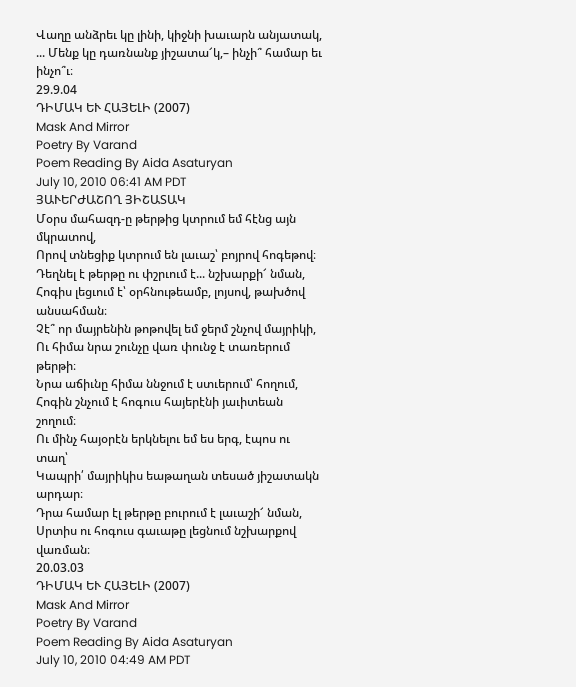Վաղը անձրեւ կը լինի, կիջնի խաւարն անյատակ,
... Մենք կը դառնանք յիշատա՜կ,– ինչի՞ համար եւ ինչո՞ւ։
29.9.04
ԴԻՄԱԿ ԵՒ ՀԱՅԵԼԻ (2007)
Mask And Mirror
Poetry By Varand
Poem Reading By Aida Asaturyan
July 10, 2010 06:41 AM PDT
ՅԱՒԵՐԺԱՇՈՂ ՅԻՇԱՏԱԿ
Մօրս մահազդ-ը թերթից կտրում եմ հէնց այն մկրատով,
Որով տնեցիք կտրում են լաւաշ՝ բոյրով հոգեթով։
Դեղնել է թերթը ու փշրւում է... նշխարքի՜ նման,
Հոգիս լեցւում է՝ օրհնութեամբ, լոյսով, թախծով անսահման։
Չէ՞ որ մայրենին թոթովել եմ ջերմ շնչով մայրիկի,
Ու հիմա նրա շունչը վառ փունջ է տառերում թերթի։
Նրա աճիւնը հիմա ննջում է ստւերում՝ հողում,
Հոգին շնչում է հոգուս հայերէնի յաւիտեան շողում։
Ու մինչ հայօրէն երկնելու եմ ես երգ, էպոս ու տաղ՝
Կապրի՛ մայրիկիս եաթաղան տեսած յիշատակն արդար։
Դրա համար էլ թերթը բուրում է լաւաշի՜ նման,
Սրտիս ու հոգուս գաւաթը լեցնում նշխարքով վառման։
20.03.03
ԴԻՄԱԿ ԵՒ ՀԱՅԵԼԻ (2007)
Mask And Mirror
Poetry By Varand
Poem Reading By Aida Asaturyan
July 10, 2010 04:49 AM PDT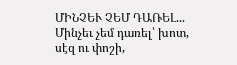ՄԻՆՉԵՒ ՉԵՄ ԴԱՌԵԼ...
Մինչեւ չեմ դառել՝ խոտ, սէզ ու փոշի,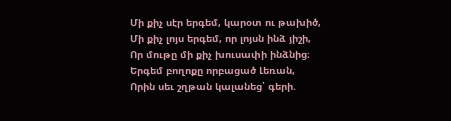Մի քիչ սէր երգեմ, կարօտ ու թախիծ,
Մի քիչ լոյս երգեմ, որ լոյսն ինձ յիշի,
Որ մութը մի քիչ խուսափի ինձնից։
Երգեմ բողոքը որբացած Լեռան,
Որին սեւ շղթան կալանեց՝ գերի.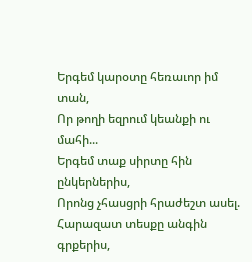Երգեմ կարօտը հեռաւոր իմ տան,
Որ թողի եզրում կեանքի ու մահի...
Երգեմ տաք սիրտը հին ընկերներիս,
Որոնց չհասցրի հրաժեշտ ասել.
Հարազատ տեսքը անգին գրքերիս,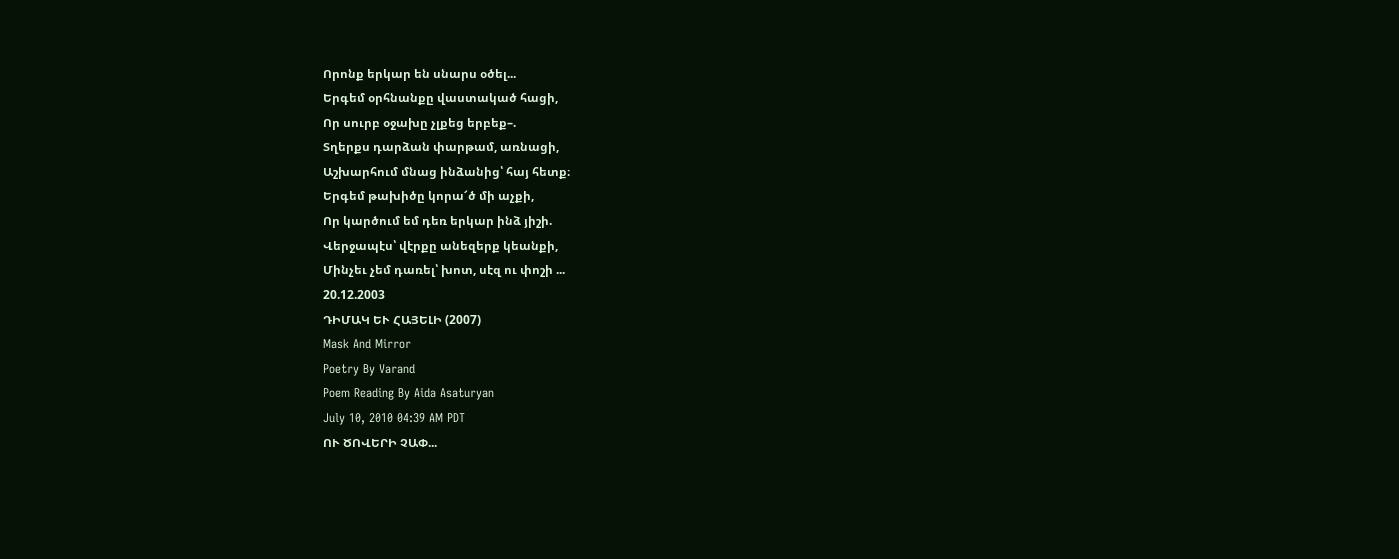Որոնք երկար են սնարս օծել...
Երգեմ օրհնանքը վաստակած հացի,
Որ սուրբ օջախը չլքեց երբեք–.
Տղերքս դարձան փարթամ, առնացի,
Աշխարհում մնաց ինձանից՝ հայ հետք։
Երգեմ թախիծը կորա՜ծ մի աչքի,
Որ կարծում եմ դեռ երկար ինձ յիշի.
Վերջապէս՝ վէրքը անեզերք կեանքի,
Մինչեւ չեմ դառել՝ խոտ, սէզ ու փոշի ...
20.12.2003
ԴԻՄԱԿ ԵՒ ՀԱՅԵԼԻ (2007)
Mask And Mirror
Poetry By Varand
Poem Reading By Aida Asaturyan
July 10, 2010 04:39 AM PDT
ՈՒ ԾՈՎԵՐԻ ՉԱՓ...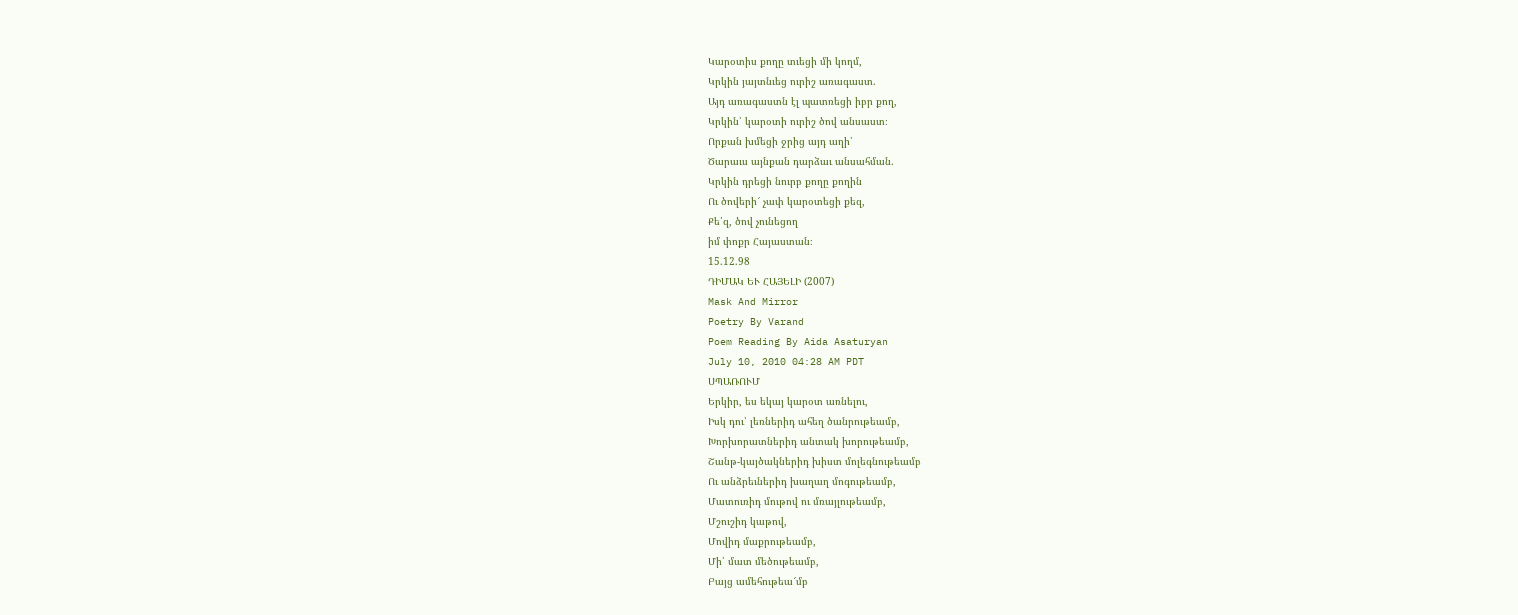Կարօտիս քողը տւեցի մի կողմ,
Կրկին յայտնւեց ուրիշ առագաստ.
Այդ առագաստն էլ պատռեցի իբր քող,
Կրկին՝ կարօտի ուրիշ ծով անսաստ։
Որքան խմեցի ջրից այդ աղի՝
Ծարաւս այնքան դարձաւ անսահման.
Կրկին դրեցի նուրբ քողը քողին
Ու ծովերի՜ չափ կարօտեցի քեզ,
Քե՛զ, ծով չունեցող
իմ փոքր Հայաստան։
15.12.98
ԴԻՄԱԿ ԵՒ ՀԱՅԵԼԻ (2007)
Mask And Mirror
Poetry By Varand
Poem Reading By Aida Asaturyan
July 10, 2010 04:28 AM PDT
ՍՊԱՌՈՒՄ
Երկիր, ես եկայ կարօտ առնելու,
Իսկ դու՝ լեռներիդ ահեղ ծանրութեամբ,
Խորխորատներիդ անտակ խորութեամբ,
Շանթ-կայծակներիդ խիստ մոլեգնութեամբ
Ու անձրեւներիդ խաղաղ մոգութեամբ,
Մատուռիդ մութով ու մռայլութեամբ,
Մշուշիդ կաթով,
Մովիդ մաքրութեամբ,
Մի՛ մատ մեծութեամբ,
Բայց ամեհութեա՜մբ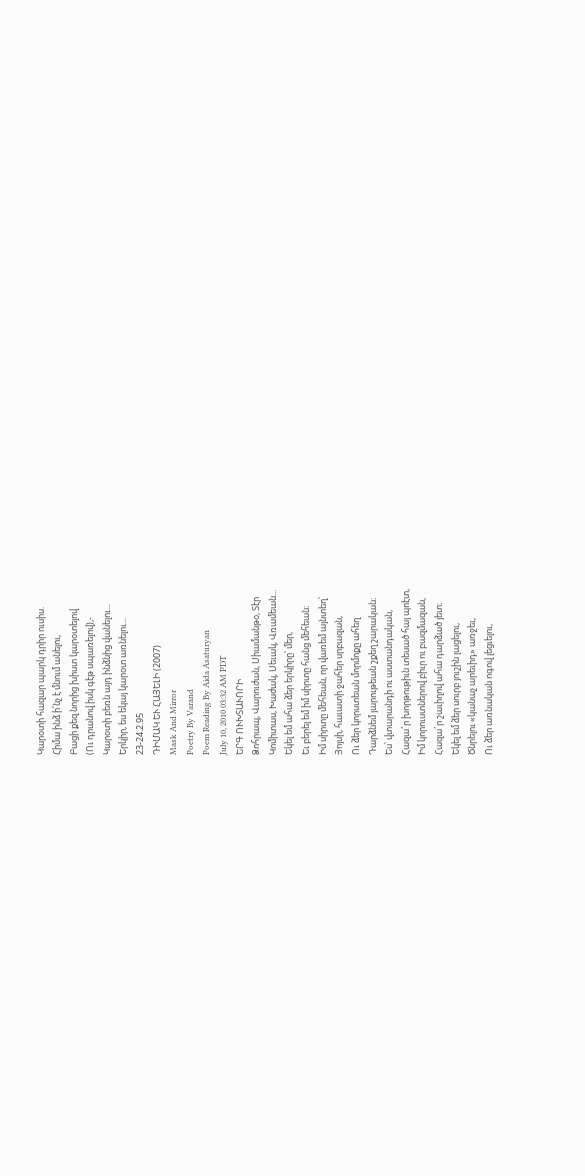Կարօտի հազար պարկ դրիր ուսիս.
Հիմա ինձ ի՛նչ է մնում անելու,
Բացի քեզ նորից խիստ կարօտելով
(Ու դրանով իսկ գէթ սպառելով),-
Կարօտի բեռն այդ ինձնից վանելու...
Երկիր, ես եկայ կարօտ առնելու...
23-24.2.95
ԴԻՄԱԿ ԵՒ ՀԱՅԵԼԻ (2007)
Mask And Mirror
Poetry By Varand
Poem Reading By Aida Asaturyan
July 10, 2010 03:32 AM PDT
ԵՐԳ ՈՒԽՏԱՒՈՐԻ
Ձոհրապ, Վարուժան, Սիամանթօ, Տէր
Կոմիտաս, Խաժակ, Սեւակ, Վռամեան...
Եկել եմ ահա ձեր երկիրը՝ մեր,
Եւ բերել եմ իմ սիրտը հանց մեհեան։
Իմ սիրտը մեհեան, որ վառեմ այնտեղ՝
Յոյսի, հաւատի ջահեր սրբազան,
Ու ձեր կորստեան մորմոքը ահեղ
Դարձնեմ յարութեան շքեղ շարական։
Ես՝ վտարանդի ու աստանդական,
Հազա՜ր խորթութիւն տեսած հայ պոէտ,
Իմ կորուստներով բիւր ու բազմազան,
Հազա՜ր շաւիղով ահա դարձած յետ։
Եկել եմ ձեր սուրբ յուշին լացելու,
Ծնրելու «կանաչ արեւիդ» առջեւ,
Ու ձեր առնական ոգով լեցւելու,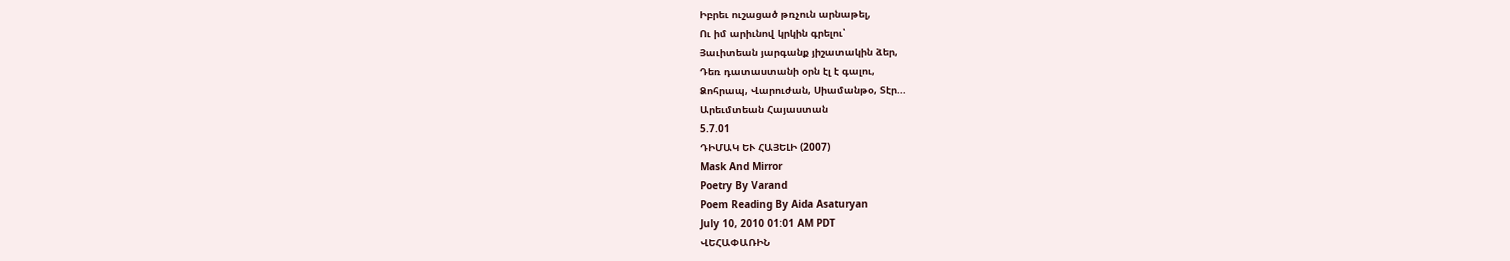Իբրեւ ուշացած թռչուն արնաթել,
Ու իմ արիւնով կրկին գրելու՝
Յաւիտեան յարգանք յիշատակին ձեր,
Դեռ դատաստանի օրն էլ է գալու,
Ձոհրապ, Վարուժան, Սիամանթօ, Տէր...
Արեւմտեան Հայաստան
5.7.01
ԴԻՄԱԿ ԵՒ ՀԱՅԵԼԻ (2007)
Mask And Mirror
Poetry By Varand
Poem Reading By Aida Asaturyan
July 10, 2010 01:01 AM PDT
ՎԵՀԱՓԱՌԻՆ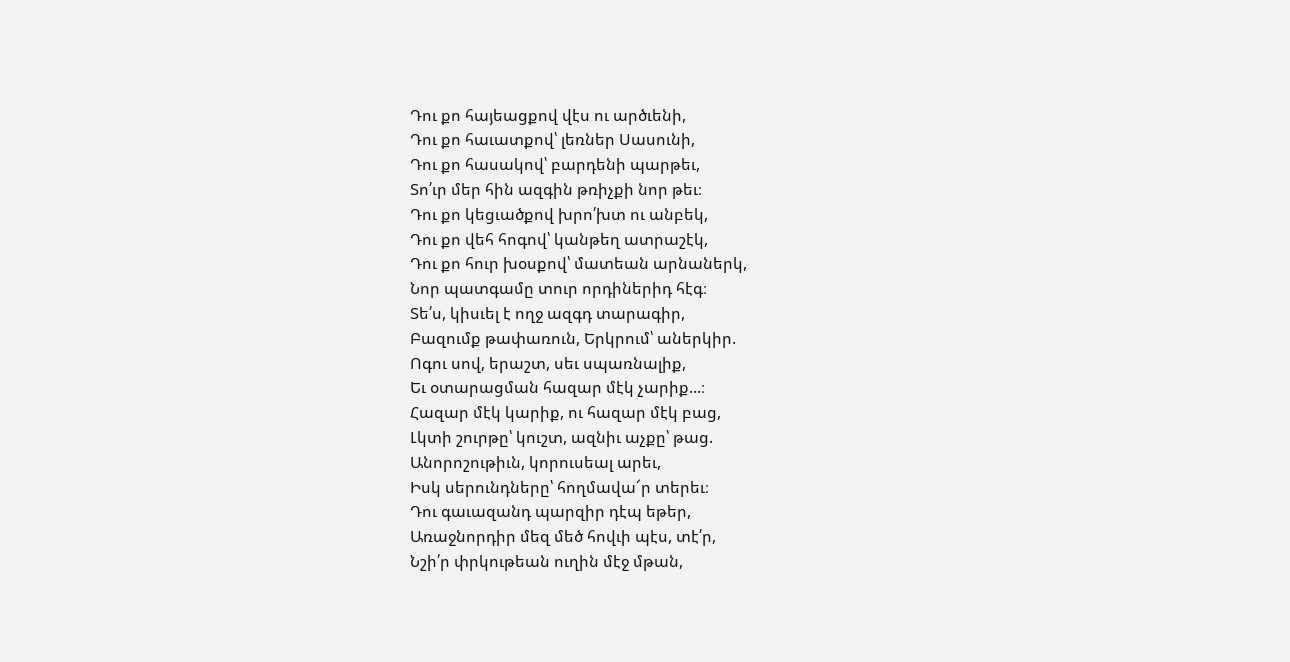Դու քո հայեացքով վէս ու արծւենի,
Դու քո հաւատքով՝ լեռներ Սասունի,
Դու քո հասակով՝ բարդենի պարթեւ,
Տո՛ւր մեր հին ազգին թռիչքի նոր թեւ։
Դու քո կեցւածքով խրո՛խտ ու անբեկ,
Դու քո վեհ հոգով՝ կանթեղ ատրաշէկ,
Դու քո հուր խօսքով՝ մատեան արնաներկ,
Նոր պատգամը տուր որդիներիդ հէգ։
Տե՛ս, կիսւել է ողջ ազգդ տարագիր,
Բազումք թափառուն, Երկրում՝ աներկիր.
Ոգու սով, երաշտ, սեւ սպառնալիք,
Եւ օտարացման հազար մէկ չարիք...։
Հազար մէկ կարիք, ու հազար մէկ բաց,
Լկտի շուրթը՝ կուշտ, ազնիւ աչքը՝ թաց.
Անորոշութիւն, կորուսեալ արեւ,
Իսկ սերունդները՝ հողմավա՜ր տերեւ։
Դու գաւազանդ պարզիր դէպ եթեր,
Առաջնորդիր մեզ մեծ հովւի պէս, տէ՛ր,
Նշի՛ր փրկութեան ուղին մէջ մթան,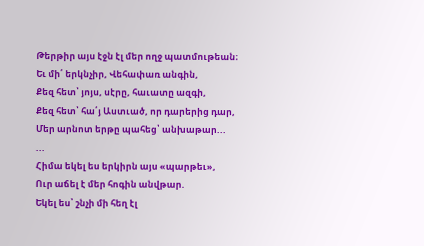Թերթիր այս էջն էլ մեր ողջ պատմութեան։
Եւ մի՛ երկնչիր, Վեհափառ անգին,
Քեզ հետ՝ յոյս, սէրը, հաւատը ազգի,
Քեզ հետ՝ հա՛յ Աստւած, որ դարերից դար,
Մեր արնոտ երթը պահեց՝ անխաթար...
...
Հիմա եկել ես երկիրն այս «պարթեւ»,
Ուր աճել է մեր հոգին անվթար.
Եկել ես՝ շնչի մի հեղ էլ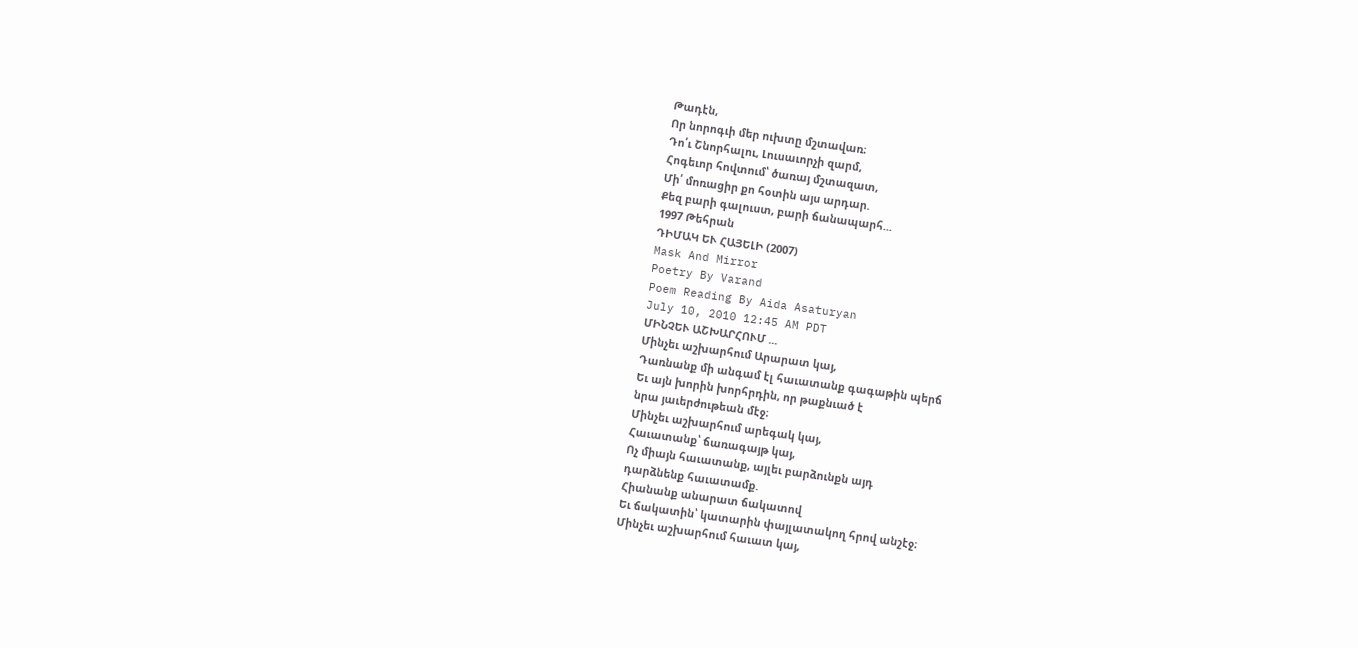Թադէն,
Որ նորոգւի մեր ուխտը մշտավառ։
Դո՛ւ Շնորհալու, Լուսաւորչի զարմ,
Հոգեւոր հովտում՝ ծառայ մշտազատ,
Մի՛ մոռացիր քո հօտին այս արդար.
Քեզ բարի գալուստ, բարի ճանապարհ...
1997 Թեհրան
ԴԻՄԱԿ ԵՒ ՀԱՅԵԼԻ (2007)
Mask And Mirror
Poetry By Varand
Poem Reading By Aida Asaturyan
July 10, 2010 12:45 AM PDT
ՄԻՆՉԵՒ ԱՇԽԱՐՀՈՒՄ ...
Մինչեւ աշխարհում Արարատ կայ,
Դառնանք մի անգամ էլ հաւատանք գագաթին պերճ
Եւ այն խորին խորհրդին, որ թաքնւած է
նրա յաւերժութեան մէջ։
Մինչեւ աշխարհում արեգակ կայ,
Հաւատանք՝ ճառագայթ կայ,
Ոչ միայն հաւատանք, այլեւ բարձունքն այդ
դարձնենք հաւատամք.
Հիանանք անարատ ճակատով
Եւ ճակատին՝ կատարին փայլատակող հրով անշէջ։
Մինչեւ աշխարհում հաւատ կայ,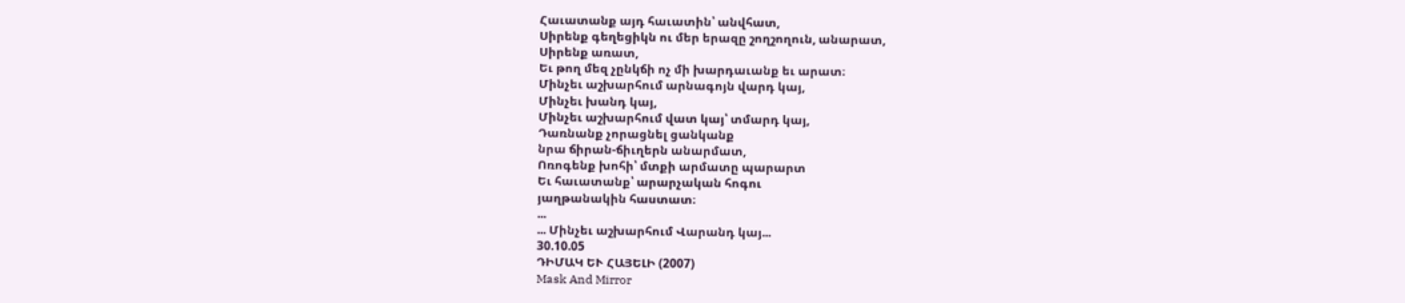Հաւատանք այդ հաւատին՝ անվհատ,
Սիրենք գեղեցիկն ու մեր երազը շողշողուն, անարատ,
Սիրենք առատ,
Եւ թող մեզ չընկճի ոչ մի խարդաւանք եւ արատ։
Մինչեւ աշխարհում արնագոյն վարդ կայ,
Մինչեւ խանդ կայ,
Մինչեւ աշխարհում վատ կայ՝ տմարդ կայ,
Դառնանք չորացնել ցանկանք
նրա ճիրան-ճիւղերն անարմատ,
Ոռոգենք խոհի՝ մտքի արմատը պարարտ
Եւ հաւատանք՝ արարչական հոգու
յաղթանակին հաստատ։
...
... Մինչեւ աշխարհում Վարանդ կայ...
30.10.05
ԴԻՄԱԿ ԵՒ ՀԱՅԵԼԻ (2007)
Mask And Mirror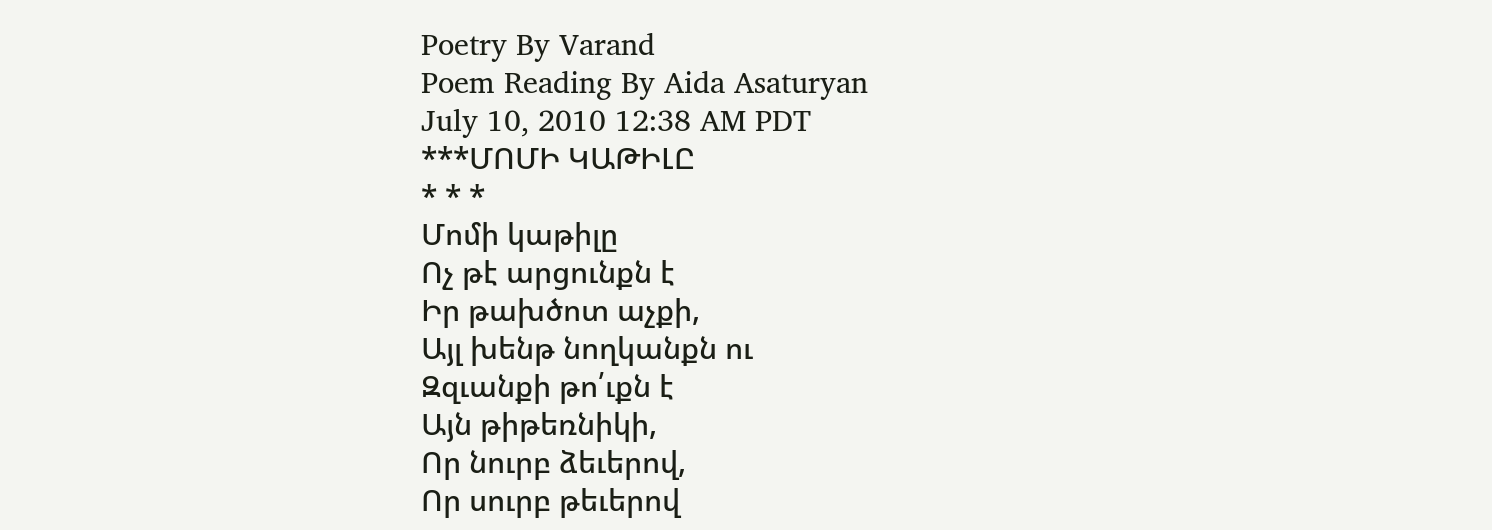Poetry By Varand
Poem Reading By Aida Asaturyan
July 10, 2010 12:38 AM PDT
***ՄՈՄԻ ԿԱԹԻԼԸ
* * *
Մոմի կաթիլը
Ոչ թէ արցունքն է
Իր թախծոտ աչքի,
Այլ խենթ նողկանքն ու
Զզւանքի թո՛ւքն է
Այն թիթեռնիկի,
Որ նուրբ ձեւերով,
Որ սուրբ թեւերով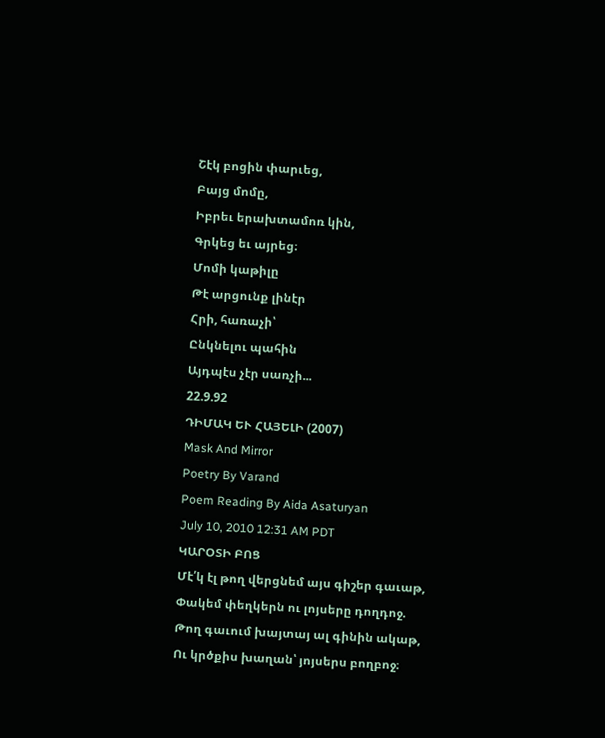Շէկ բոցին փարւեց,
Բայց մոմը,
Իբրեւ երախտամոռ կին,
Գրկեց եւ այրեց։
Մոմի կաթիլը
Թէ արցունք լինէր
Հրի, հառաչի՝
Ընկնելու պահին
Այդպէս չէր սառչի...
22.9.92
ԴԻՄԱԿ ԵՒ ՀԱՅԵԼԻ (2007)
Mask And Mirror
Poetry By Varand
Poem Reading By Aida Asaturyan
July 10, 2010 12:31 AM PDT
ԿԱՐՕՏԻ ԲՈՑ
Մէ՛կ էլ թող վերցնեմ այս գիշեր գաւաթ,
Փակեմ փեղկերն ու լոյսերը դողդոջ.
Թող գաւում խայտայ ալ գինին ակաթ,
Ու կրծքիս խաղան՝ յոյսերս բողբոջ։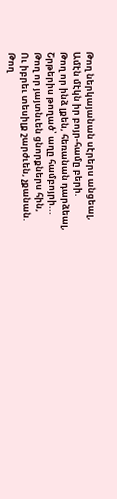Թող ներկայանան սէրերս անցեալ,
Ամէն մէկն իր բոյր-համը բերի.
Թող որ ինձ լքեն, հեռանան դարձեալ,
Շրթերիս թողած՝ աղը համբոյրի...
Թող որ յայտնւեն ցնորքներս հին,
Ու իբրեւ տեսիլք շարժւեն, չքանան.
Թող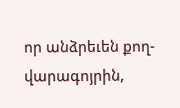որ անձրեւեն քող-վարագոյրին,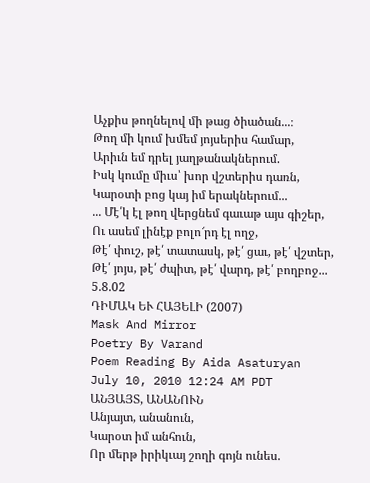Աչքիս թողնելով մի թաց ծիածան...։
Թող մի կում խմեմ յոյսերիս համար,
Արիւն եմ դրել յաղթանակներում.
Իսկ կումը միւս՝ խոր վշտերիս դառն,
Կարօտի բոց կայ իմ երակներում...
... Մէ՛կ էլ թող վերցնեմ գաւաթ այս գիշեր,
Ու ասեմ լինէք բոլո՜րդ էլ ողջ,
Թէ՛ փուշ, թէ՛ տատասկ, թէ՛ ցաւ, թէ՛ վշտեր,
Թէ՛ յոյս, թէ՛ ժպիտ, թէ՛ վարդ, թէ՛ բողբոջ...
5.8.02
ԴԻՄԱԿ ԵՒ ՀԱՅԵԼԻ (2007)
Mask And Mirror
Poetry By Varand
Poem Reading By Aida Asaturyan
July 10, 2010 12:24 AM PDT
ԱՆՅԱՅՏ, ԱՆԱՆՈՒՆ
Անյայտ, անանուն,
Կարօտ իմ անհուն,
Որ մերթ իրիկւայ շողի գոյն ունես.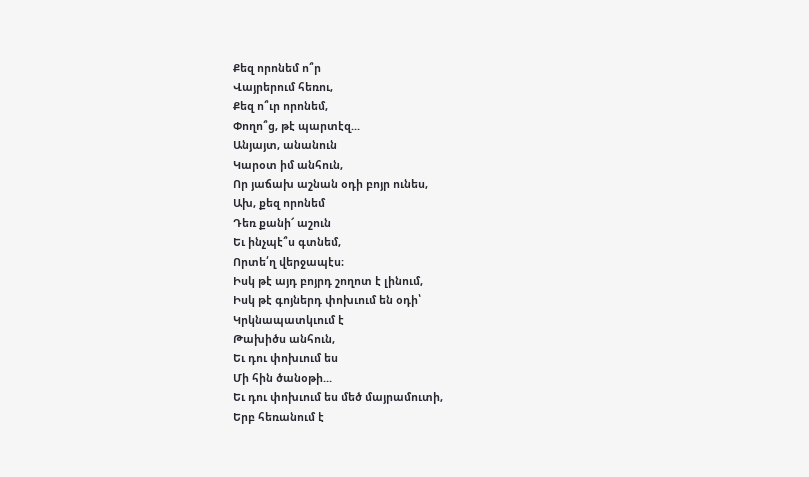Քեզ որոնեմ ո՞ր
Վայրերում հեռու,
Քեզ ո՞ւր որոնեմ,
Փողո՞ց, թէ պարտէզ...
Անյայտ, անանուն
Կարօտ իմ անհուն,
Որ յաճախ աշնան օդի բոյր ունես,
Ախ, քեզ որոնեմ
Դեռ քանի՜ աշուն
Եւ ինչպէ՞ս գտնեմ,
Որտե՛ղ վերջապէս։
Իսկ թէ այդ բոյրդ շողոտ է լինում,
Իսկ թէ գոյներդ փոխւում են օդի՝
Կրկնապատկւում է
Թախիծս անհուն,
Եւ դու փոխւում ես
Մի հին ծանօթի...
Եւ դու փոխւում ես մեծ մայրամուտի,
Երբ հեռանում է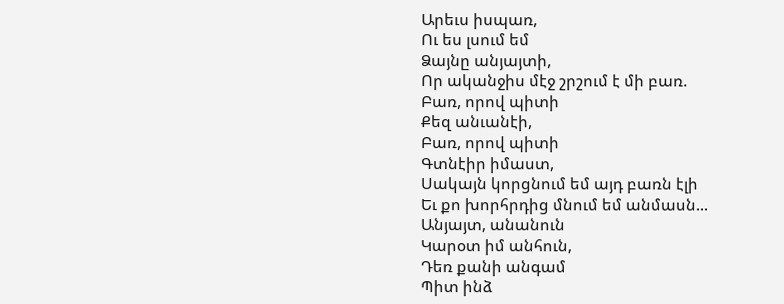Արեւս իսպառ,
Ու ես լսում եմ
Ձայնը անյայտի,
Որ ականջիս մէջ շրշում է մի բառ.
Բառ, որով պիտի
Քեզ անւանէի,
Բառ, որով պիտի
Գտնէիր իմաստ,
Սակայն կորցնում եմ այդ բառն էլի
Եւ քո խորհրդից մնում եմ անմասն...
Անյայտ, անանուն
Կարօտ իմ անհուն,
Դեռ քանի անգամ
Պիտ ինձ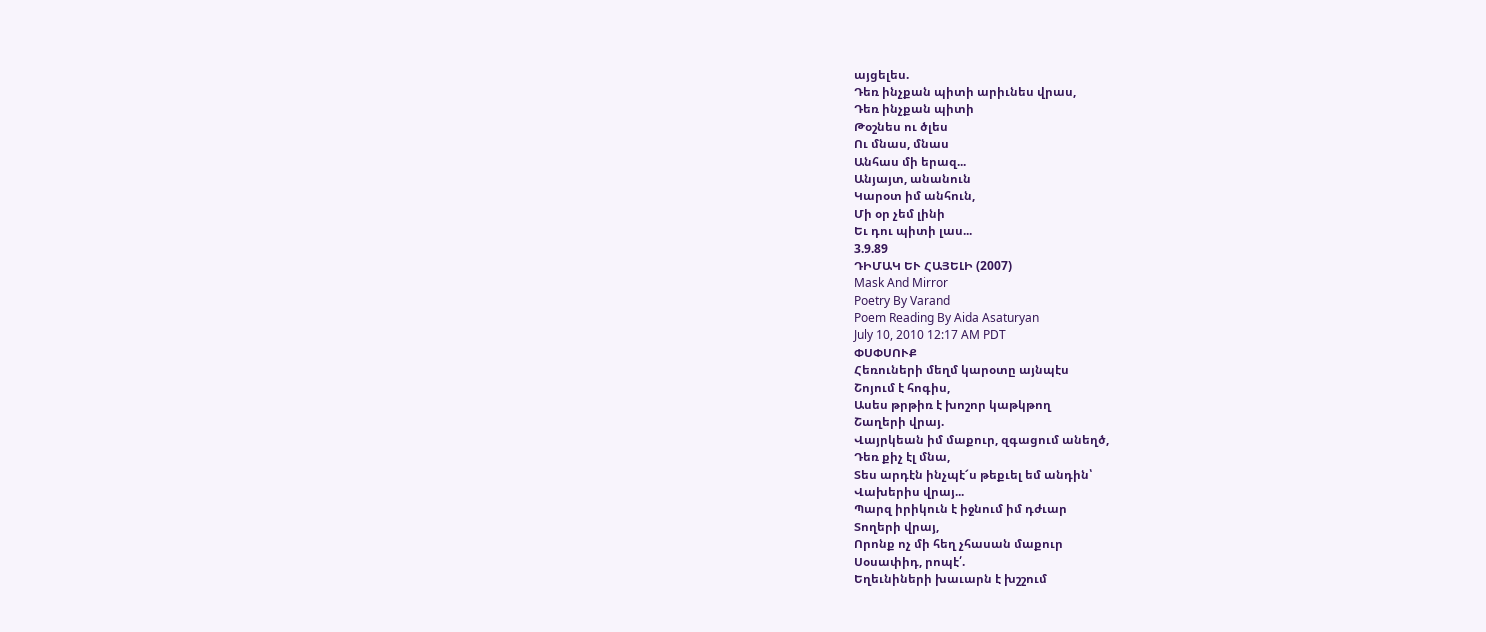այցելես.
Դեռ ինչքան պիտի արիւնես վրաս,
Դեռ ինչքան պիտի
Թօշնես ու ծլես
Ու մնաս, մնաս
Անհաս մի երազ...
Անյայտ, անանուն
Կարօտ իմ անհուն,
Մի օր չեմ լինի
Եւ դու պիտի լաս...
3.9.89
ԴԻՄԱԿ ԵՒ ՀԱՅԵԼԻ (2007)
Mask And Mirror
Poetry By Varand
Poem Reading By Aida Asaturyan
July 10, 2010 12:17 AM PDT
ՓՍՓՍՈՒՔ
Հեռուների մեղմ կարօտը այնպէս
Շոյում է հոգիս,
Ասես թրթիռ է խոշոր կաթկթող
Շաղերի վրայ.
Վայրկեան իմ մաքուր, զգացում անեղծ,
Դեռ քիչ էլ մնա,
Տես արդէն ինչպէ՜ս թեքւել եմ անդին՝
Վախերիս վրայ...
Պարզ իրիկուն է իջնում իմ դժւար
Տողերի վրայ,
Որոնք ոչ մի հեղ չհասան մաքուր
Սօսափիդ, րոպէ՛.
Եղեւնիների խաւարն է խշշում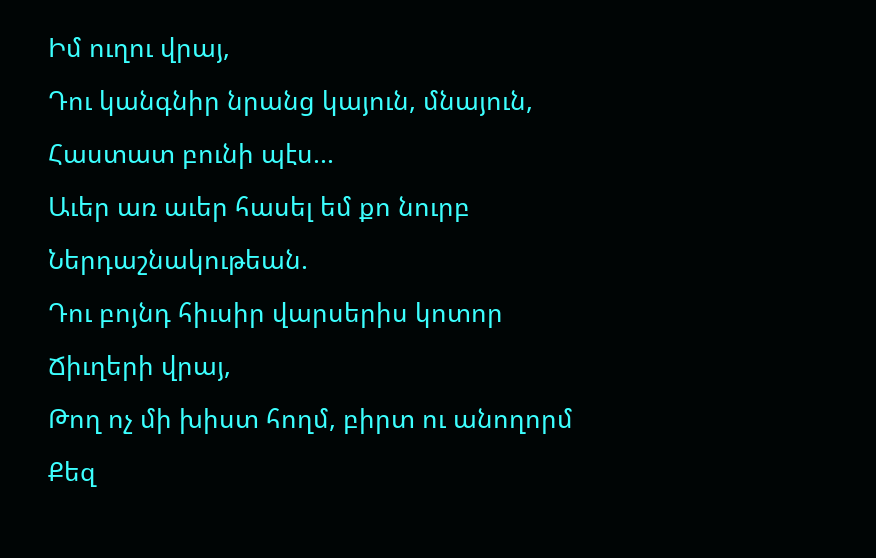Իմ ուղու վրայ,
Դու կանգնիր նրանց կայուն, մնայուն,
Հաստատ բունի պէս...
Աւեր առ աւեր հասել եմ քո նուրբ
Ներդաշնակութեան.
Դու բոյնդ հիւսիր վարսերիս կոտոր
Ճիւղերի վրայ,
Թող ոչ մի խիստ հողմ, բիրտ ու անողորմ
Քեզ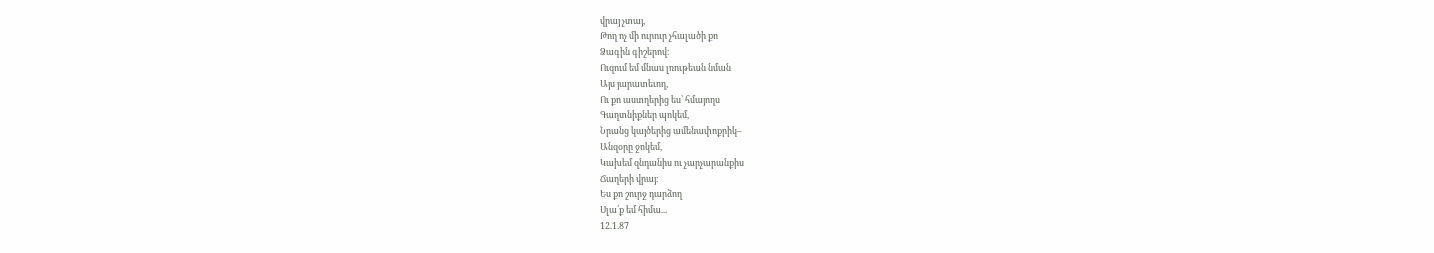վրայ չտայ,
Թող ոչ մի ուրուր չհալածի քո
Ձագին գիշերով։
Ուզում եմ մնաս լռութեան նման
Այս յարատեւող,
Ու քո աստղերից ես՝ հմայողս
Գաղտնիքներ պոկեմ,
Նրանց կայծերից ամենափոքրիկ–
Անզօրը ջոկեմ,
Կախեմ զնդանիս ու չարչարանքիս
Ճաղերի վրայ։
Ես քո շուրջ դարձող
Սլա՛ք եմ հիմա...
12.1.87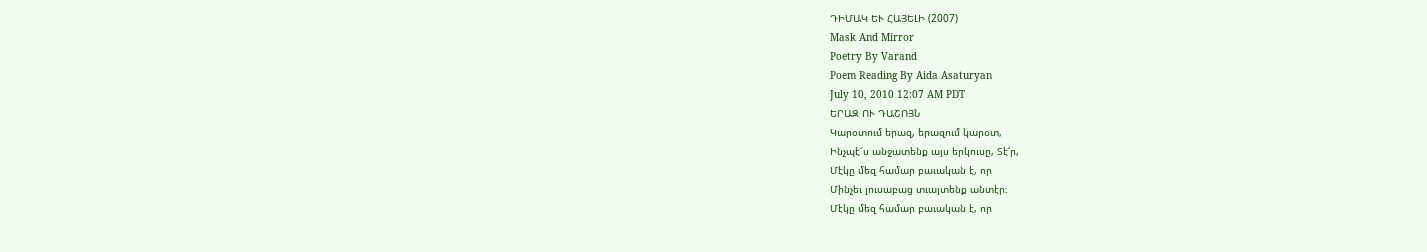ԴԻՄԱԿ ԵՒ ՀԱՅԵԼԻ (2007)
Mask And Mirror
Poetry By Varand
Poem Reading By Aida Asaturyan
July 10, 2010 12:07 AM PDT
ԵՐԱԶ ՈՒ ԴԱՇՈՅՆ
Կարօտում երազ, երազում կարօտ,
Ինչպէ՜ս անջատենք այս երկուսը, Տէ՛ր,
Մէկը մեզ համար բաւական է, որ
Մինչեւ լուսաբաց տւայտենք անտէր։
Մէկը մեզ համար բաւական է, որ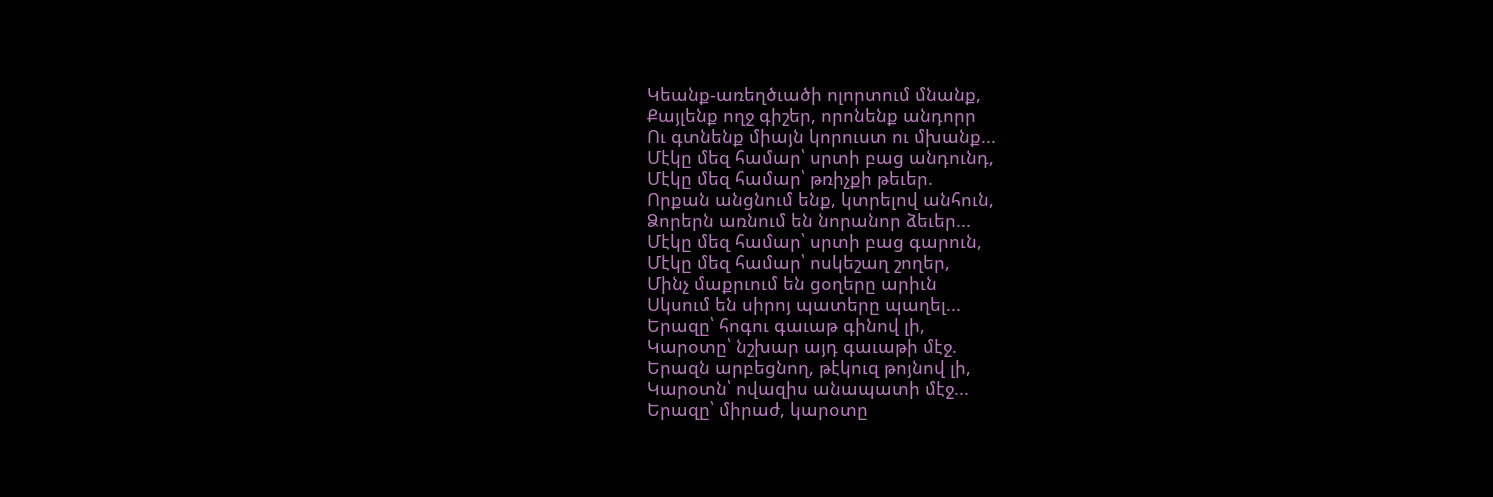Կեանք-առեղծւածի ոլորտում մնանք,
Քայլենք ողջ գիշեր, որոնենք անդորր
Ու գտնենք միայն կորուստ ու մխանք...
Մէկը մեզ համար՝ սրտի բաց անդունդ,
Մէկը մեզ համար՝ թռիչքի թեւեր.
Որքան անցնում ենք, կտրելով անհուն,
Ձորերն առնում են նորանոր ձեւեր...
Մէկը մեզ համար՝ սրտի բաց գարուն,
Մէկը մեզ համար՝ ոսկեշաղ շողեր,
Մինչ մաքրւում են ցօղերը արիւն
Սկսում են սիրոյ պատերը պաղել...
Երազը՝ հոգու գաւաթ գինով լի,
Կարօտը՝ նշխար այդ գաւաթի մէջ.
Երազն արբեցնող, թէկուզ թոյնով լի,
Կարօտն՝ ովազիս անապատի մէջ...
Երազը՝ միրաժ, կարօտը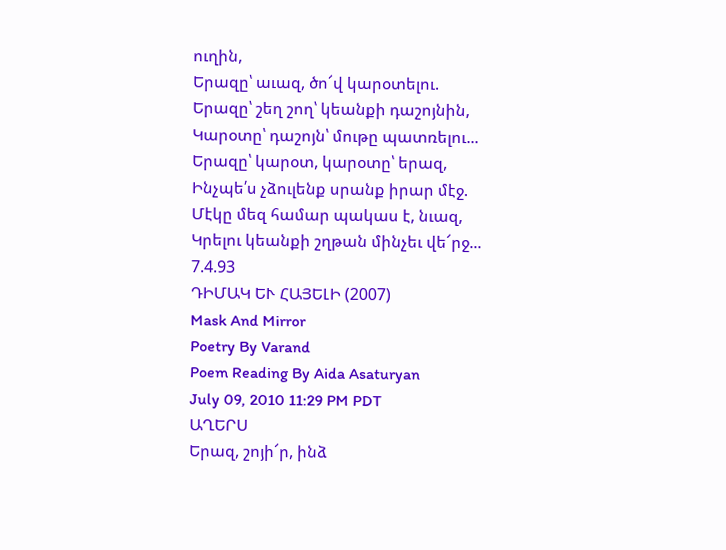ուղին,
Երազը՝ աւազ, ծո՜վ կարօտելու.
Երազը՝ շեղ շող՝ կեանքի դաշոյնին,
Կարօտը՝ դաշոյն՝ մութը պատռելու...
Երազը՝ կարօտ, կարօտը՝ երազ,
Ինչպե՛ս չձուլենք սրանք իրար մէջ.
Մէկը մեզ համար պակաս է, նւազ,
Կրելու կեանքի շղթան մինչեւ վե՜րջ...
7.4.93
ԴԻՄԱԿ ԵՒ ՀԱՅԵԼԻ (2007)
Mask And Mirror
Poetry By Varand
Poem Reading By Aida Asaturyan
July 09, 2010 11:29 PM PDT
ԱՂԵՐՍ
Երազ, շոյի՜ր, ինձ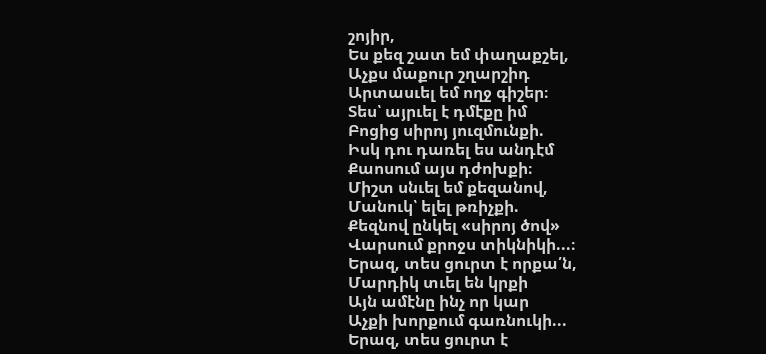շոյիր,
Ես քեզ շատ եմ փաղաքշել,
Աչքս մաքուր շղարշիդ
Արտասւել եմ ողջ գիշեր։
Տես՝ այրւել է դմէքը իմ
Բոցից սիրոյ յուզմունքի.
Իսկ դու դառել ես անդէմ
Քաոսում այս դժոխքի։
Միշտ սնւել եմ քեզանով,
Մանուկ՝ ելել թռիչքի.
Քեզնով ընկել «սիրոյ ծով»
Վարսում քրոջս տիկնիկի...։
Երազ, տես ցուրտ է որքա՛ն,
Մարդիկ տւել են կրքի
Այն ամէնը ինչ որ կար
Աչքի խորքում գառնուկի...
Երազ, տես ցուրտ է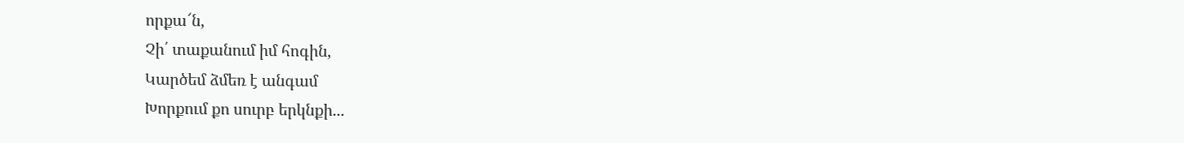որքա՜ն,
Չի՛ տաքանում իմ հոգին,
Կարծեմ ձմեռ է անգամ
Խորքում քո սուրբ երկնքի...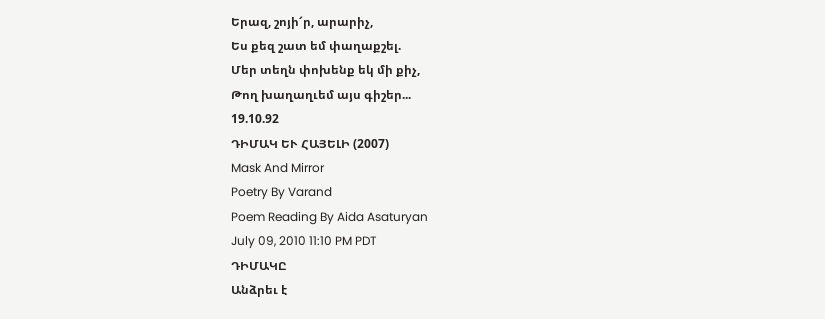Երազ, շոյի՜ր, արարիչ,
Ես քեզ շատ եմ փաղաքշել.
Մեր տեղն փոխենք եկ մի քիչ,
Թող խաղաղւեմ այս գիշեր...
19.10.92
ԴԻՄԱԿ ԵՒ ՀԱՅԵԼԻ (2007)
Mask And Mirror
Poetry By Varand
Poem Reading By Aida Asaturyan
July 09, 2010 11:10 PM PDT
ԴԻՄԱԿԸ
Անձրեւ է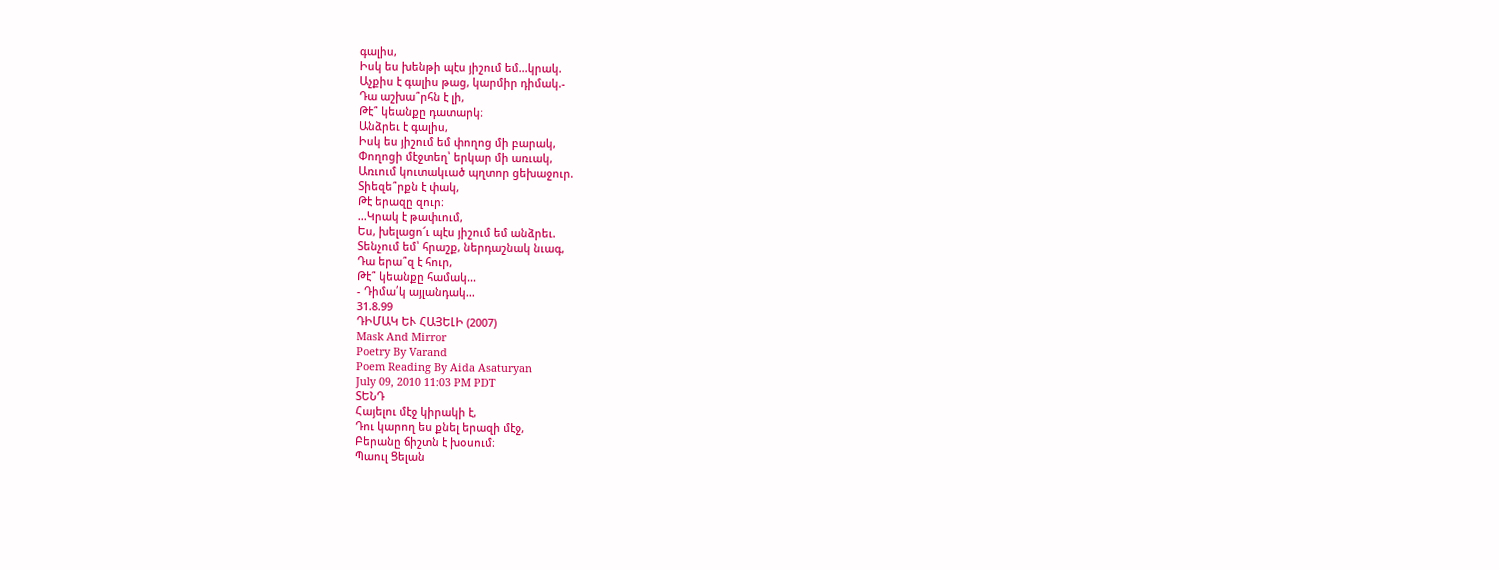գալիս,
Իսկ ես խենթի պէս յիշում եմ...կրակ.
Աչքիս է գալիս թաց, կարմիր դիմակ.-
Դա աշխա՞րհն է լի,
Թէ՞ կեանքը դատարկ։
Անձրեւ է գալիս,
Իսկ ես յիշում եմ փողոց մի բարակ,
Փողոցի մէջտեղ՝ երկար մի առւակ,
Առւում կուտակւած պղտոր ցեխաջուր.
Տիեզե՞րքն է փակ,
Թէ երազը զուր։
...Կրակ է թափւում,
Ես, խելացո՜ւ պէս յիշում եմ անձրեւ.
Տենչում եմ՝ հրաշք, ներդաշնակ նւագ,
Դա երա՞զ է հուր,
Թէ՞ կեանքը համակ...
- Դիմա՛կ այլանդակ...
31.8.99
ԴԻՄԱԿ ԵՒ ՀԱՅԵԼԻ (2007)
Mask And Mirror
Poetry By Varand
Poem Reading By Aida Asaturyan
July 09, 2010 11:03 PM PDT
ՏԵՆԴ
Հայելու մէջ կիրակի է,
Դու կարող ես քնել երազի մէջ,
Բերանը ճիշտն է խօսում։
Պաուլ Ցելան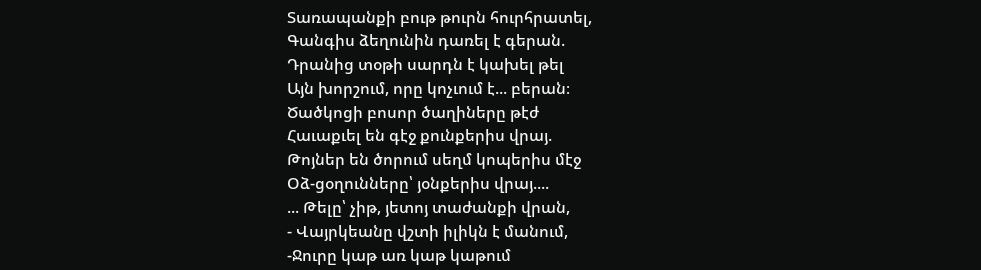Տառապանքի բութ թուրն հուրհրատել,
Գանգիս ձեղունին դառել է գերան.
Դրանից տօթի սարդն է կախել թել
Այն խորշում, որը կոչւում է... բերան։
Ծածկոցի բոսոր ծաղիները թէժ
Հաւաքւել են գէջ քունքերիս վրայ.
Թոյներ են ծորում սեղմ կոպերիս մէջ
Օձ-ցօղունները՝ յօնքերիս վրայ....
... Թելը՝ չիթ, յետոյ տաժանքի վրան,
- Վայրկեանը վշտի իլիկն է մանում,
-Ջուրը կաթ առ կաթ կաթում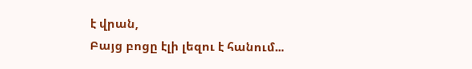է վրան,
Բայց բոցը էլի լեզու է հանում...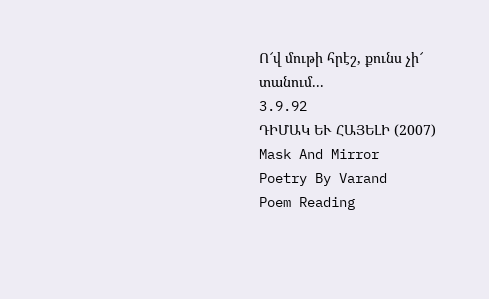Ո՜վ մութի հրէշ, քունս չի՜ տանում...
3.9.92
ԴԻՄԱԿ ԵՒ ՀԱՅԵԼԻ (2007)
Mask And Mirror
Poetry By Varand
Poem Reading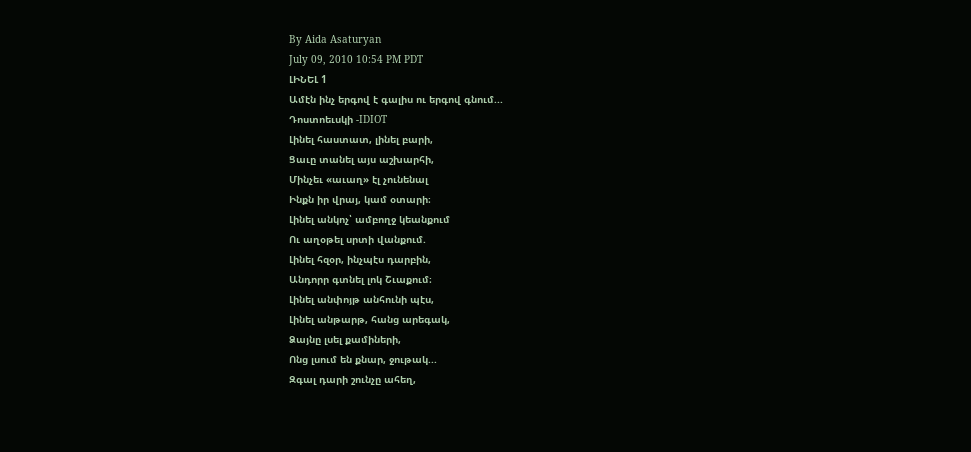By Aida Asaturyan
July 09, 2010 10:54 PM PDT
ԼԻՆԵԼ 1
Ամէն ինչ երգով է գալիս ու երգով գնում...
Դոստոեւսկի -IDIOT
Լինել հաստատ, լինել բարի,
Ցաւը տանել այս աշխարհի,
Մինչեւ «աւաղ» էլ չունենալ
Ինքն իր վրայ, կամ օտարի։
Լինել անկոչ՝ ամբողջ կեանքում
Ու աղօթել սրտի վանքում.
Լինել հզօր, ինչպէս դարբին,
Անդորր գտնել լոկ Շւաքում։
Լինել անփոյթ անհունի պէս,
Լինել անթարթ, հանց արեգակ,
Ձայնը լսել քամիների,
Ոնց լսում են քնար, ջութակ...
Զգալ դարի շունչը ահեղ,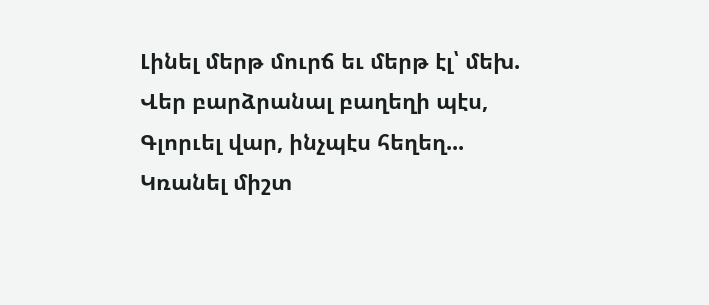Լինել մերթ մուրճ եւ մերթ էլ՝ մեխ.
Վեր բարձրանալ բաղեղի պէս,
Գլորւել վար, ինչպէս հեղեղ...
Կռանել միշտ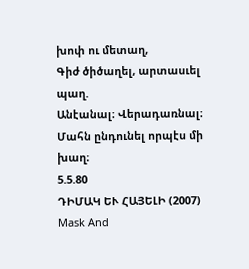խոփ ու մետաղ,
Գիժ ծիծաղել, արտասւել պաղ.
Անէանալ։ Վերադառնալ։
Մահն ընդունել որպէս մի խաղ։
5.5.80
ԴԻՄԱԿ ԵՒ ՀԱՅԵԼԻ (2007)
Mask And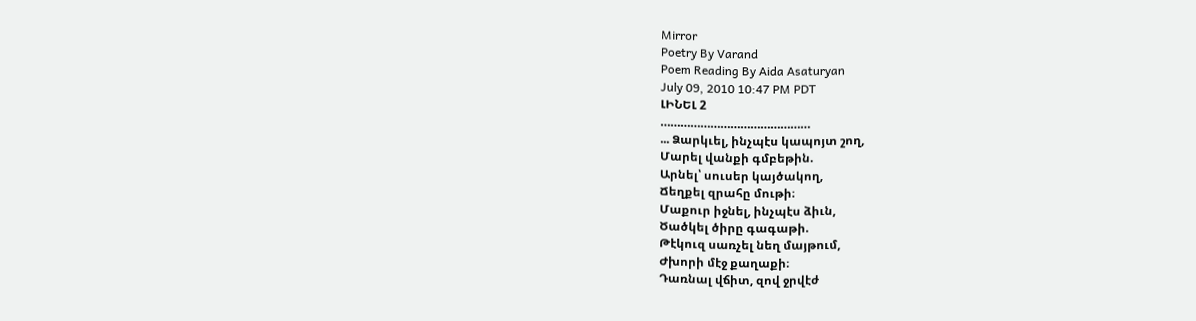Mirror
Poetry By Varand
Poem Reading By Aida Asaturyan
July 09, 2010 10:47 PM PDT
ԼԻՆԵԼ 2
………………………………………
... Ձարկւել, ինչպէս կապոյտ շող,
Մարել վանքի գմբեթին.
Արնել՝ սուսեր կայծակող,
Ճեղքել զրահը մութի։
Մաքուր իջնել, ինչպէս ձիւն,
Ծածկել ծիրը գագաթի.
Թէկուզ սառչել նեղ մայթում,
Ժխորի մէջ քաղաքի։
Դառնալ վճիտ, զով ջրվէժ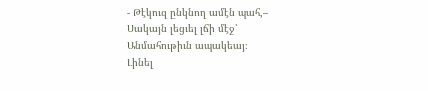- Թէկուզ ընկնող ամէն պահ,–
Սակայն լեցւել լճի մէջ՝
Անմահութիւն ապակեայ։
Լինել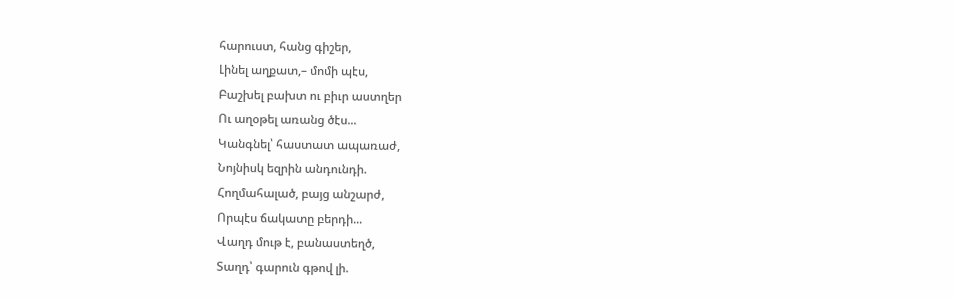հարուստ, հանց գիշեր,
Լինել աղքատ,– մոմի պէս,
Բաշխել բախտ ու բիւր աստղեր
Ու աղօթել առանց ծէս...
Կանգնել՝ հաստատ ապառաժ,
Նոյնիսկ եզրին անդունդի.
Հողմահալած, բայց անշարժ,
Որպէս ճակատը բերդի...
Վաղդ մութ է, բանաստեղծ,
Տաղդ՝ գարուն գթով լի.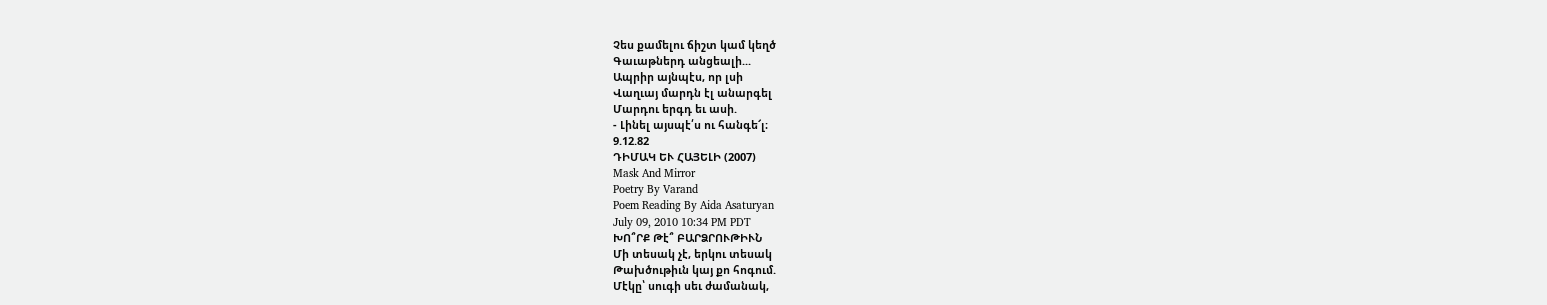Չես քամելու ճիշտ կամ կեղծ
Գաւաթներդ անցեալի...
Ապրիր այնպէս, որ լսի
Վաղւայ մարդն էլ անարգել
Մարդու երգդ եւ ասի.
- Լինել այսպէ՛ս ու հանգե՜լ։
9.12.82
ԴԻՄԱԿ ԵՒ ՀԱՅԵԼԻ (2007)
Mask And Mirror
Poetry By Varand
Poem Reading By Aida Asaturyan
July 09, 2010 10:34 PM PDT
ԽՈ՞ՐՔ Թէ՞ ԲԱՐՁՐՈՒԹԻՒՆ
Մի տեսակ չէ, երկու տեսակ
Թախծութիւն կայ քո հոգում.
Մէկը՝ սուգի սեւ ժամանակ,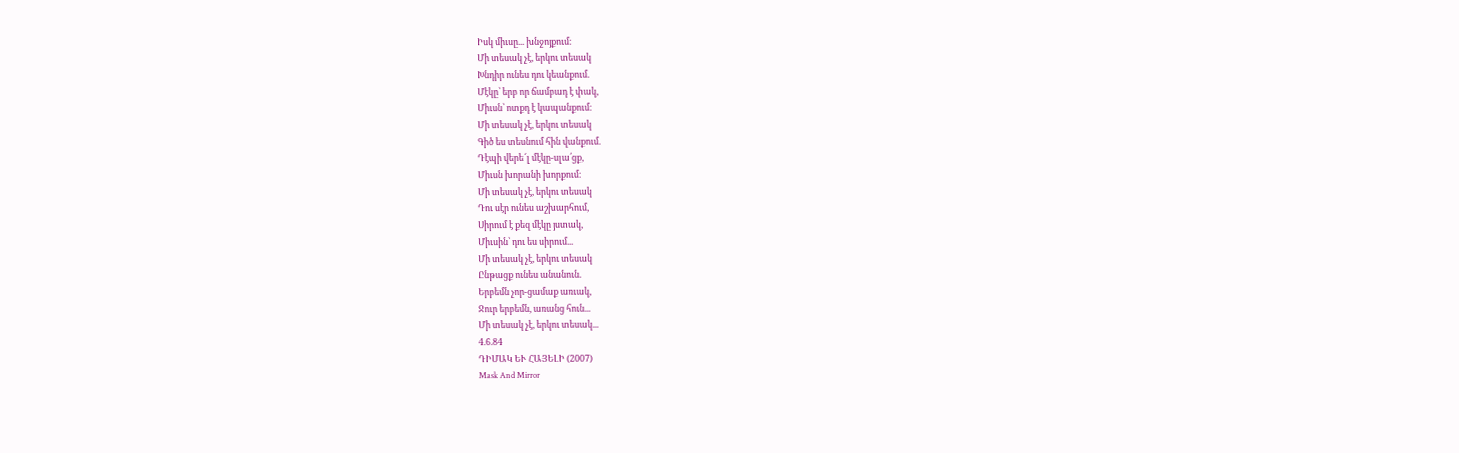Իսկ միւսը... խնջոյքում։
Մի տեսակ չէ, երկու տեսակ
Խնդիր ունես դու կեանքում.
Մէկը՝ երբ որ ճամբադ է փակ,
Միւսն՝ ոտքդ է կապանքում։
Մի տեսակ չէ, երկու տեսակ
Գիծ ես տեսնում հին վանքում.
Դէպի վերե՜լ մէկը-սլա՛ցք,
Միւսն խորանի խորքում։
Մի տեսակ չէ, երկու տեսակ
Դու սէր ունես աշխարհում,
Սիրում է քեզ մէկը յստակ,
Միւսին՝ դու ես սիրում...
Մի տեսակ չէ, երկու տեսակ
Ընթացք ունես անանուն.
Երբեմն չոր-ցամաք առւակ,
Ջուր երբեմն, առանց հուն...
Մի տեսակ չէ, երկու տեսակ...
4.6.84
ԴԻՄԱԿ ԵՒ ՀԱՅԵԼԻ (2007)
Mask And Mirror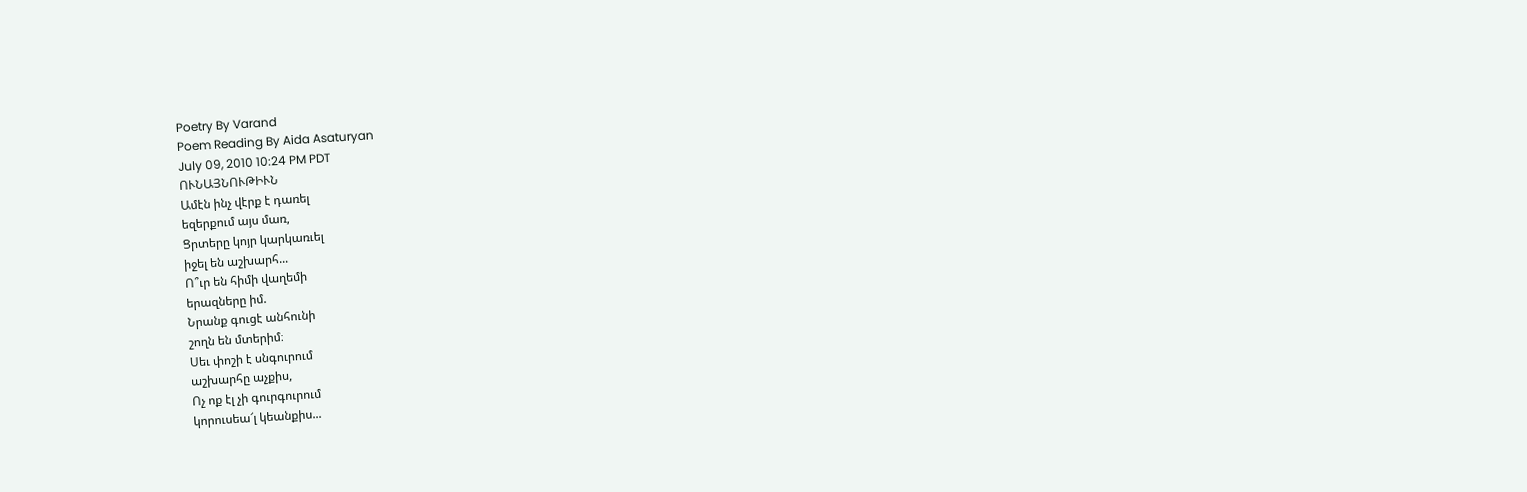Poetry By Varand
Poem Reading By Aida Asaturyan
July 09, 2010 10:24 PM PDT
ՈՒՆԱՅՆՈՒԹԻՒՆ
Ամէն ինչ վէրք է դառել
եզերքում այս մառ,
Ցրտերը կոյր կարկառւել
իջել են աշխարհ...
Ո՞ւր են հիմի վաղեմի
երազները իմ.
Նրանք գուցէ անհունի
շողն են մտերիմ։
Սեւ փոշի է սնգուրում
աշխարհը աչքիս,
Ոչ ոք էլ չի գուրգուրում
կորուսեա՜լ կեանքիս...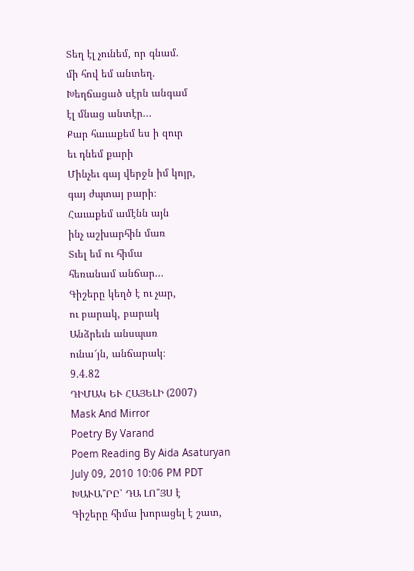Տեղ էլ չունեմ, որ գնամ.
մի հով եմ անտեղ.
Խեղճացած սէրն անգամ
էլ մնաց անտէր...
Քար հաւաքեմ ես ի զուր
եւ դնեմ քարի
Մինչեւ գայ վերջն իմ կոյր,
գայ ժպտայ բարի։
Հաւաքեմ ամէնն այն
ինչ աշխարհին մառ
Տւել եմ ու հիմա
հեռանամ անճար...
Գիշերը կեղծ է ու չար,
ու բարակ, բարակ
Անձրեւն անսպառ
ունա՜յն, անճարակ։
9.4.82
ԴԻՄԱԿ ԵՒ ՀԱՅԵԼԻ (2007)
Mask And Mirror
Poetry By Varand
Poem Reading By Aida Asaturyan
July 09, 2010 10:06 PM PDT
ԽԱՒԱ՞ՐԸ՝ ԴԱ ԼՈ՞ՅՍ է
Գիշերը հիմա խորացել է շատ,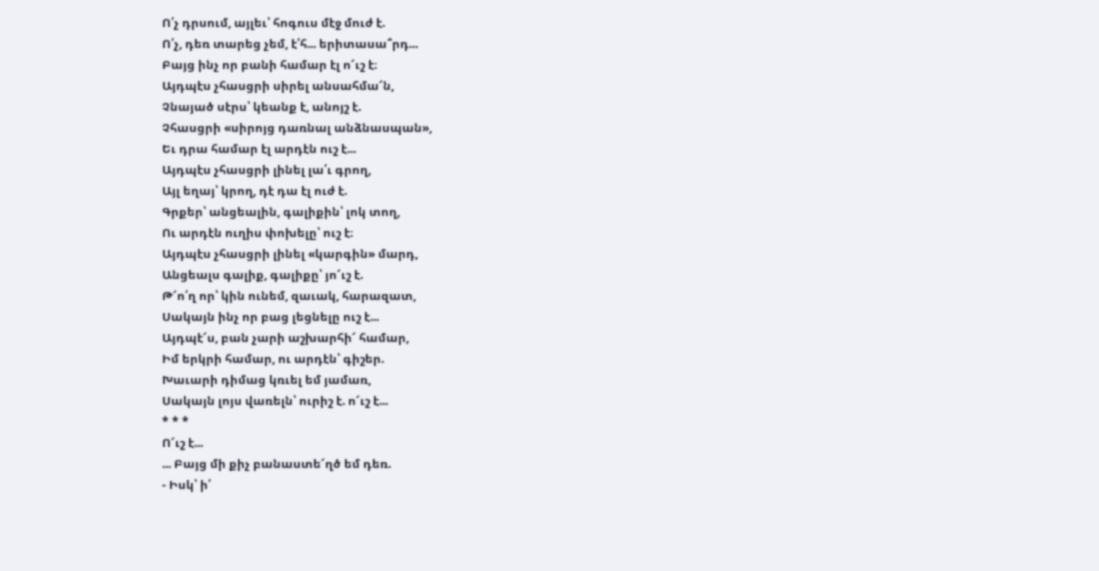Ո՛չ դրսում, այլեւ՝ հոգուս մէջ մուժ է.
Ո՛չ, դեռ տարեց չեմ, է՛հ... երիտասա՞րդ...
Բայց ինչ որ բանի համար էլ ո՜ւշ է։
Այդպէս չհասցրի սիրել անսահմա՜ն,
Չնայած սէրս՝ կեանք է, անոյշ է.
Չհասցրի «սիրոյց դառնալ անձնասպան»,
Եւ դրա համար էլ արդէն ուշ է...
Այդպէս չհասցրի լինել լա՛ւ գրող,
Այլ եղայ՝ կրող, դէ դա էլ ուժ է.
Գրքեր՝ անցեալին, գալիքին՝ լոկ տող,
Ու արդէն ուղիս փոխելը՝ ուշ է։
Այդպէս չհասցրի լինել «կարգին» մարդ,
Անցեալս գալիք, գալիքը՝ յո՜ւշ է.
Թ՜ո՛ղ որ՝ կին ունեմ, զաւակ, հարազատ,
Սակայն ինչ որ բաց լեցնելը ուշ է...
Այդպէ՜ս, բան չարի աշխարհի՜ համար,
Իմ երկրի համար, ու արդէն՝ գիշեր.
Խաւարի դիմաց կռւել եմ յամառ,
Սակայն լոյս վառելն՝ ուրիշ է. ո՜ւշ է...
* * *
Ո՜ւշ է...
... Բայց մի քիչ բանաստե՜ղծ եմ դեռ.
- Իսկ՝ ի՛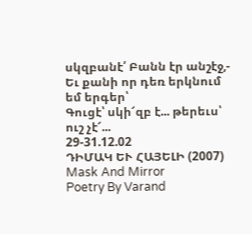սկզբանէ՛ Բանն էր անշէջ,-
Եւ քանի որ դեռ երկնում եմ երգեր՝
Գուցէ՝ սկի՜զբ է... թերեւս՝ ուշ չէ՜...
29-31.12.02
ԴԻՄԱԿ ԵՒ ՀԱՅԵԼԻ (2007)
Mask And Mirror
Poetry By Varand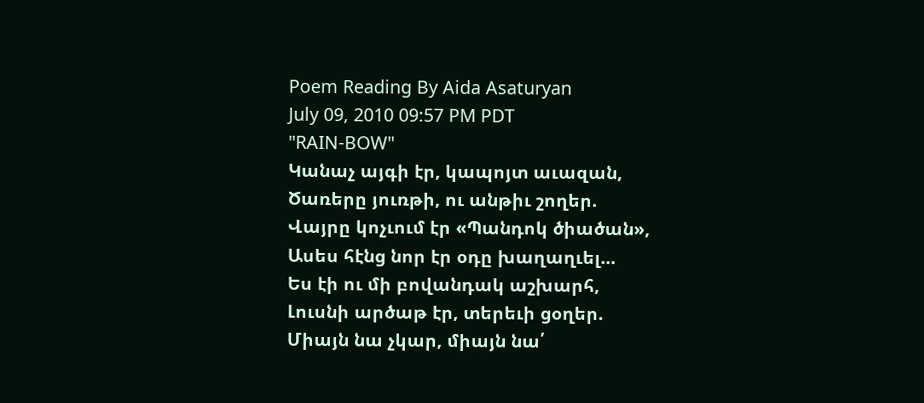Poem Reading By Aida Asaturyan
July 09, 2010 09:57 PM PDT
"RAIN-BOW"
Կանաչ այգի էր, կապոյտ աւազան,
Ծառերը յուռթի, ու անթիւ շողեր.
Վայրը կոչւում էր «Պանդոկ ծիածան»,
Ասես հէնց նոր էր օդը խաղաղւել...
Ես էի ու մի բովանդակ աշխարհ,
Լուսնի արծաթ էր, տերեւի ցօղեր.
Միայն նա չկար, միայն նա՛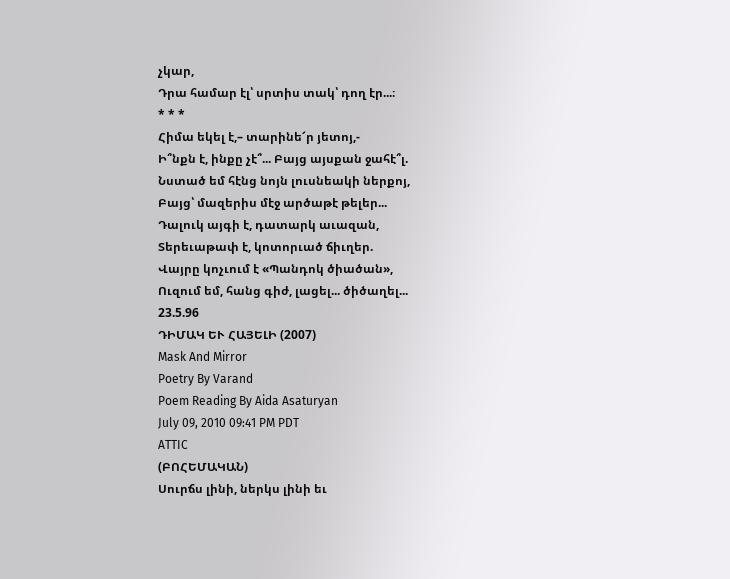չկար,
Դրա համար էլ՝ սրտիս տակ՝ դող էր...։
* * *
Հիմա եկել է,– տարինե՜ր յետոյ,-
Ի՞նքն է, ինքը չէ՞... Բայց այսքան ջահէ՞լ.
Նստած եմ հէնց նոյն լուսնեակի ներքոյ,
Բայց՝ մազերիս մէջ արծաթէ թելեր...
Դալուկ այգի է, դատարկ աւազան,
Տերեւաթափ է, կոտորւած ճիւղեր.
Վայրը կոչւում է «Պանդոկ ծիածան»,
Ուզում եմ, հանց գիժ, լացել... ծիծաղել...
23.5.96
ԴԻՄԱԿ ԵՒ ՀԱՅԵԼԻ (2007)
Mask And Mirror
Poetry By Varand
Poem Reading By Aida Asaturyan
July 09, 2010 09:41 PM PDT
ATTIC
(ԲՈՀԵՄԱԿԱՆ)
Սուրճս լինի, ներկս լինի եւ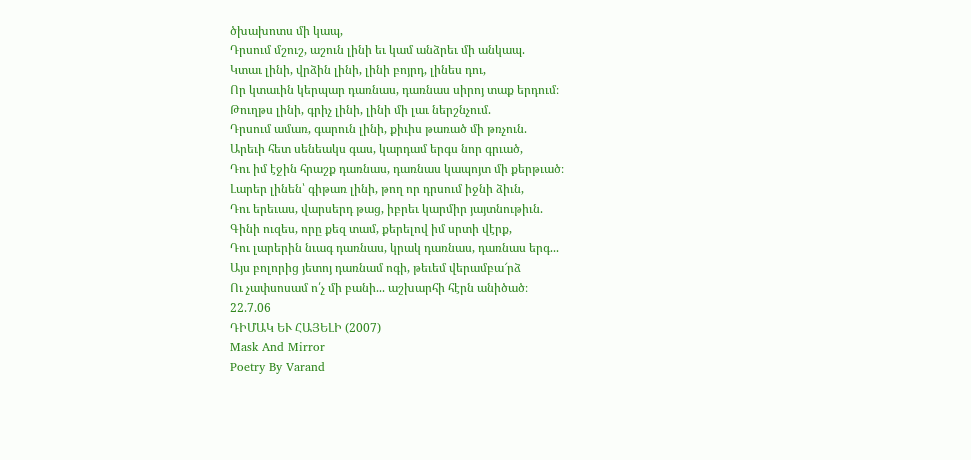ծխախոտս մի կապ,
Դրսում մշուշ, աշուն լինի եւ կամ անձրեւ մի անկապ.
Կտաւ լինի, վրձին լինի, լինի բոյրդ, լինես դու,
Որ կտաւին կերպար դառնաս, դառնաս սիրոյ տաք երդում։
Թուղթս լինի, գրիչ լինի, լինի մի լաւ ներշնչում.
Դրսում ամառ, գարուն լինի, քիւիս թառած մի թռչուն.
Արեւի հետ սենեակս գաս, կարդամ երգս նոր գրւած,
Դու իմ էջին հրաշք դառնաս, դառնաս կապոյտ մի քերթւած։
Լարեր լինեն՝ գիթառ լինի, թող որ դրսում իջնի ձիւն,
Դու երեւաս, վարսերդ թաց, իբրեւ կարմիր յայտնութիւն.
Գինի ուզես, որը քեզ տամ, քերելով իմ սրտի վէրք,
Դու լարերին նւագ դառնաս, կրակ դառնաս, դառնաս երգ...
Այս բոլորից յետոյ դառնամ ոգի, թեւեմ վերամբա՜րձ
Ու չափսոսամ ո՛չ մի բանի... աշխարհի հէրն անիծած։
22.7.06
ԴԻՄԱԿ ԵՒ ՀԱՅԵԼԻ (2007)
Mask And Mirror
Poetry By Varand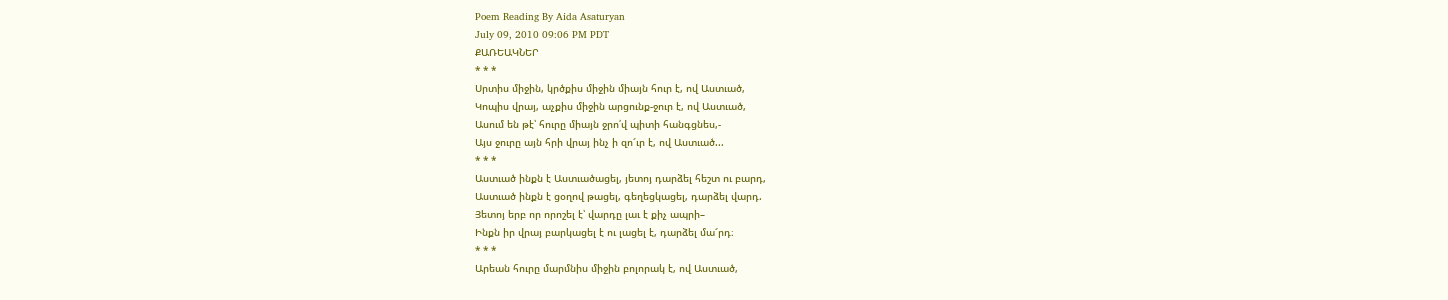Poem Reading By Aida Asaturyan
July 09, 2010 09:06 PM PDT
ՔԱՌԵԱԿՆԵՐ
* * *
Սրտիս միջին, կրծքիս միջին միայն հուր է, ով Աստւած,
Կոպիս վրայ, աչքիս միջին արցունք-ջուր է, ով Աստւած,
Ասում են թէ՝ հուրը միայն ջրո՛վ պիտի հանգցնես,-
Այս ջուրը այն հրի վրայ ինչ ի զո՜ւր է, ով Աստւած...
* * *
Աստւած ինքն է Աստւածացել, յետոյ դարձել հեշտ ու բարդ,
Աստւած ինքն է ցօղով թացել, գեղեցկացել, դարձել վարդ.
Յետոյ երբ որ որոշել է՝ վարդը լաւ է քիչ ապրի–
Ինքն իր վրայ բարկացել է ու լացել է, դարձել մա՜րդ։
* * *
Արեան հուրը մարմնիս միջին բոլորակ է, ով Աստւած,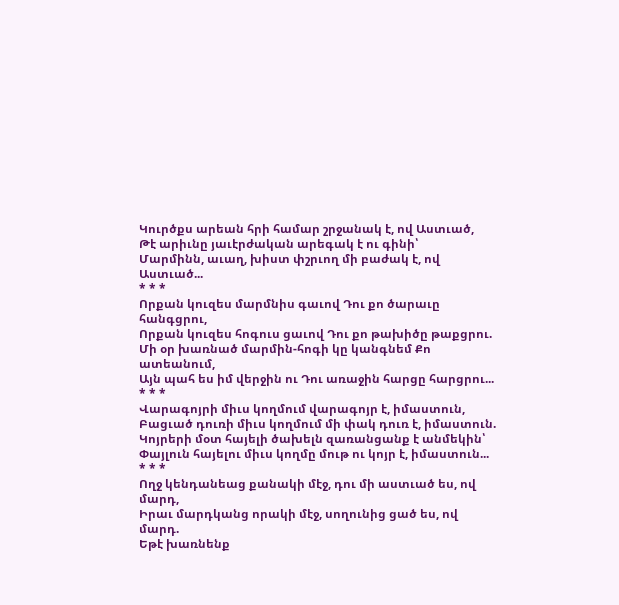Կուրծքս արեան հրի համար շրջանակ է, ով Աստւած,
Թէ արիւնը յաւէրժական արեգակ է ու գինի՝
Մարմինն, աւաղ, խիստ փշրւող մի բաժակ է, ով Աստւած...
* * *
Որքան կուզես մարմնիս գաւով Դու քո ծարաւը հանգցրու,
Որքան կուզես հոգուս ցաւով Դու քո թախիծը թաքցրու.
Մի օր խառնած մարմին-հոգի կը կանգնեմ Քո ատեանում,
Այն պահ ես իմ վերջին ու Դու առաջին հարցը հարցրու...
* * *
Վարագոյրի միւս կողմում վարագոյր է, իմաստուն,
Բացւած դուռի միւս կողմում մի փակ դուռ է, իմաստուն.
Կոյրերի մօտ հայելի ծախելն զառանցանք է անմեկին՝
Փայլուն հայելու միւս կողմը մութ ու կոյր է, իմաստուն...
* * *
Ողջ կենդանեաց քանակի մէջ, դու մի աստւած ես, ով մարդ,
Իրաւ մարդկանց որակի մէջ, սողունից ցած ես, ով մարդ.
Եթէ խառնենք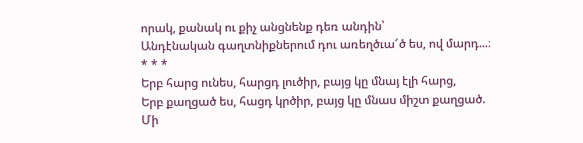որակ, քանակ ու քիչ անցնենք դեռ անդին՝
Անդէնական գաղտնիքներում դու առեղծւա՜ծ ես, ով մարդ...։
* * *
Երբ հարց ունես, հարցդ լուծիր, բայց կը մնայ էլի հարց,
Երբ քաղցած ես, հացդ կրծիր, բայց կը մնաս միշտ քաղցած.
Մի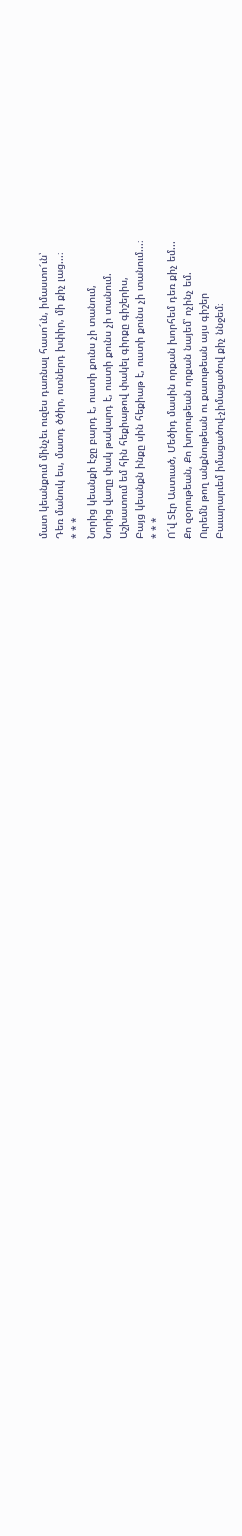մատ կեանքում մինչեւ ուզես դառնալ հասո՜ւն, իմաստո՜ւն՝
Դեռ մանուկ ես, մատդ ծծիր, ոտներդ խփիր, մի քիչ լաց...։
* * *
Նորից կեանքի էջը բարդ է, ուստի քունս չի տանում,
Նորից վաղը փակ թակարդ է, ուստի քունս չի տանում.
Աշխատում եմ հին հեքիաթով փակել գիրքը գիշերիս,
Բայց կեանքն ինքը սին հեքիաթ է, ուստի քունս չի տանում...։
* * *
Ո՜վ Տէր Աստւած, Մեծիդ մասին որքան խորհեմ դեռ քիչ եմ...
Քո զօրութեան, Քո խորութեան որքան նայեմ՝ ոչինչ եմ.
Ուրեմն թող անքնութեան ու քաւութեան այս գիշեր
Բաւարարւեմ իմացածով-չիմացածով քիչ ննջեմ։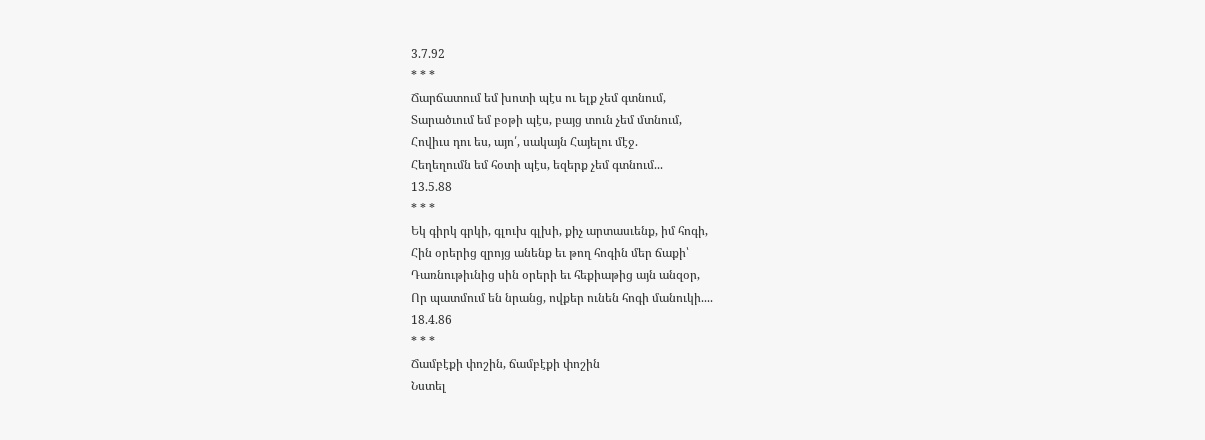3.7.92
* * *
Ճարճատում եմ խոտի պէս ու ելք չեմ գտնում,
Տարածւում եմ բօթի պէս, բայց տուն չեմ մտնում,
Հովիւս դու ես, այո՛, սակայն Հայելու մէջ.
Հեղեղումն եմ հօտի պէս, եզերք չեմ գտնում...
13.5.88
* * *
Եկ գիրկ գրկի, գլուխ գլխի, քիչ արտասւենք, իմ հոգի,
Հին օրերից զրոյց անենք եւ թող հոգին մեր ճաքի՝
Դառնութիւնից սին օրերի եւ հեքիաթից այն անզօր,
Որ պատմում են նրանց, ովքեր ունեն հոգի մանուկի....
18.4.86
* * *
Ճամբէքի փոշին, ճամբէքի փոշին
Նստել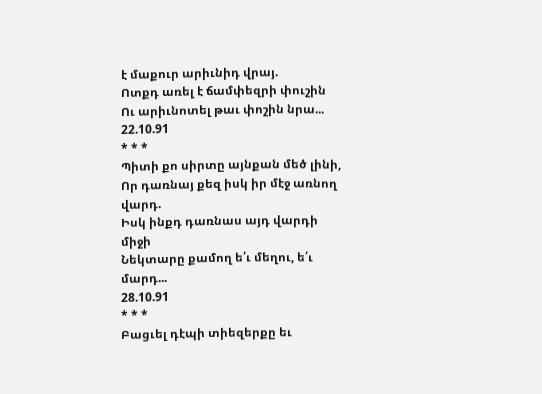է մաքուր արիւնիդ վրայ.
Ոտքդ առել է ճամփեզրի փուշին
Ու արիւնոտել թաւ փոշին նրա...
22.10.91
* * *
Պիտի քո սիրտը այնքան մեծ լինի,
Որ դառնայ քեզ իսկ իր մէջ առնող վարդ.
Իսկ ինքդ դառնաս այդ վարդի միջի
Նեկտարը քամող ե՛ւ մեղու, ե՛ւ մարդ...
28.10.91
* * *
Բացւել դէպի տիեզերքը եւ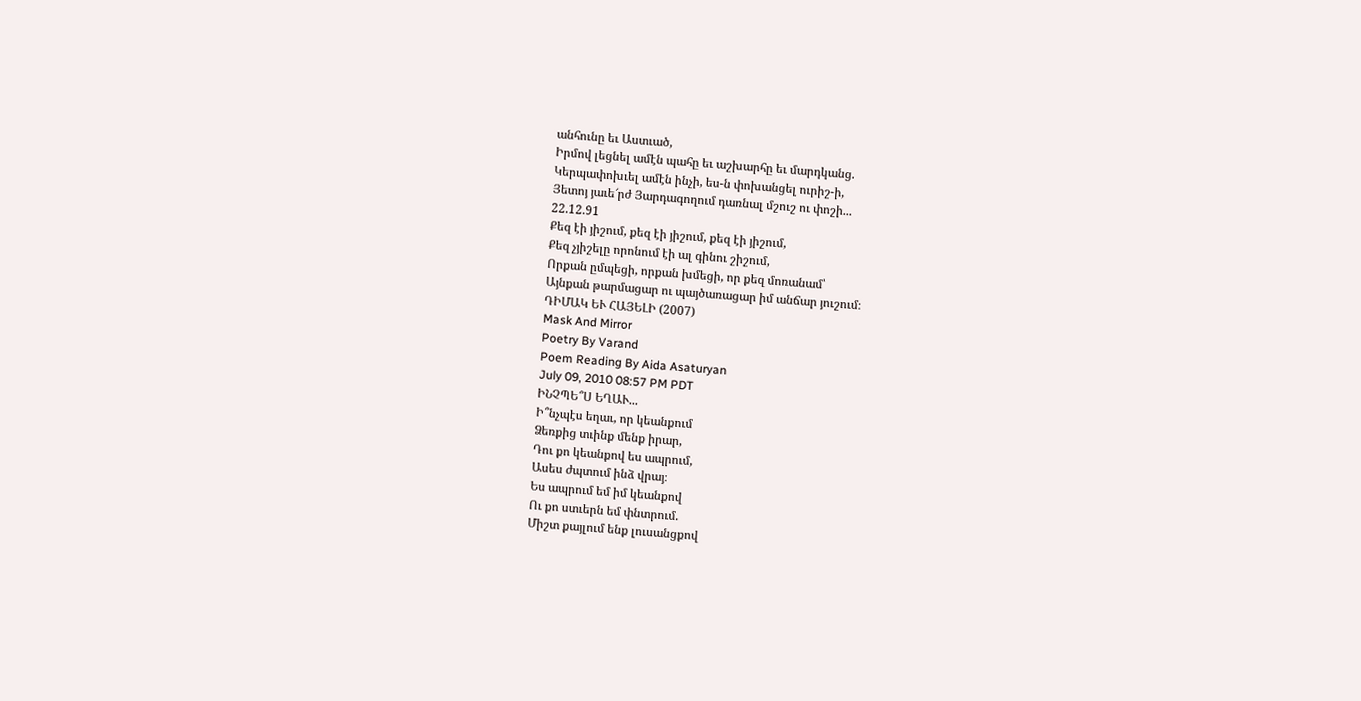անհունը եւ Աստւած,
Իրմով լեցնել ամէն պահը եւ աշխարհը եւ մարդկանց.
Կերպափոխւել ամէն ինչի, ես-ն փոխանցել ուրիշ-ի,
Յետոյ յաւե՜րժ Յարդագողում դառնալ մշուշ ու փոշի...
22.12.91
Քեզ էի յիշում, քեզ էի յիշում, քեզ էի յիշում,
Քեզ չյիշելը որոնում էի ալ գինու շիշում,
Որքան ըմպեցի, որքան խմեցի, որ քեզ մոռանամ՝
Այնքան թարմացար ու պայծառացար իմ անճար յուշում։
ԴԻՄԱԿ ԵՒ ՀԱՅԵԼԻ (2007)
Mask And Mirror
Poetry By Varand
Poem Reading By Aida Asaturyan
July 09, 2010 08:57 PM PDT
ԻՆՉՊԵ՞Ս ԵՂԱՒ...
Ի՞նչպէս եղաւ, որ կեանքում
Ձեռքից տւինք մենք իրար,
Դու քո կեանքով ես ապրում,
Ասես ժպտում ինձ վրայ։
Ես ապրում եմ իմ կեանքով
Ու քո ստւերն եմ փնտրում.
Միշտ քայլում ենք լուսանցքով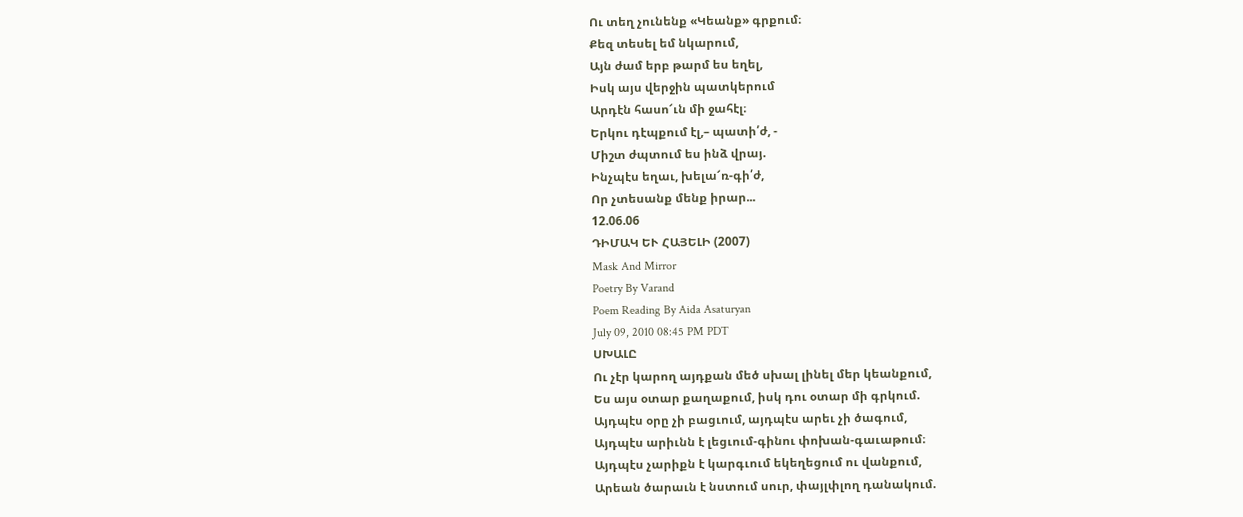Ու տեղ չունենք «Կեանք» գրքում։
Քեզ տեսել եմ նկարում,
Այն ժամ երբ թարմ ես եղել,
Իսկ այս վերջին պատկերում
Արդէն հասո՜ւն մի ջահէլ։
Երկու դէպքում էլ,– պատի՛ժ, -
Միշտ ժպտում ես ինձ վրայ.
Ինչպէս եղաւ, խելա՜ռ-գի՛ժ,
Որ չտեսանք մենք իրար...
12.06.06
ԴԻՄԱԿ ԵՒ ՀԱՅԵԼԻ (2007)
Mask And Mirror
Poetry By Varand
Poem Reading By Aida Asaturyan
July 09, 2010 08:45 PM PDT
ՍԽԱԼԸ
Ու չէր կարող այդքան մեծ սխալ լինել մեր կեանքում,
Ես այս օտար քաղաքում, իսկ դու օտար մի գրկում.
Այդպէս օրը չի բացւում, այդպէս արեւ չի ծագում,
Այդպէս արիւնն է լեցւում-գինու փոխան-գաւաթում։
Այդպէս չարիքն է կարգւում եկեղեցում ու վանքում,
Արեան ծարաւն է նստում սուր, փայլփլող դանակում.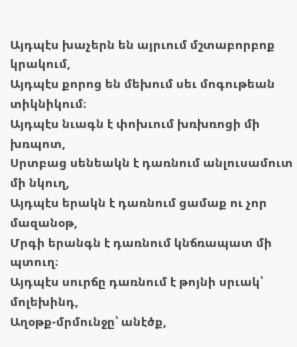Այդպէս խաչերն են այրւում մշտաբորբոք կրակում,
Այդպէս քորոց են մեխում սեւ մոգութեան տիկնիկում։
Այդպէս նւագն է փոխւում խռխռոցի մի խռպոտ,
Սրտբաց սենեակն է դառնում անլուսամուտ մի նկուղ,
Այդպէս երակն է դառնում ցամաք ու չոր մազանօթ,
Մրգի երանգն է դառնում կնճռապատ մի պտուղ։
Այդպէս սուրճը դառնում է թոյնի սրւակ՝ մոլեխինդ,
Աղօթք-մրմունջը՝ անէծք,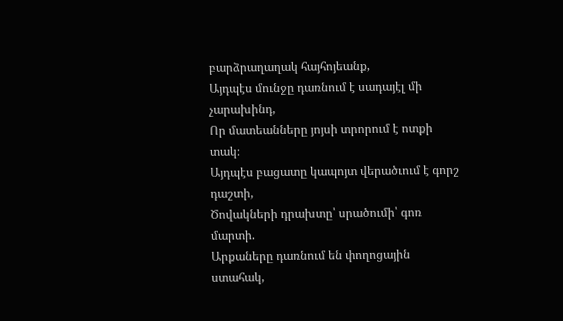բարձրաղաղակ հայհոյեանք,
Այդպէս մունջը դառնում է սադայէլ մի չարախինդ,
Որ մատեանները յոյսի տրորում է ոտքի տակ։
Այդպէս բացատը կապոյտ վերածւում է գորշ դաշտի,
Ծովակների դրախտը՝ սրածումի՝ գոռ մարտի.
Արքաները դառնում են փողոցային ստահակ,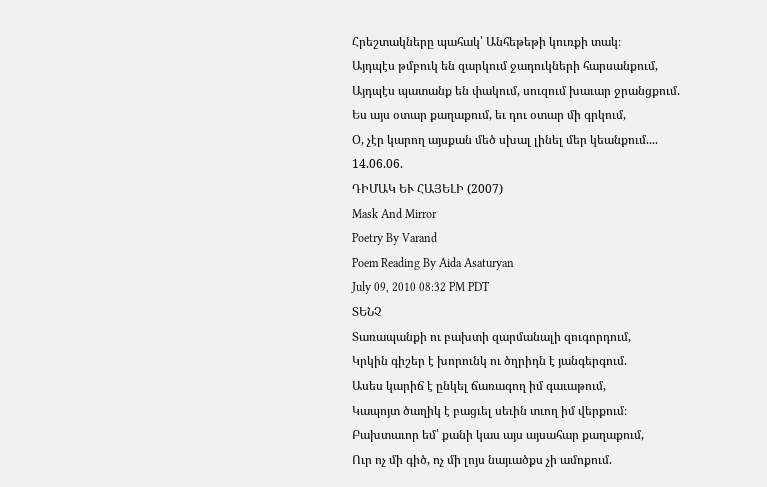Հրեշտակները պահակ՝ Անհեթեթի կուռքի տակ։
Այդպէս թմբուկ են զարկում ջադուկների հարսանքում,
Այդպէս պատանք են փակում, սուզում խաւար ջրանցքում.
Ես այս օտար քաղաքում, եւ դու օտար մի գրկում,
Օ, չէր կարող այսքան մեծ սխալ լինել մեր կեանքում....
14.06.06.
ԴԻՄԱԿ ԵՒ ՀԱՅԵԼԻ (2007)
Mask And Mirror
Poetry By Varand
Poem Reading By Aida Asaturyan
July 09, 2010 08:32 PM PDT
ՏԵՆՉ
Տառապանքի ու բախտի զարմանալի զուգորդում,
Կրկին գիշեր է խորունկ ու ծղրիդն է յանգերգում.
Ասես կարիճ է ընկել ճառագող իմ գաւաթում,
Կապոյտ ծաղիկ է բացւել սեւին տւող իմ վերքում։
Բախտաւոր եմ՝ քանի կաս այս այսահար քաղաքում,
Ուր ոչ մի գիծ, ոչ մի լոյս նայւածքս չի ամոքում.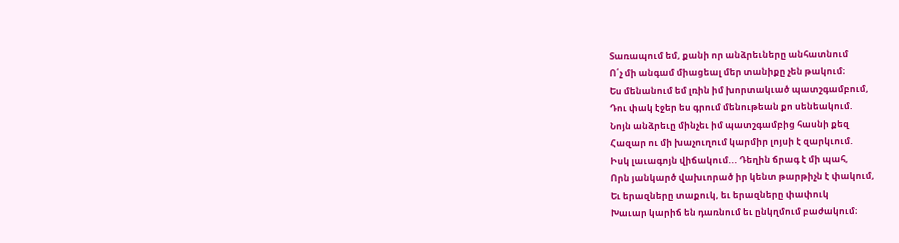Տառապում եմ, քանի որ անձրեւները անհատնում
Ո՛չ մի անգամ միացեալ մեր տանիքը չեն թակում։
Ես մենանում եմ լռին իմ խորտակւած պատշգամբում,
Դու փակ էջեր ես գրում մենութեան քո սենեակում.
Նոյն անձրեւը մինչեւ իմ պատշգամբից հասնի քեզ
Հազար ու մի խաչուղում կարմիր լոյսի է զարկւում.
Իսկ լաւագոյն վիճակում... Դեղին ճրագ է մի պահ,
Որն յանկարծ վախւորած իր կենտ թարթիչն է փակում,
Եւ երազները տաքուկ, եւ երազները փափուկ
Խաւար կարիճ են դառնում եւ ընկղմում բաժակում։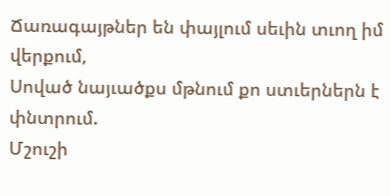Ճառագայթներ են փայլում սեւին տւող իմ վերքում,
Սոված նայւածքս մթնում քո ստւերներն է փնտրում.
Մշուշի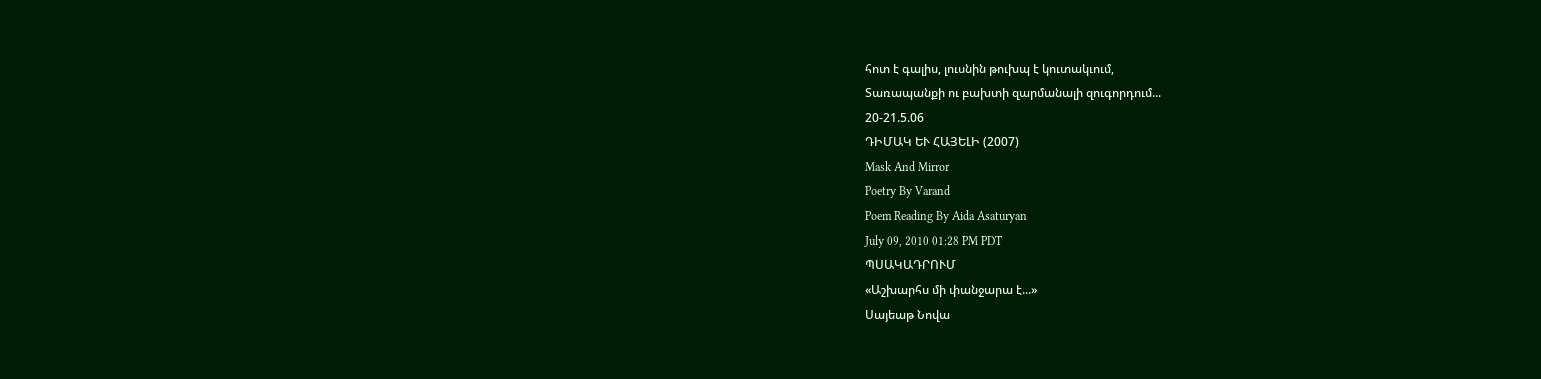հոտ է գալիս, լուսնին թուխպ է կուտակւում,
Տառապանքի ու բախտի զարմանալի զուգորդում...
20-21.5.06
ԴԻՄԱԿ ԵՒ ՀԱՅԵԼԻ (2007)
Mask And Mirror
Poetry By Varand
Poem Reading By Aida Asaturyan
July 09, 2010 01:28 PM PDT
ՊՍԱԿԱԴՐՈՒՄ
«Աշխարհս մի փանջարա է...»
Սայեաթ Նովա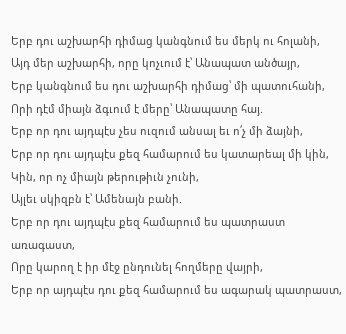Երբ դու աշխարհի դիմաց կանգնում ես մերկ ու հոլանի,
Այդ մեր աշխարհի, որը կոչւում է՝ Անապատ անծայր,
Երբ կանգնում ես դու աշխարհի դիմաց՝ մի պատուհանի,
Որի դէմ միայն ձգւում է մերը՝ Անապատը հայ.
Երբ որ դու այդպէս չես ուզում անսալ եւ ո՛չ մի ձայնի,
Երբ որ դու այդպէս քեզ համարում ես կատարեալ մի կին,
Կին, որ ոչ միայն թերութիւն չունի,
Այլեւ սկիզբն է՝ Ամենայն բանի.
Երբ որ դու այդպէս քեզ համարում ես պատրաստ առագաստ,
Որը կարող է իր մէջ ընդունել հողմերը վայրի,
Երբ որ այդպէս դու քեզ համարում ես ագարակ պատրաստ,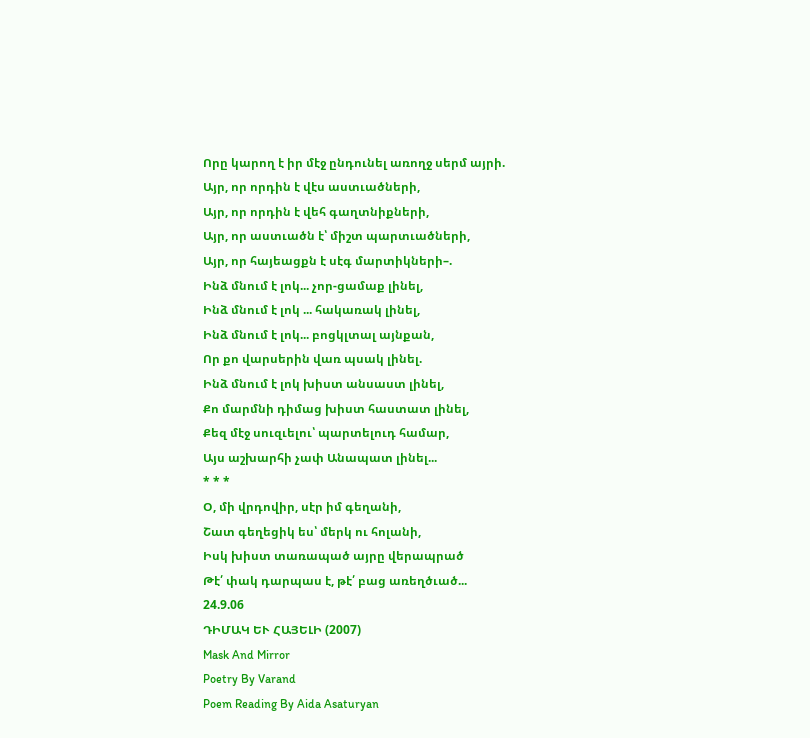Որը կարող է իր մէջ ընդունել առողջ սերմ այրի.
Այր, որ որդին է վէս աստւածների,
Այր, որ որդին է վեհ գաղտնիքների,
Այր, որ աստւածն է՝ միշտ պարտւածների,
Այր, որ հայեացքն է սէգ մարտիկների–.
Ինձ մնում է լոկ... չոր-ցամաք լինել,
Ինձ մնում է լոկ ... հակառակ լինել,
Ինձ մնում է լոկ... բոցկլտալ այնքան,
Որ քո վարսերին վառ պսակ լինել.
Ինձ մնում է լոկ խիստ անսաստ լինել,
Քո մարմնի դիմաց խիստ հաստատ լինել,
Քեզ մէջ սուզւելու՝ պարտելուդ համար,
Այս աշխարհի չափ Անապատ լինել...
* * *
Օ, մի վրդովիր, սէր իմ գեղանի,
Շատ գեղեցիկ ես՝ մերկ ու հոլանի,
Իսկ խիստ տառապած այրը վերապրած
Թէ՛ փակ դարպաս է, թէ՛ բաց առեղծւած...
24.9.06
ԴԻՄԱԿ ԵՒ ՀԱՅԵԼԻ (2007)
Mask And Mirror
Poetry By Varand
Poem Reading By Aida Asaturyan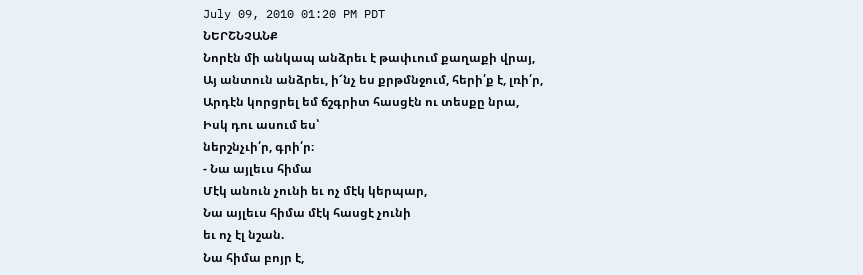July 09, 2010 01:20 PM PDT
ՆԵՐՇՆՉԱՆՔ
Նորէն մի անկապ անձրեւ է թափւում քաղաքի վրայ,
Այ անտուն անձրեւ, ի՜նչ ես քրթմնջում, հերի՛ք է, լռի՛ր,
Արդէն կորցրել եմ ճշգրիտ հասցէն ու տեսքը նրա,
Իսկ դու ասում ես՝
ներշնչւի՛ր, գրի՛ր։
- Նա այլեւս հիմա
Մէկ անուն չունի եւ ոչ մէկ կերպար,
Նա այլեւս հիմա մէկ հասցէ չունի
եւ ոչ էլ նշան.
Նա հիմա բոյր է,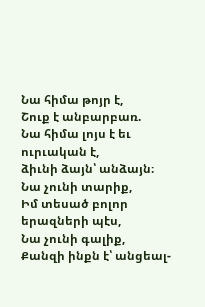Նա հիմա թոյր է,
Շուք է անբարբառ.
Նա հիմա լոյս է եւ ուրւական է,
ձիւնի ձայն՝ անձայն։
Նա չունի տարիք,
Իմ տեսած բոլոր երազների պէս,
Նա չունի գալիք,
Քանզի ինքն է՝ անցեալ-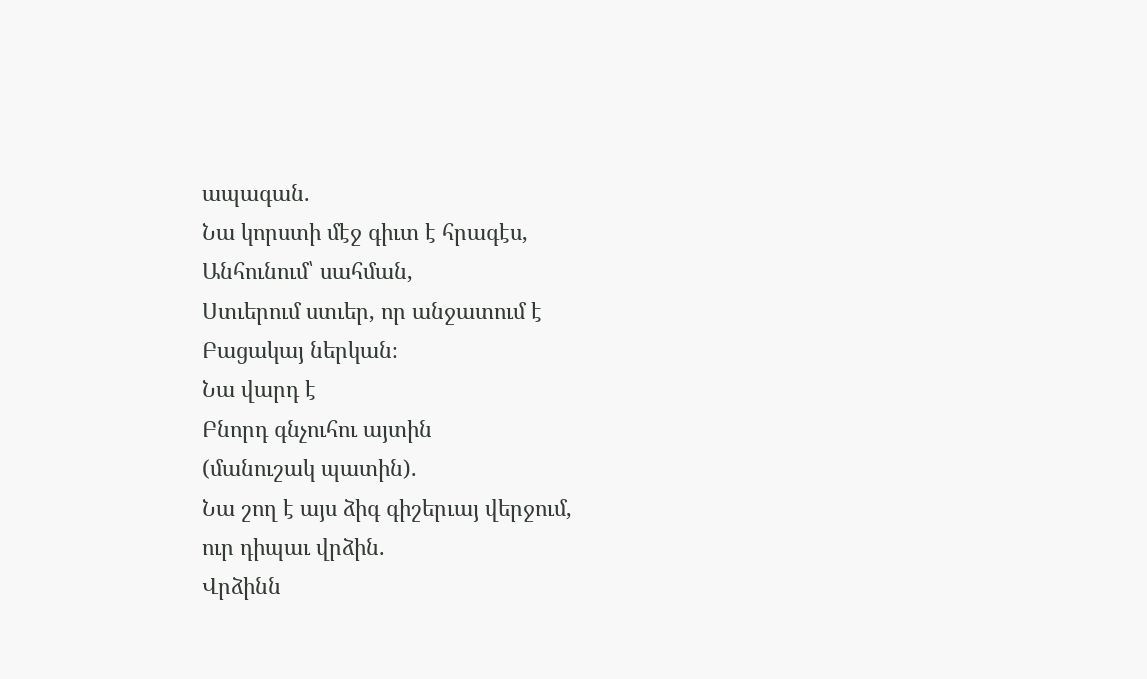ապագան.
Նա կորստի մէջ գիւտ է հրագէս,
Անհունում՝ սահման,
Ստւերում ստւեր, որ անջատում է
Բացակայ ներկան։
Նա վարդ է
Բնորդ գնչուհու այտին
(մանուշակ պատին).
Նա շող է այս ձիգ գիշերւայ վերջում,
ուր դիպաւ վրձին.
Վրձինն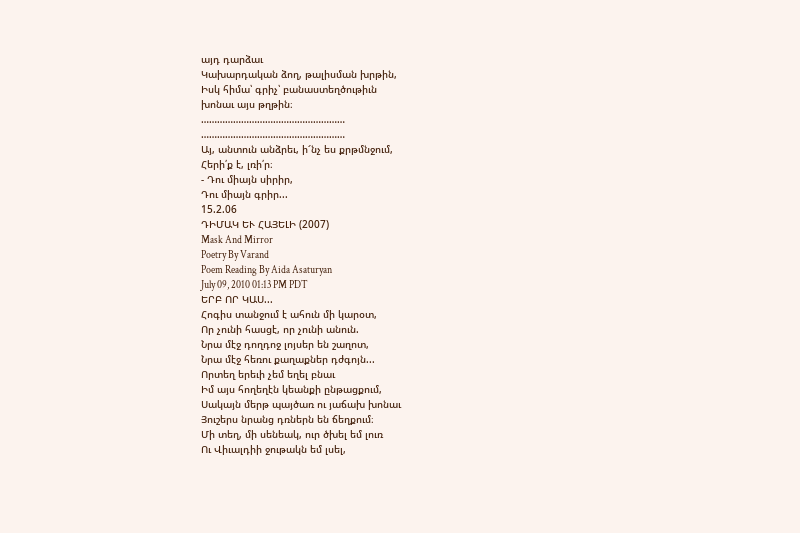այդ դարձաւ
Կախարդական ձող, թալիսման խրթին,
Իսկ հիմա՝ գրիչ՝ բանաստեղծութիւն
խոնաւ այս թղթին։
………………………………………………
………………………………………………
Այ, անտուն անձրեւ, ի՜նչ ես քրթմնջում,
Հերի՛ք է, լռի՛ր։
- Դու միայն սիրիր,
Դու միայն գրիր...
15.2.06
ԴԻՄԱԿ ԵՒ ՀԱՅԵԼԻ (2007)
Mask And Mirror
Poetry By Varand
Poem Reading By Aida Asaturyan
July 09, 2010 01:13 PM PDT
ԵՐԲ ՈՐ ԿԱՍ...
Հոգիս տանջում է ահուն մի կարօտ,
Որ չունի հասցէ, որ չունի անուն.
Նրա մէջ դողդոջ լոյսեր են շաղոտ,
Նրա մէջ հեռու քաղաքներ դժգոյն...
Որտեղ երեւի չեմ եղել բնաւ
Իմ այս հողեղէն կեանքի ընթացքում,
Սակայն մերթ պայծառ ու յաճախ խոնաւ
Յուշերս նրանց դռներն են ճեղքում։
Մի տեղ, մի սենեակ, ուր ծխել եմ լուռ
Ու Վիւալդիի ջութակն եմ լսել,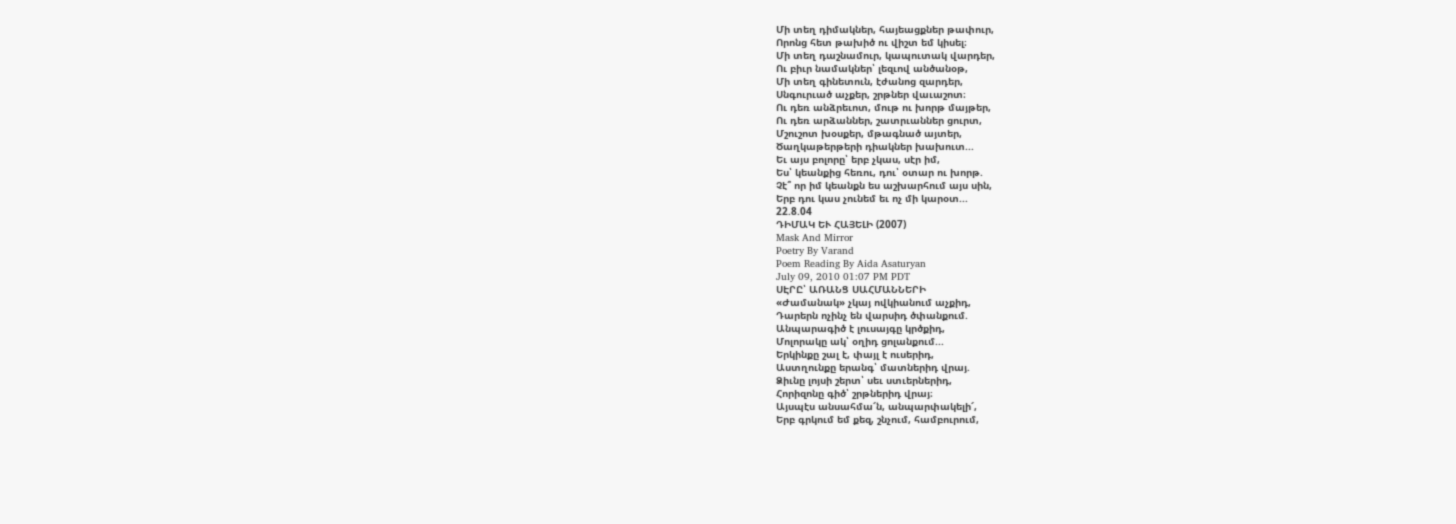Մի տեղ դիմակներ, հայեացքներ թափուր,
Որոնց հետ թախիծ ու վիշտ եմ կիսել։
Մի տեղ դաշնամուր, կապուտակ վարդեր,
Ու բիւր նամակներ՝ լեզւով անծանօթ,
Մի տեղ գինետուն, էժանոց զարդեր,
Սնգուրւած աչքեր, շրթներ վաւաշոտ։
Ու դեռ անձրեւոտ, մութ ու խորթ մայթեր,
Ու դեռ արձաններ, շատրւաններ ցուրտ,
Մշուշոտ խօսքեր, մթագնած այտեր,
Ծաղկաթերթերի դիակներ խախուտ...
Եւ այս բոլորը՝ երբ չկաս, սէր իմ,
Ես՝ կեանքից հեռու, դու՝ օտար ու խորթ.
Չէ՞ որ իմ կեանքն ես աշխարհում այս սին,
Երբ դու կաս չունեմ եւ ոչ մի կարօտ...
22.8.04
ԴԻՄԱԿ ԵՒ ՀԱՅԵԼԻ (2007)
Mask And Mirror
Poetry By Varand
Poem Reading By Aida Asaturyan
July 09, 2010 01:07 PM PDT
ՍԷՐԸ՝ ԱՌԱՆՑ ՍԱՀՄԱՆՆԵՐԻ
«Ժամանակ» չկայ ովկիանում աչքիդ,
Դարերն ոչինչ են վարսիդ ծփանքում.
Անպարագիծ է լուսայգը կրծքիդ,
Մոլորակը ակ՝ օղիդ ցոլանքում...
Երկինքը շալ է, փայլ է ուսերիդ,
Աստղունքը երանգ՝ մատներիդ վրայ.
Ձիւնը լոյսի շերտ՝ սեւ ստւերներիդ,
Հորիզոնը գիծ՝ շրթներիդ վրայ։
Այսպէս անսահմա՜ն, անպարփակելի՜,
Երբ գրկում եմ քեզ, շնչում, համբուրում,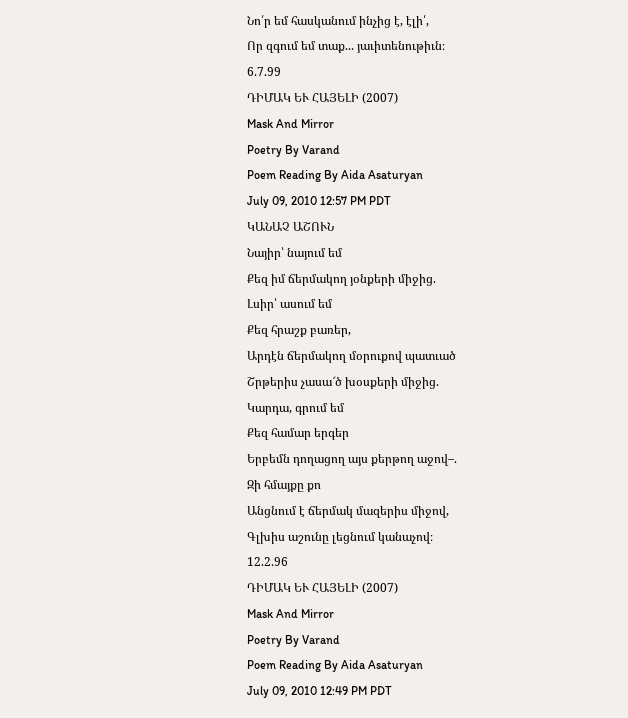Նո՛ր եմ հասկանում ինչից է, էլի՛,
Որ զգում եմ տաք... յաւիտենութիւն։
6.7.99
ԴԻՄԱԿ ԵՒ ՀԱՅԵԼԻ (2007)
Mask And Mirror
Poetry By Varand
Poem Reading By Aida Asaturyan
July 09, 2010 12:57 PM PDT
ԿԱՆԱՉ ԱՇՈՒՆ
Նայիր՝ նայում եմ
Քեզ իմ ճերմակող յօնքերի միջից.
Լսիր՝ ասում եմ
Քեզ հրաշք բառեր,
Արդէն ճերմակող մօրուքով պատւած
Շրթերիս չասա՜ծ խօսքերի միջից.
Կարդա, գրում եմ
Քեզ համար երգեր
Երբեմն դողացող այս քերթող աջով–.
Զի հմայքը քո
Անցնում է ճերմակ մազերիս միջով,
Գլխիս աշունը լեցնում կանաչով։
12.2.96
ԴԻՄԱԿ ԵՒ ՀԱՅԵԼԻ (2007)
Mask And Mirror
Poetry By Varand
Poem Reading By Aida Asaturyan
July 09, 2010 12:49 PM PDT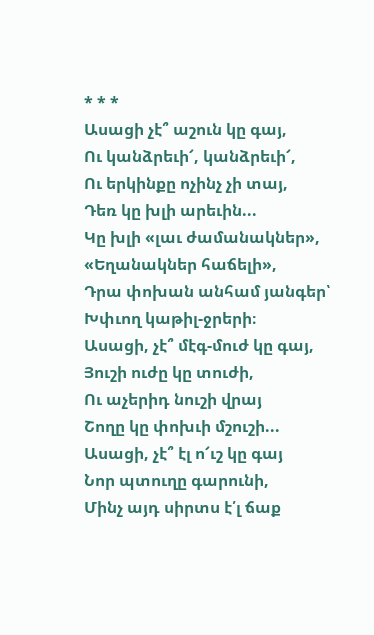* * *
Ասացի չէ՞ աշուն կը գայ,
Ու կանձրեւի՜, կանձրեւի՜,
Ու երկինքը ոչինչ չի տայ,
Դեռ կը խլի արեւին...
Կը խլի «լաւ ժամանակներ»,
«Եղանակներ հաճելի»,
Դրա փոխան անհամ յանգեր՝
Խփւող կաթիլ-ջրերի։
Ասացի, չէ՞ մէգ-մուժ կը գայ,
Յուշի ուժը կը տուժի,
Ու աչերիդ նուշի վրայ
Շողը կը փոխւի մշուշի...
Ասացի, չէ՞ էլ ո՜ւշ կը գայ
Նոր պտուղը գարունի,
Մինչ այդ սիրտս է՛լ ճաք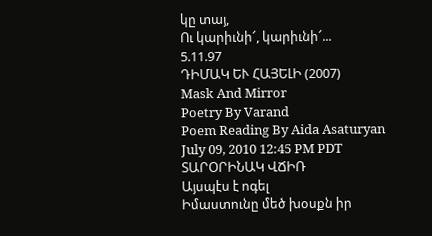կը տայ,
Ու կարիւնի՜, կարիւնի՜...
5.11.97
ԴԻՄԱԿ ԵՒ ՀԱՅԵԼԻ (2007)
Mask And Mirror
Poetry By Varand
Poem Reading By Aida Asaturyan
July 09, 2010 12:45 PM PDT
ՏԱՐՕՐԻՆԱԿ ՎՃԻՌ
Այսպէս է ոգել
Իմաստունը մեծ խօսքն իր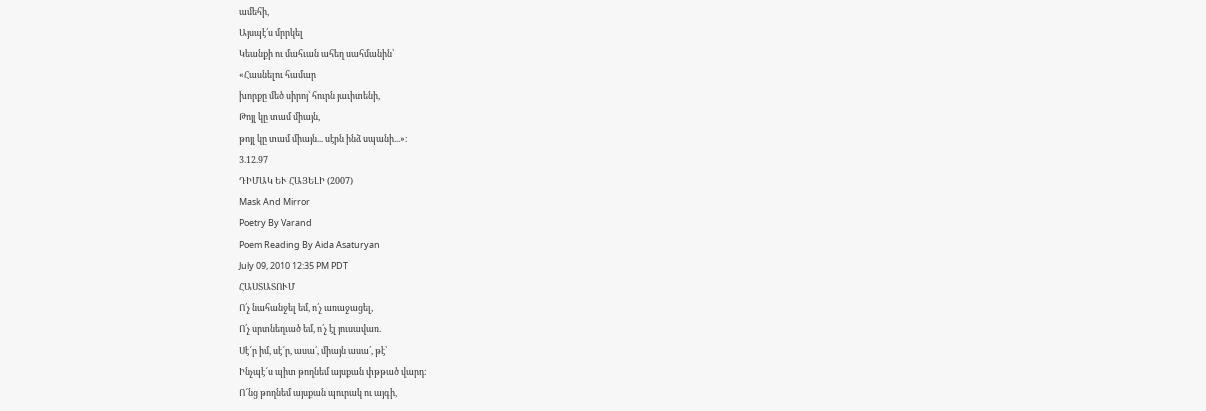ամեհի,
Այսպէ՛ս մրրկել
Կեանքի ու մահւան ահեղ սահմանին՝
«Հասնելու համար
խորքը մեծ սիրոյ՝ հուրն յաւիտենի,
Թոյլ կը տամ միայն,
թոյլ կը տամ միայն... սէրն ինձ սպանի...»։
3.12.97
ԴԻՄԱԿ ԵՒ ՀԱՅԵԼԻ (2007)
Mask And Mirror
Poetry By Varand
Poem Reading By Aida Asaturyan
July 09, 2010 12:35 PM PDT
ՀԱՍՏԱՏՈՒՄ
Ո՛չ նահանջել եմ, ո՛չ առաջացել,
Ո՛չ սրտնեղւած եմ, ո՛չ էլ յուսավառ.
Սէ՜ր իմ, սէ՜ր, ասա՛, միայն ասա՛, թէ՝
Ինչպէ՜ս պիտ թողնեմ այսքան փթթած վարդ։
Ո՜նց թողնեմ այսքան պուրակ ու այգի,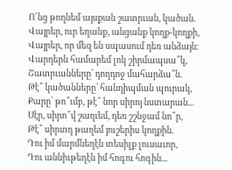Ո՜նց թողնեմ այսքան շատրւան, կածան.
Վայրեր, ուր եղանք, անցանք կողք-կողքի,
Վայրեր, որ մեզ են սպասում դեռ անձայն։
Վարդերն համարեմ լոկ շիրմապսա՞կ,
Շատրւանները՝ դողդոջ մահարձա՞ն.
Թէ՞ կածանները՝ հանդիպման պուրակ,
Քարը՝ թո՞ւմբ, թէ՞ նոր սիրոյ նստարան...
Սէր, սիրո՞վ շաղւեմ, դեռ շշնջամ նո՞ր,
Թէ՞ սիրտդ թաղեմ յուշերիս կողքին.
Դու իմ մարմնեղէն տեսիլք լուսաւոր,
Դու աննիւթեղէն իմ հոգու հոգին...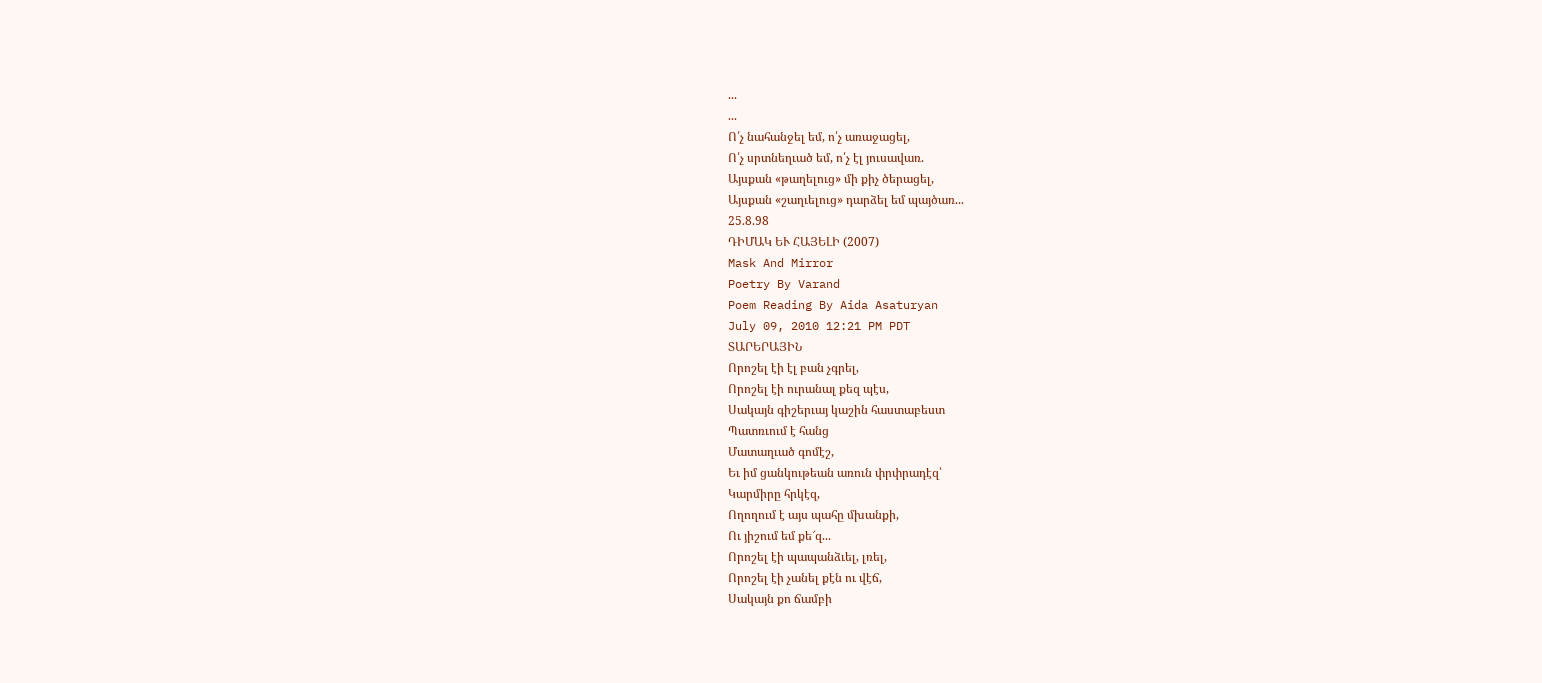...
...
Ո՛չ նահանջել եմ, ո՛չ առաջացել,
Ո՛չ սրտնեղւած եմ, ո՛չ էլ յուսավառ.
Այսքան «թաղելուց» մի քիչ ծերացել,
Այսքան «շաղւելուց» դարձել եմ պայծառ...
25.8.98
ԴԻՄԱԿ ԵՒ ՀԱՅԵԼԻ (2007)
Mask And Mirror
Poetry By Varand
Poem Reading By Aida Asaturyan
July 09, 2010 12:21 PM PDT
ՏԱՐԵՐԱՅԻՆ
Որոշել էի էլ բան չգրել,
Որոշել էի ուրանալ քեզ պէս,
Սակայն գիշերւայ կաշին հաստաբեստ
Պատռւում է հանց
Մատաղւած գոմէշ,
Եւ իմ ցանկութեան առուն փրփրադէզ՝
Կարմիրը հրկէզ,
Ողողում է այս պահը մխանքի,
Ու յիշում եմ քե՜զ...
Որոշել էի պապանձւել, լռել,
Որոշել էի չանել քէն ու վէճ,
Սակայն քո ճամբի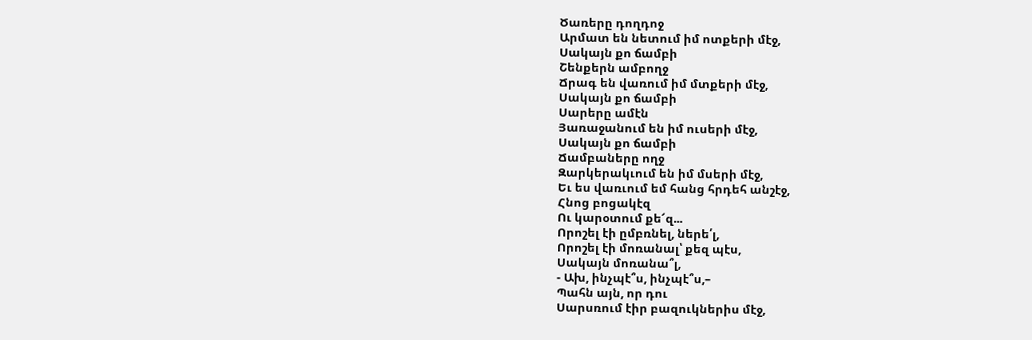Ծառերը դողդոջ
Արմատ են նետում իմ ոտքերի մէջ,
Սակայն քո ճամբի
Շենքերն ամբողջ
Ճրագ են վառում իմ մտքերի մէջ,
Սակայն քո ճամբի
Սարերը ամէն
Յառաջանում են իմ ուսերի մէջ,
Սակայն քո ճամբի
Ճամբաները ողջ
Զարկերակւում են իմ մսերի մէջ,
Եւ ես վառւում եմ հանց հրդեհ անշէջ,
Հնոց բոցակէզ
Ու կարօտում քե՜զ...
Որոշել էի ըմբռնել, ներե՛լ,
Որոշել էի մոռանալ՝ քեզ պէս,
Սակայն մոռանա՞լ,
- Ախ, ինչպէ՞ս, ինչպէ՞ս,–
Պահն այն, որ դու
Սարսռում էիր բազուկներիս մէջ,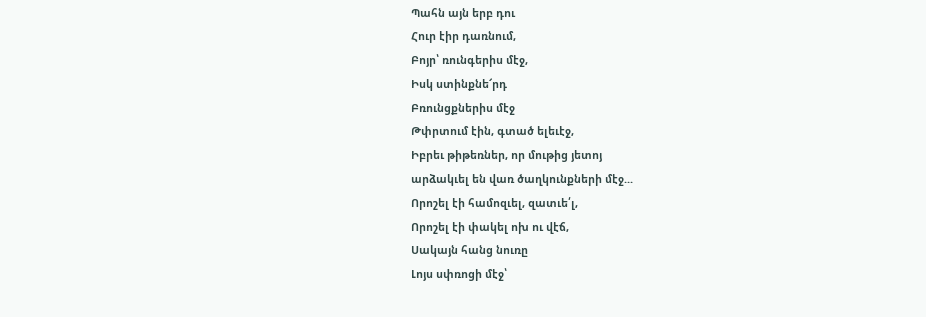Պահն այն երբ դու
Հուր էիր դառնում,
Բոյր՝ ռունգերիս մէջ,
Իսկ ստինքնե՜րդ
Բռունցքներիս մէջ
Թփրտում էին, գտած ելեւէջ,
Իբրեւ թիթեռներ, որ մութից յետոյ
արձակւել են վառ ծաղկունքների մէջ...
Որոշել էի համոզւել, զատւե՛լ,
Որոշել էի փակել ոխ ու վէճ,
Սակայն հանց նուռը
Լոյս սփռոցի մէջ՝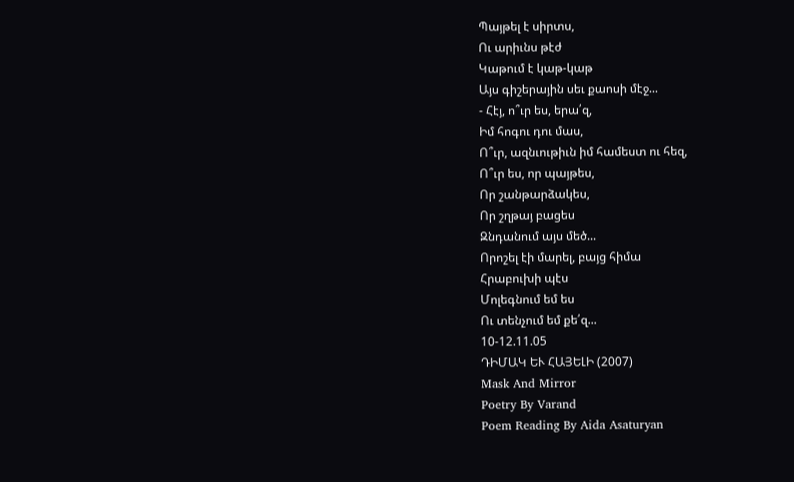Պայթել է սիրտս,
Ու արիւնս թէժ
Կաթում է կաթ-կաթ
Այս գիշերային սեւ քաոսի մէջ...
- Հէյ, ո՞ւր ես, երա՛զ,
Իմ հոգու դու մաս,
Ո՞ւր, ազնւութիւն իմ համեստ ու հեզ,
Ո՞ւր ես, որ պայթես,
Որ շանթարձակես,
Որ շղթայ բացես
Զնդանում այս մեծ...
Որոշել էի մարել, բայց հիմա
Հրաբուխի պէս
Մոլեգնում եմ ես
Ու տենչում եմ քե՛զ...
10-12.11.05
ԴԻՄԱԿ ԵՒ ՀԱՅԵԼԻ (2007)
Mask And Mirror
Poetry By Varand
Poem Reading By Aida Asaturyan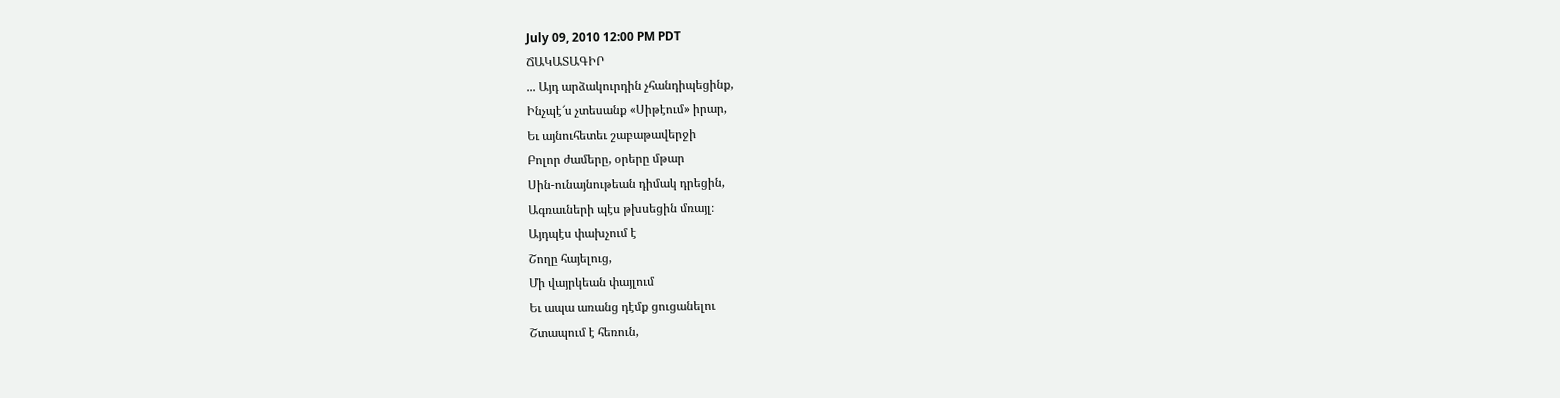July 09, 2010 12:00 PM PDT
ՃԱԿԱՏԱԳԻՐ
... Այդ արձակուրդին չհանդիպեցինք,
Ինչպէ՜ս չտեսանք «Սիթէում» իրար,
Եւ այնուհետեւ շաբաթավերջի
Բոլոր ժամերը, օրերը մթար
Սին-ունայնութեան դիմակ դրեցին,
Ագռաւների պէս թխսեցին մռայլ։
Այդպէս փախչում է
Շողը հայելուց,
Մի վայրկեան փայլում
Եւ ապա առանց դէմք ցուցանելու
Շտապում է հեռուն,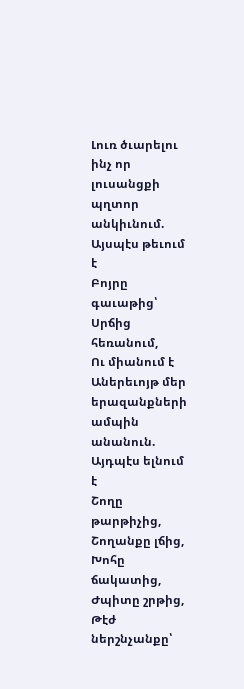Լուռ ծւարելու ինչ որ լուսանցքի
պղտոր անկիւնում.
Այսպէս թեւում է
Բոյրը գաւաթից՝
Սրճից հեռանում,
Ու միանում է
Աներեւոյթ մեր երազանքների
ամպին անանուն.
Այդպէս ելնում է
Շողը թարթիչից,
Շողանքը լճից,
Խոհը ճակատից,
Ժպիտը շրթից,
Թէժ ներշնչանքը՝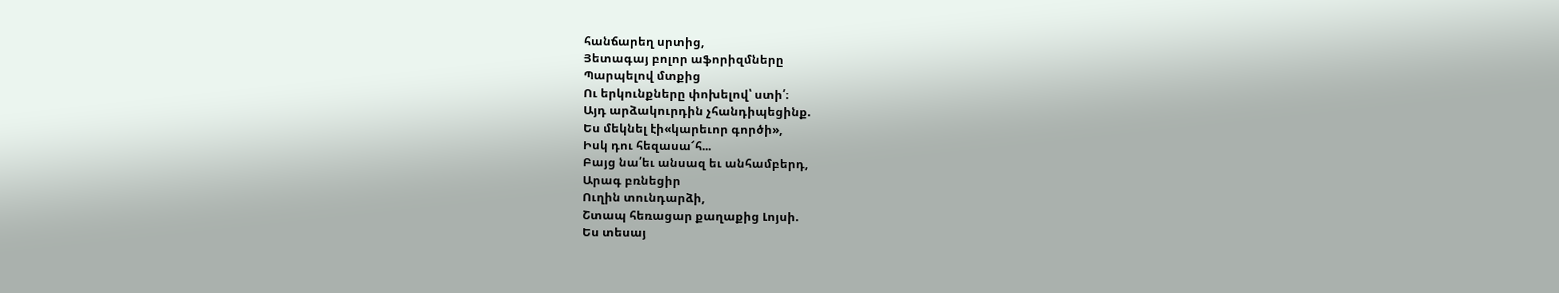հանճարեղ սրտից,
Յետագայ բոլոր աֆորիզմները
Պարպելով մտքից
Ու երկունքները փոխելով՝ ստի՛։
Այդ արձակուրդին չհանդիպեցինք.
Ես մեկնել էի«կարեւոր գործի»,
Իսկ դու հեզասա՜հ...
Բայց նա՛եւ անսազ եւ անհամբերդ,
Արագ բռնեցիր
Ուղին տունդարձի,
Շտապ հեռացար քաղաքից Լոյսի.
Ես տեսայ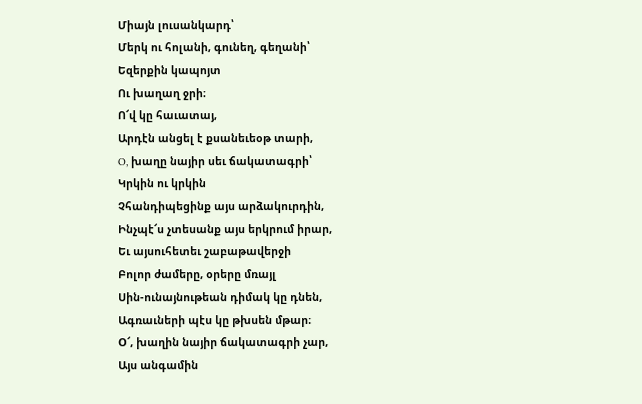Միայն լուսանկարդ՝
Մերկ ու հոլանի, գունեղ, գեղանի՝
Եզերքին կապոյտ
Ու խաղաղ ջրի։
Ո՜վ կը հաւատայ,
Արդէն անցել է քսանեւեօթ տարի,
O, խաղը նայիր սեւ ճակատագրի՝
Կրկին ու կրկին
Չհանդիպեցինք այս արձակուրդին,
Ինչպէ՜ս չտեսանք այս երկրում իրար,
Եւ այսուհետեւ շաբաթավերջի
Բոլոր ժամերը, օրերը մռայլ
Սին-ունայնութեան դիմակ կը դնեն,
Ագռաւների պէս կը թխսեն մթար։
O՜, խաղին նայիր ճակատագրի չար,
Այս անգամին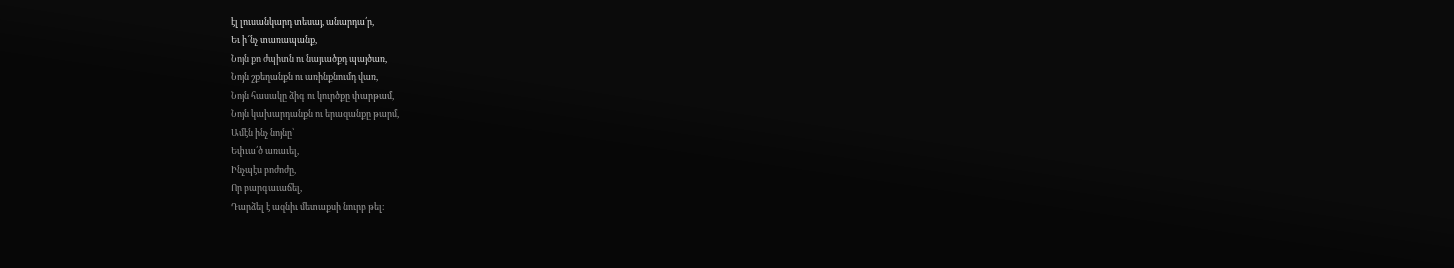էլ լուսանկարդ տեսայ, անարդա՛ր,
Եւ ի՜նչ տառապանք,
Նոյն քո ժպիտն ու նայւածքդ պայծառ,
Նոյն շքեղանքն ու առինքնումդ վառ,
Նոյն հասակը ձիգ ու կուրծքը փարթամ,
Նոյն կախարդանքն ու երազանքը թարմ,
Ամէն ինչ նոյնը՝
Եփւա՛ծ առաւել,
Ինչպէս բոժոժը,
Որ բարգաւաճել,
Դարձել է ազնիւ մետաքսի նուրբ թել։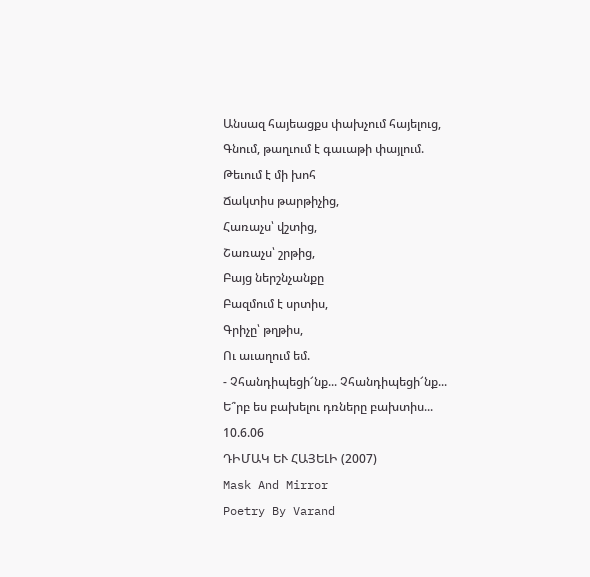Անսազ հայեացքս փախչում հայելուց,
Գնում, թաղւում է գաւաթի փայլում.
Թեւում է մի խոհ
Ճակտիս թարթիչից,
Հառաչս՝ վշտից,
Շառաչս՝ շրթից,
Բայց ներշնչանքը
Բազմում է սրտիս,
Գրիչը՝ թղթիս,
Ու աւաղում եմ.
- Չհանդիպեցի՜նք... Չհանդիպեցի՜նք...
Ե՞րբ ես բախելու դռները բախտիս...
10.6.06
ԴԻՄԱԿ ԵՒ ՀԱՅԵԼԻ (2007)
Mask And Mirror
Poetry By Varand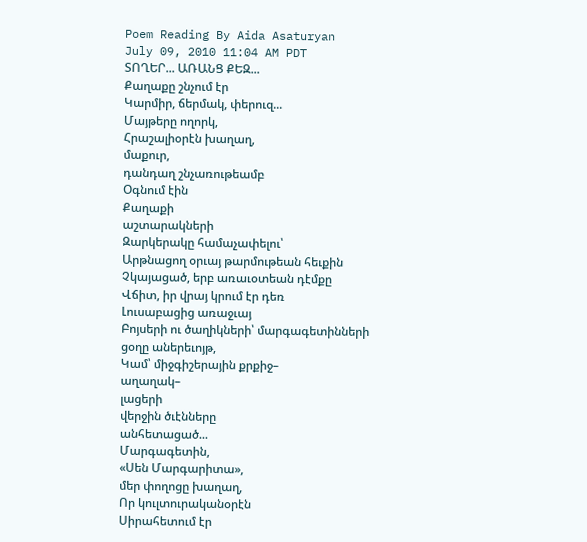Poem Reading By Aida Asaturyan
July 09, 2010 11:04 AM PDT
ՏՈՂԵՐ... ԱՌԱՆՑ ՔԵԶ...
Քաղաքը շնչում էր
Կարմիր, ճերմակ, փերուզ...
Մայթերը ողորկ,
Հրաշալիօրէն խաղաղ,
մաքուր,
դանդաղ շնչառութեամբ
Օգնում էին
Քաղաքի
աշտարակների
Զարկերակը համաչափելու՝
Արթնացող օրւայ թարմութեան հեւքին
Չկայացած, երբ առաւօտեան դէմքը
Վճիտ, իր վրայ կրում էր դեռ
Լուսաբացից առաջւայ
Բոյսերի ու ծաղիկների՝ մարգագետինների
ցօղը աներեւոյթ,
Կամ՝ միջգիշերային քրքիջ–
աղաղակ–
լացերի
վերջին ծւէնները
անհետացած...
Մարգագետին,
«Սեն Մարգարիտա»,
մեր փողոցը խաղաղ,
Որ կուլտուրականօրէն
Սիրահետում էր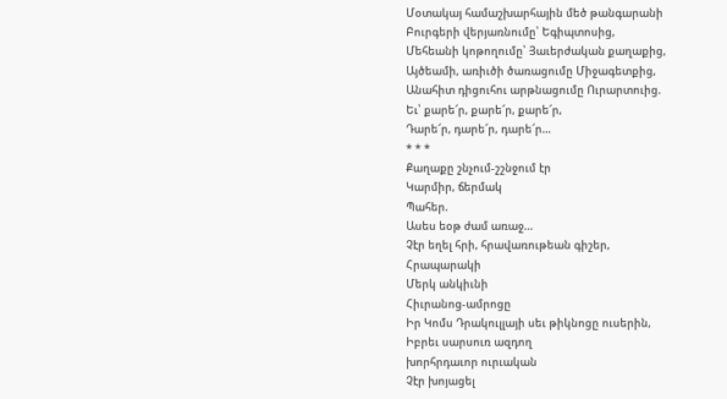Մօտակայ համաշխարհային մեծ թանգարանի
Բուրգերի վերյառնումը՝ Եգիպտոսից,
Մեհեանի կոթողումը՝ Յաւերժական քաղաքից,
Այծեամի, առիւծի ծառացումը Միջագետքից,
Անահիտ դիցուհու արթնացումը Ուրարտուից.
Եւ՝ քարե՜ր, քարե՜ր, քարե՜ր,
Դարե՜ր, դարե՜ր, դարե՜ր...
* * *
Քաղաքը շնչում-շշնջում էր
Կարմիր, ճերմակ
Պահեր.
Ասես եօթ ժամ առաջ...
Չէր եղել հրի, հրավառութեան գիշեր,
Հրապարակի
Մերկ անկիւնի
Հիւրանոց-ամրոցը
Իր Կոմս Դրակուլլայի սեւ թիկնոցը ուսերին,
Իբրեւ սարսուռ ազդող
խորհրդաւոր ուրւական
Չէր խոյացել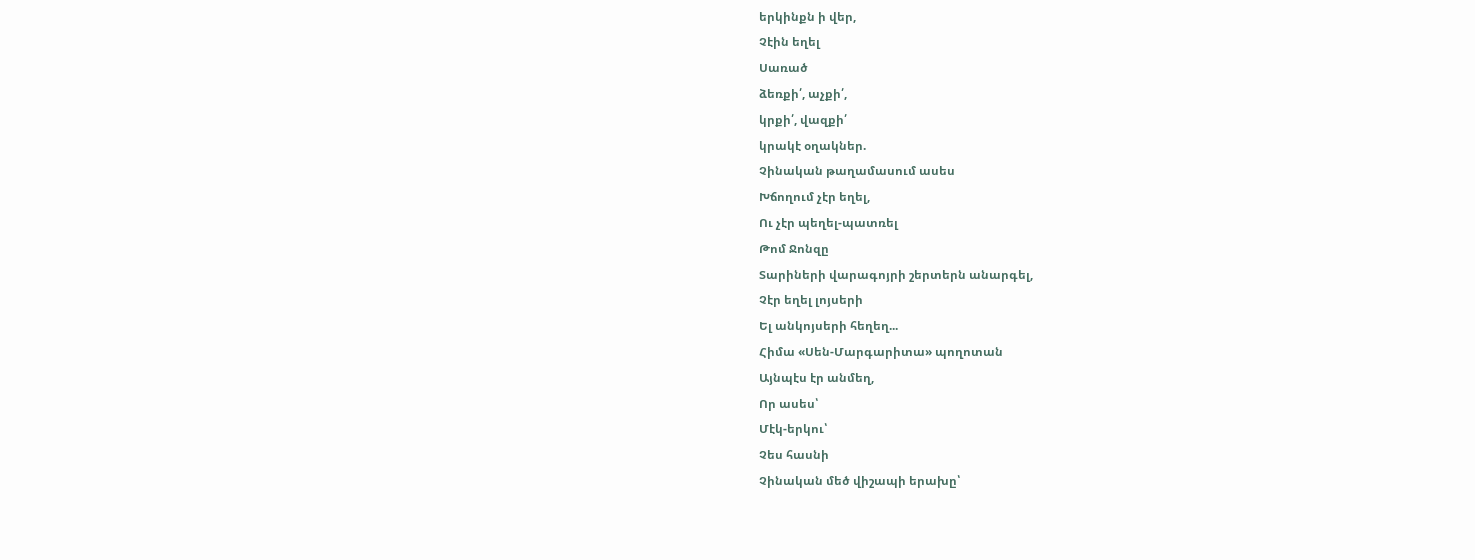երկինքն ի վեր,
Չէին եղել
Սառած
ձեռքի՛, աչքի՛,
կրքի՛, վազքի՛
կրակէ օղակներ.
Չինական թաղամասում ասես
Խճողում չէր եղել,
Ու չէր պեղել-պատռել
Թոմ Ջոնզը
Տարիների վարագոյրի շերտերն անարգել,
Չէր եղել լոյսերի
Ել անկոյսերի հեղեղ...
Հիմա «Սեն-Մարգարիտա» պողոտան
Այնպէս էր անմեղ,
Որ ասես՝
Մէկ-երկու՝
Չես հասնի
Չինական մեծ վիշապի երախը՝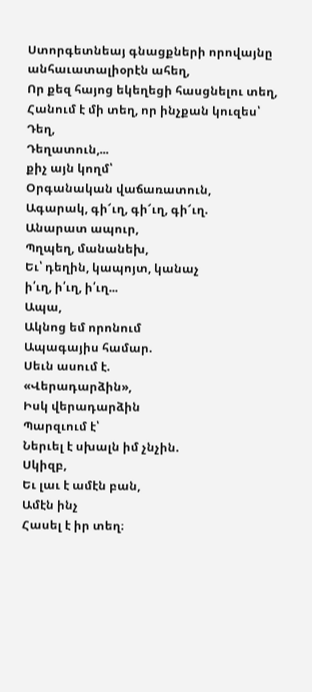Ստորգետնեայ գնացքների որովայնը
անհաւատալիօրէն ահեղ,
Որ քեզ հայոց եկեղեցի հասցնելու տեղ,
Հանում է մի տեղ, որ ինչքան կուզես՝
Դեղ,
Դեղատուն,...
քիչ այն կողմ՝
Օրգանական վաճառատուն,
Ագարակ, գի՜ւղ, գի՜ւղ, գի՜ւղ.
Անարատ ապուր,
Պղպեղ, մանանեխ,
Եւ՝ դեղին, կապոյտ, կանաչ
ի՛ւղ, ի՛ւղ, ի՛ւղ...
Ապա,
Ակնոց եմ որոնում
Ապագայիս համար.
Սեւն ասում է.
«Վերադարձին»,
Իսկ վերադարձին
Պարզւում է՝
Ներւել է սխալն իմ չնչին.
Սկիզբ,
Եւ լաւ է ամէն բան,
Ամէն ինչ
Հասել է իր տեղ։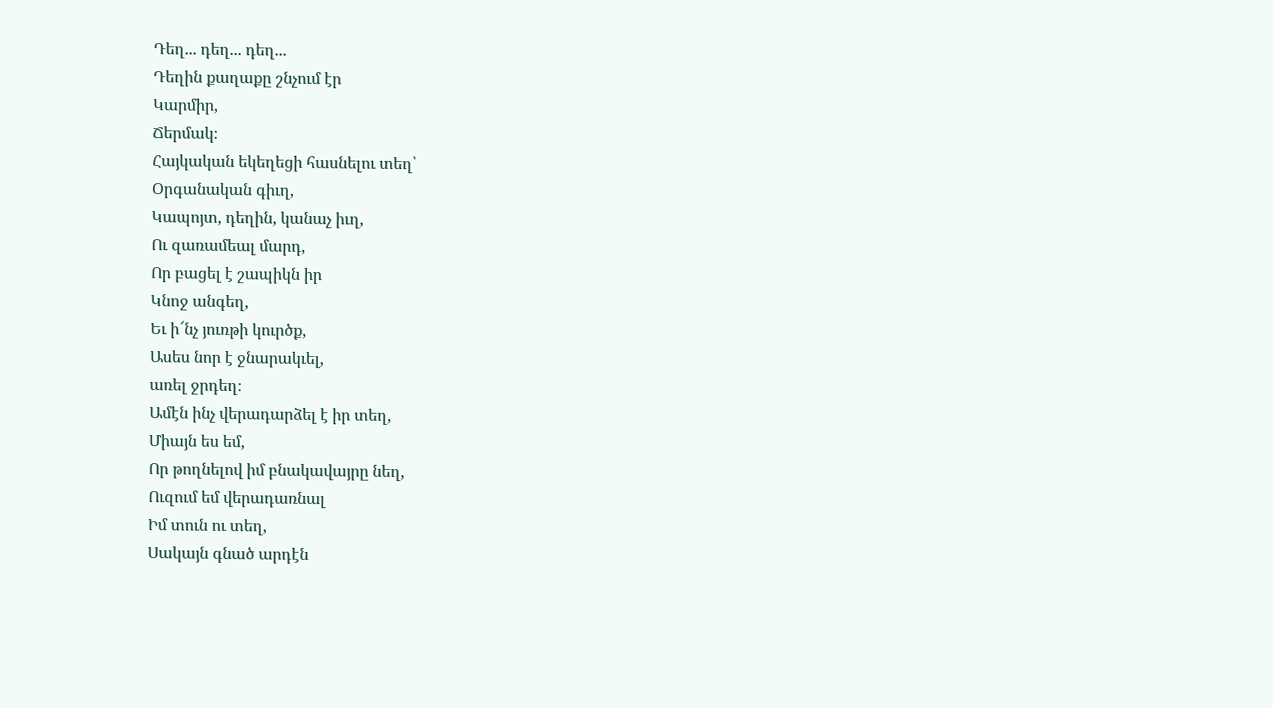Դեղ... դեղ... դեղ...
Դեղին քաղաքը շնչում էր
Կարմիր,
Ճերմակ։
Հայկական եկեղեցի հասնելու տեղ՝
Օրգանական գիւղ,
Կապոյտ, դեղին, կանաչ իւղ,
Ու զառամեալ մարդ,
Որ բացել է շապիկն իր
Կնոջ անգեղ,
Եւ ի՜նչ յուռթի կուրծք,
Ասես նոր է ջնարակւել,
առել ջրդեղ։
Ամէն ինչ վերադարձել է իր տեղ,
Միայն ես եմ,
Որ թողնելով իմ բնակավայրը նեղ,
Ուզում եմ վերադառնալ
Իմ տուն ու տեղ,
Սակայն գնած արդէն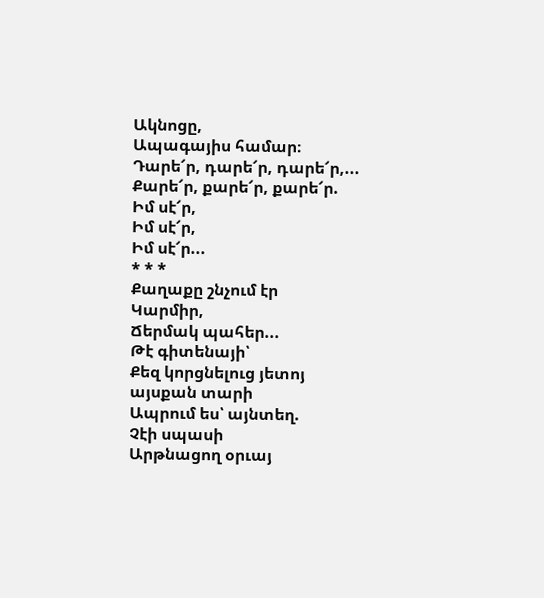Ակնոցը,
Ապագայիս համար։
Դարե՜ր, դարե՜ր, դարե՜ր,...
Քարե՜ր, քարե՜ր, քարե՜ր.
Իմ սէ՜ր,
Իմ սէ՜ր,
Իմ սէ՜ր...
* * *
Քաղաքը շնչում էր
Կարմիր,
Ճերմակ պահեր...
Թէ գիտենայի՝
Քեզ կորցնելուց յետոյ
այսքան տարի
Ապրում ես՝ այնտեղ.
Չէի սպասի
Արթնացող օրւայ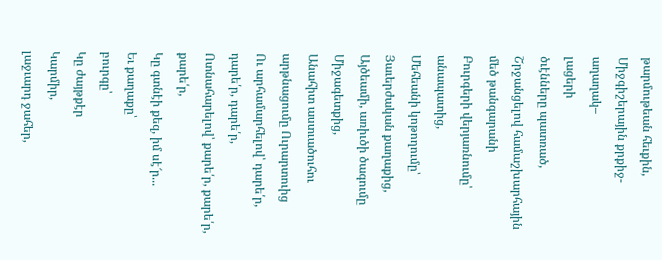թարմութեան հեւքին,
Միջգիշերային քրքիջ-
աղաղակ–
լացերի
ծւէնները պատռած,
Շրջանցելով համաշխարհային մեծ թանգարանի
Բուրգերի վերյառնումը՝ անապատից,
Մեհեանի կոթողումը՝ Յաւերժական քաղաքից,
Այծեամի, առիւծի ծագումը Միջագետքից,
Անահիտ աստւածուհու արթնացումը Ուրարտուից
Ու արհամարհելով՝ դարե՛ր, դարե՛ր, դարե՛ր,
Ոտնահարելով՝ քարե՛ր, քարե՛ր, քարե՛ր,
Կը գտնէի քեզ, իմ սէ՜ր...
Եւ քաղաքը՝
բուրգը՝
Կը ժայթքէր
Կարմիր,
լաջւարդ ջահեր,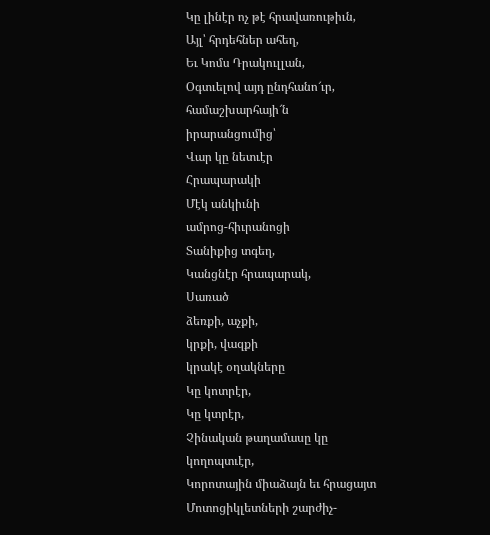Կը լինէր ոչ թէ հրավառութիւն,
Այլ՝ հրդեհներ ահեղ,
Եւ Կոմս Դրակուլլան,
Օգտւելով այդ ընդհանո՜ւր,
համաշխարհայի՜ն իրարանցումից՝
Վար կը նետւէր
Հրապարակի
Մէկ անկիւնի
ամրոց-հիւրանոցի
Տանիքից տգեղ,
Կանցնէր հրապարակ,
Սառած
ձեռքի, աչքի,
կրքի, վազքի
կրակէ օղակները
Կը կոտրէր,
Կը կտրէր,
Չինական թաղամասը կը կողոպտւէր,
Կորոտային միաձայն եւ հրացայտ
Մոտոցիկլետների շարժիչ-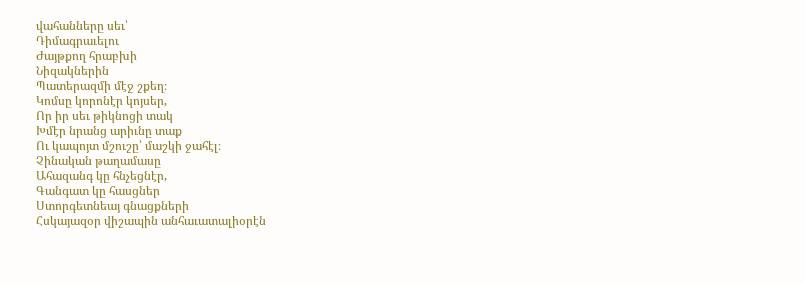վահանները սեւ՝
Դիմագրաւելու
Ժայթքող հրաբխի
Նիզակներին
Պատերազմի մէջ շքեղ։
Կոմսը կորոնէր կոյսեր,
Որ իր սեւ թիկնոցի տակ
Խմէր նրանց արիւնը տաք
Ու կապոյտ մշուշը՝ մաշկի ջահէլ։
Չինական թաղամասը
Ահազանգ կը հնչեցնէր,
Գանգատ կը հասցներ
Ստորգետնեայ գնացքների
Հսկայազօր վիշապին անհաւատալիօրէն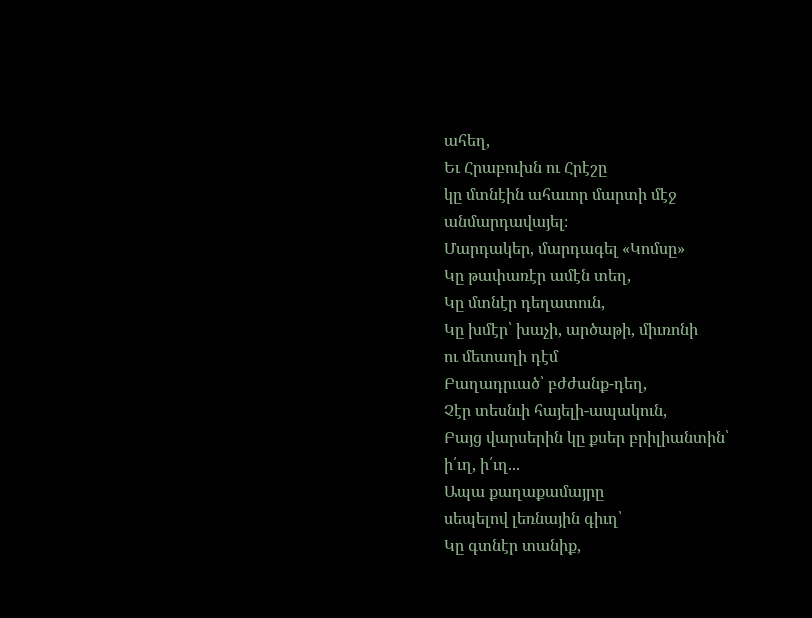ահեղ,
Եւ Հրաբուխն ու Հրէշը
կը մտնէին ահաւոր մարտի մէջ անմարդավայել։
Մարդակեր, մարդագել «Կոմսը»
Կը թափառէր ամէն տեղ,
Կը մտնէր դեղատուն,
Կը խմէր՝ խաչի, արծաթի, միւռոնի
ու մետաղի դէմ
Բաղադրւած՝ բժժանք-դեղ,
Չէր տեսնւի հայելի-ապակուն,
Բայց վարսերին կը քսեր բրիլիանտին՝
ի՛ւղ, ի՛ւղ...
Ապա քաղաքամայրը
սեպելով լեռնային գիւղ՝
Կը գտնէր տանիք,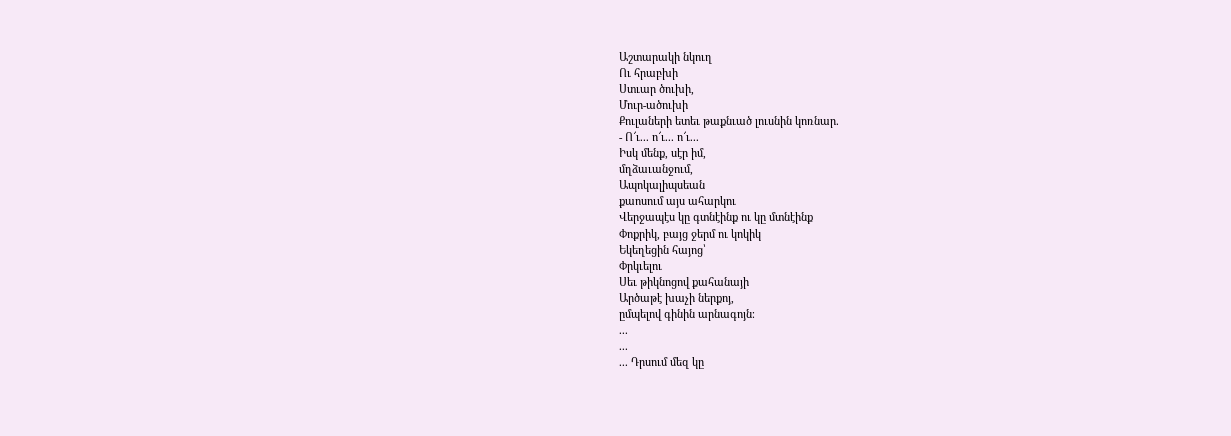Աշտարակի նկուղ
Ու հրաբխի
Ստւար ծուխի,
Մուր-ածուխի
Քուլաների ետեւ թաքնւած լուսնին կոռնար.
- Ո՜ւ... ո՜ւ... ո՜ւ...
Իսկ մենք, սէր իմ,
մղձաւանջում,
Ապոկալիպսեան
քաոսում այս ահարկու
Վերջապէս կը գտնէինք ու կը մտնէինք
Փոքրիկ, բայց ջերմ ու կոկիկ
Եկեղեցին հայոց՝
Փրկւելու
Սեւ թիկնոցով քահանայի
Արծաթէ խաչի ներքոյ,
ըմպելով գինին արնագոյն։
...
...
... Դրսում մեզ կը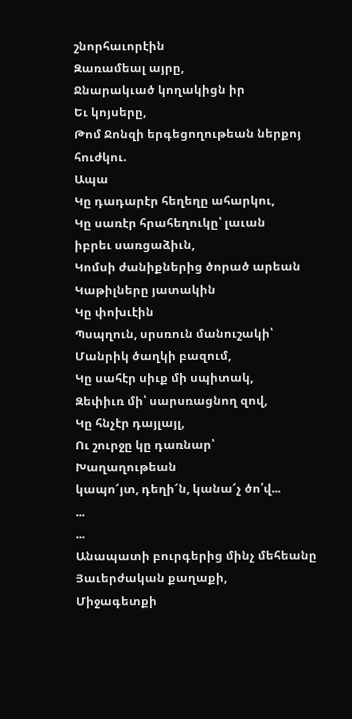շնորհաւորէին
Զառամեալ այրը,
Ջնարակւած կողակիցն իր
Եւ կոյսերը,
Թոմ Ջոնզի երգեցողութեան ներքոյ
հուժկու.
Ապա
Կը դադարէր հեղեղը ահարկու,
Կը սառէր հրահեղուկը՝ լաւան
իբրեւ սառցաձիւն,
Կոմսի ժանիքներից ծորած արեան
Կաթիլները յատակին
Կը փոխւէին
Պսպղուն, սրսռուն մանուշակի՝
Մանրիկ ծաղկի բազում,
Կը սահէր սիւք մի սպիտակ,
Զեփիւռ մի՝ սարսռացնող զով,
Կը հնչէր դայլայլ,
Ու շուրջը կը դառնար՝
Խաղաղութեան
կապո՜յտ, դեղի՜ն, կանա՜չ ծո՛վ...
...
...
Անապատի բուրգերից մինչ մեհեանը
Յաւերժական քաղաքի,
Միջագետքի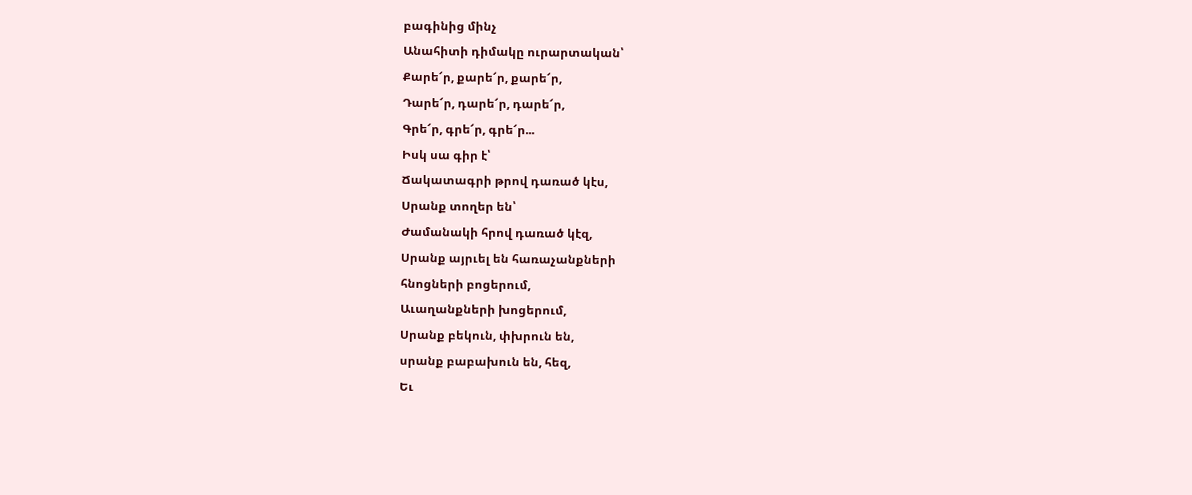բագինից մինչ
Անահիտի դիմակը ուրարտական՝
Քարե՜ր, քարե՜ր, քարե՜ր,
Դարե՜ր, դարե՜ր, դարե՜ր,
Գրե՜ր, գրե՜ր, գրե՜ր...
Իսկ սա գիր է՝
Ճակատագրի թրով դառած կէս,
Սրանք տողեր են՝
Ժամանակի հրով դառած կէզ,
Սրանք այրւել են հառաչանքների
հնոցների բոցերում,
Աւաղանքների խոցերում,
Սրանք բեկուն, փխրուն են,
սրանք բաբախուն են, հեզ,
Եւ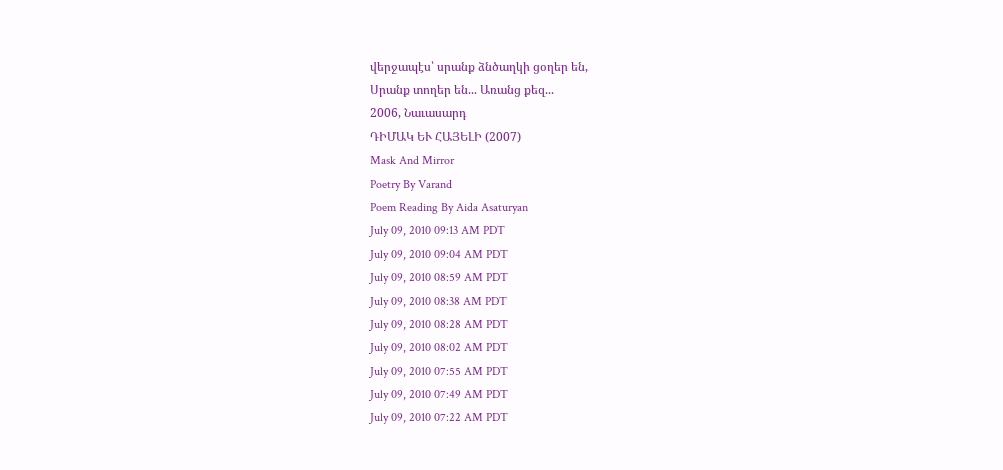վերջապէս՝ սրանք ձնծաղկի ցօղեր են,
Սրանք տողեր են... Առանց քեզ...
2006, Նաւասարդ
ԴԻՄԱԿ ԵՒ ՀԱՅԵԼԻ (2007)
Mask And Mirror
Poetry By Varand
Poem Reading By Aida Asaturyan
July 09, 2010 09:13 AM PDT
July 09, 2010 09:04 AM PDT
July 09, 2010 08:59 AM PDT
July 09, 2010 08:38 AM PDT
July 09, 2010 08:28 AM PDT
July 09, 2010 08:02 AM PDT
July 09, 2010 07:55 AM PDT
July 09, 2010 07:49 AM PDT
July 09, 2010 07:22 AM PDT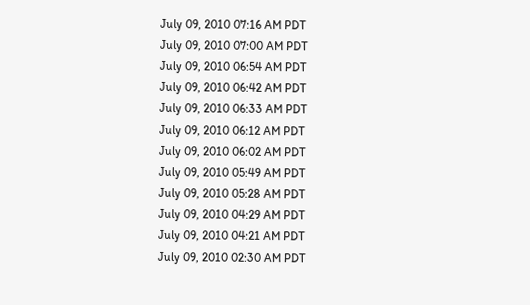July 09, 2010 07:16 AM PDT
July 09, 2010 07:00 AM PDT
July 09, 2010 06:54 AM PDT
July 09, 2010 06:42 AM PDT
July 09, 2010 06:33 AM PDT
July 09, 2010 06:12 AM PDT
July 09, 2010 06:02 AM PDT
July 09, 2010 05:49 AM PDT
July 09, 2010 05:28 AM PDT
July 09, 2010 04:29 AM PDT
July 09, 2010 04:21 AM PDT
July 09, 2010 02:30 AM PDT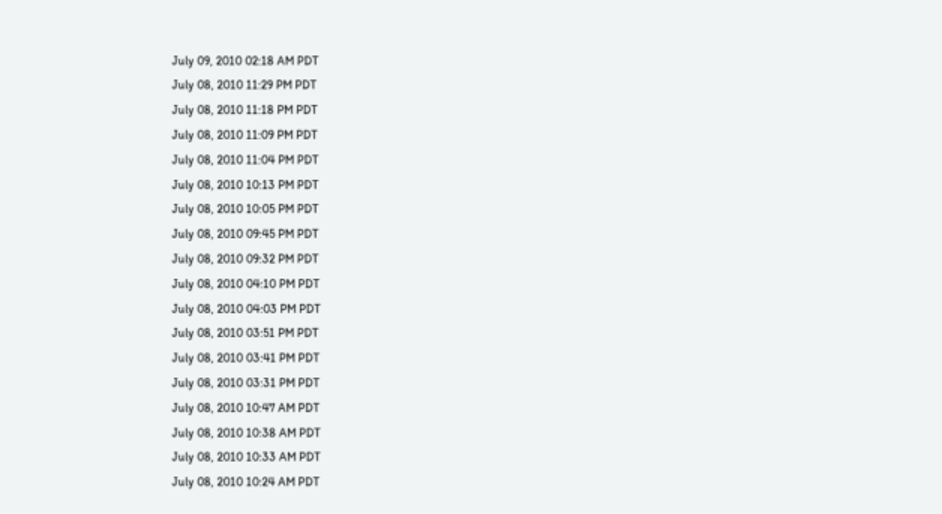July 09, 2010 02:18 AM PDT
July 08, 2010 11:29 PM PDT
July 08, 2010 11:18 PM PDT
July 08, 2010 11:09 PM PDT
July 08, 2010 11:04 PM PDT
July 08, 2010 10:13 PM PDT
July 08, 2010 10:05 PM PDT
July 08, 2010 09:45 PM PDT
July 08, 2010 09:32 PM PDT
July 08, 2010 04:10 PM PDT
July 08, 2010 04:03 PM PDT
July 08, 2010 03:51 PM PDT
July 08, 2010 03:41 PM PDT
July 08, 2010 03:31 PM PDT
July 08, 2010 10:47 AM PDT
July 08, 2010 10:38 AM PDT
July 08, 2010 10:33 AM PDT
July 08, 2010 10:24 AM PDT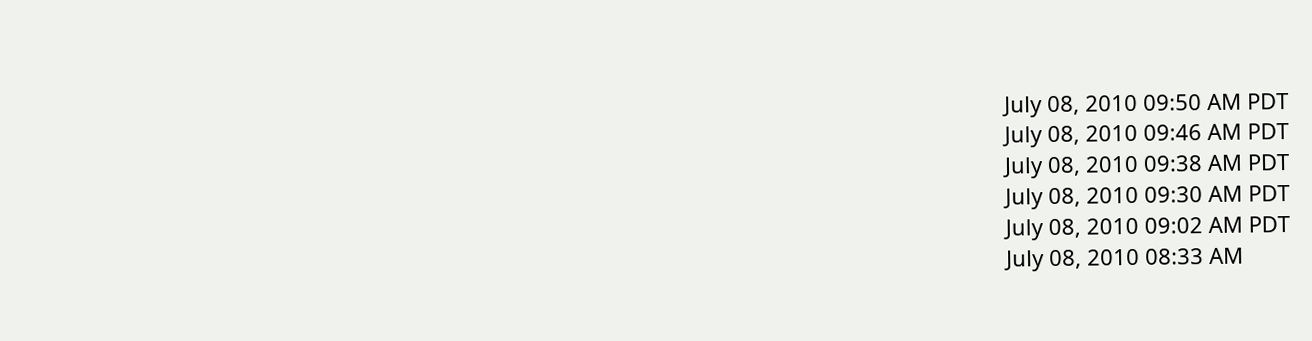July 08, 2010 09:50 AM PDT
July 08, 2010 09:46 AM PDT
July 08, 2010 09:38 AM PDT
July 08, 2010 09:30 AM PDT
July 08, 2010 09:02 AM PDT
July 08, 2010 08:33 AM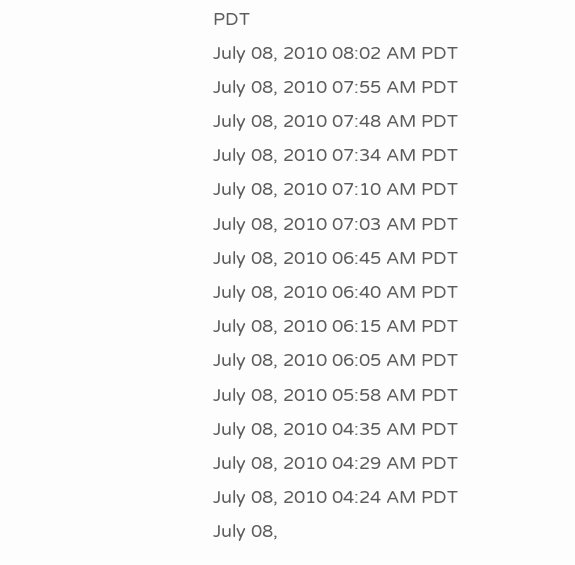PDT
July 08, 2010 08:02 AM PDT
July 08, 2010 07:55 AM PDT
July 08, 2010 07:48 AM PDT
July 08, 2010 07:34 AM PDT
July 08, 2010 07:10 AM PDT
July 08, 2010 07:03 AM PDT
July 08, 2010 06:45 AM PDT
July 08, 2010 06:40 AM PDT
July 08, 2010 06:15 AM PDT
July 08, 2010 06:05 AM PDT
July 08, 2010 05:58 AM PDT
July 08, 2010 04:35 AM PDT
July 08, 2010 04:29 AM PDT
July 08, 2010 04:24 AM PDT
July 08,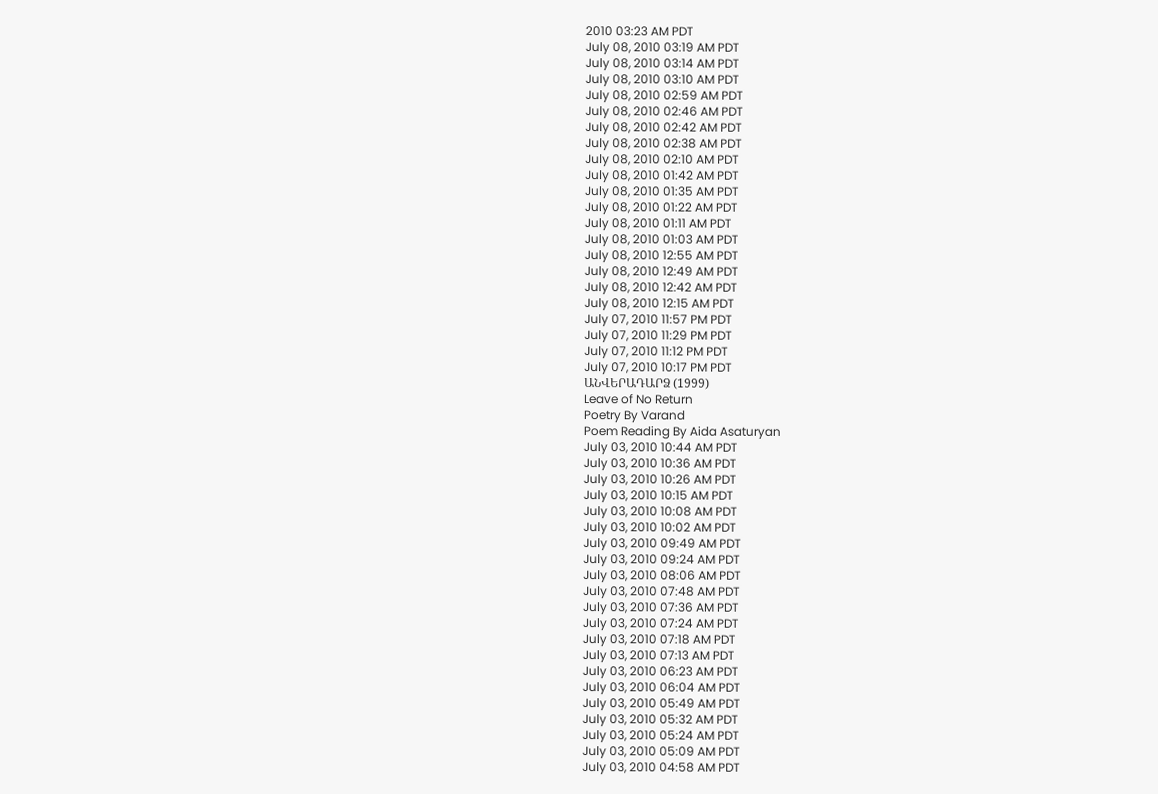2010 03:23 AM PDT
July 08, 2010 03:19 AM PDT
July 08, 2010 03:14 AM PDT
July 08, 2010 03:10 AM PDT
July 08, 2010 02:59 AM PDT
July 08, 2010 02:46 AM PDT
July 08, 2010 02:42 AM PDT
July 08, 2010 02:38 AM PDT
July 08, 2010 02:10 AM PDT
July 08, 2010 01:42 AM PDT
July 08, 2010 01:35 AM PDT
July 08, 2010 01:22 AM PDT
July 08, 2010 01:11 AM PDT
July 08, 2010 01:03 AM PDT
July 08, 2010 12:55 AM PDT
July 08, 2010 12:49 AM PDT
July 08, 2010 12:42 AM PDT
July 08, 2010 12:15 AM PDT
July 07, 2010 11:57 PM PDT
July 07, 2010 11:29 PM PDT
July 07, 2010 11:12 PM PDT
July 07, 2010 10:17 PM PDT
ԱՆՎԵՐԱԴԱՐՁ (1999)
Leave of No Return
Poetry By Varand
Poem Reading By Aida Asaturyan
July 03, 2010 10:44 AM PDT
July 03, 2010 10:36 AM PDT
July 03, 2010 10:26 AM PDT
July 03, 2010 10:15 AM PDT
July 03, 2010 10:08 AM PDT
July 03, 2010 10:02 AM PDT
July 03, 2010 09:49 AM PDT
July 03, 2010 09:24 AM PDT
July 03, 2010 08:06 AM PDT
July 03, 2010 07:48 AM PDT
July 03, 2010 07:36 AM PDT
July 03, 2010 07:24 AM PDT
July 03, 2010 07:18 AM PDT
July 03, 2010 07:13 AM PDT
July 03, 2010 06:23 AM PDT
July 03, 2010 06:04 AM PDT
July 03, 2010 05:49 AM PDT
July 03, 2010 05:32 AM PDT
July 03, 2010 05:24 AM PDT
July 03, 2010 05:09 AM PDT
July 03, 2010 04:58 AM PDT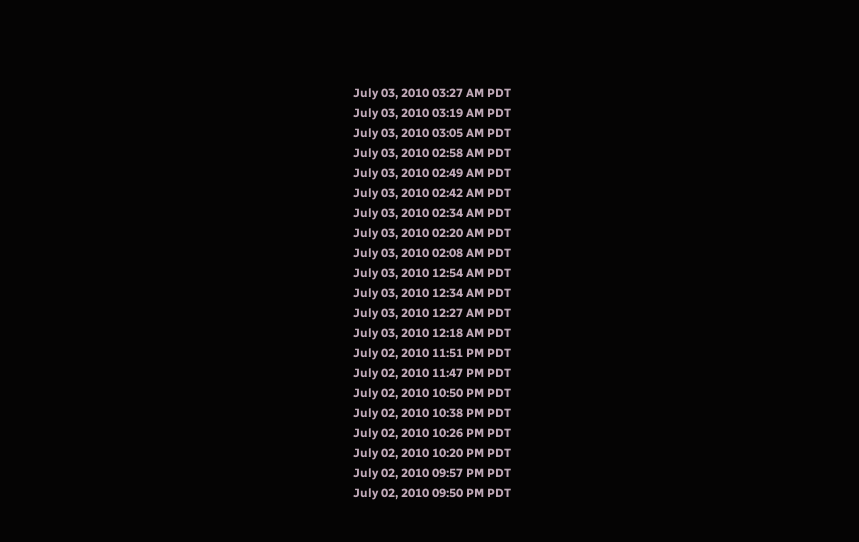July 03, 2010 03:27 AM PDT
July 03, 2010 03:19 AM PDT
July 03, 2010 03:05 AM PDT
July 03, 2010 02:58 AM PDT
July 03, 2010 02:49 AM PDT
July 03, 2010 02:42 AM PDT
July 03, 2010 02:34 AM PDT
July 03, 2010 02:20 AM PDT
July 03, 2010 02:08 AM PDT
July 03, 2010 12:54 AM PDT
July 03, 2010 12:34 AM PDT
July 03, 2010 12:27 AM PDT
July 03, 2010 12:18 AM PDT
July 02, 2010 11:51 PM PDT
July 02, 2010 11:47 PM PDT
July 02, 2010 10:50 PM PDT
July 02, 2010 10:38 PM PDT
July 02, 2010 10:26 PM PDT
July 02, 2010 10:20 PM PDT
July 02, 2010 09:57 PM PDT
July 02, 2010 09:50 PM PDT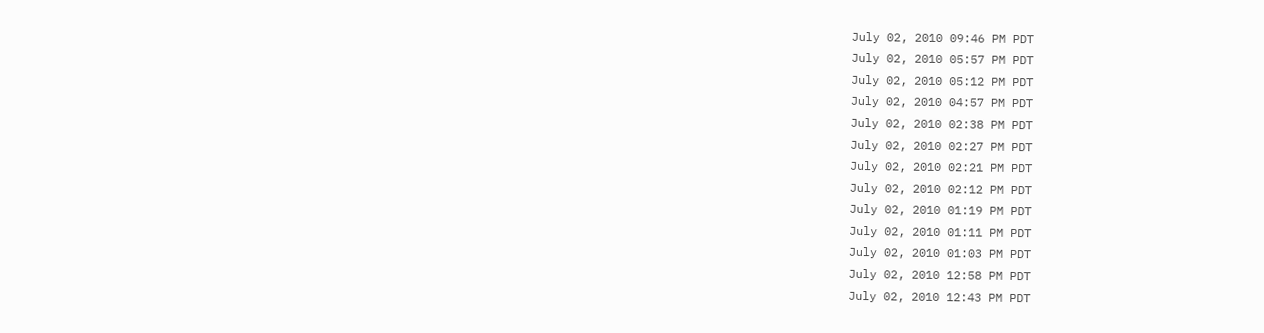July 02, 2010 09:46 PM PDT
July 02, 2010 05:57 PM PDT
July 02, 2010 05:12 PM PDT
July 02, 2010 04:57 PM PDT
July 02, 2010 02:38 PM PDT
July 02, 2010 02:27 PM PDT
July 02, 2010 02:21 PM PDT
July 02, 2010 02:12 PM PDT
July 02, 2010 01:19 PM PDT
July 02, 2010 01:11 PM PDT
July 02, 2010 01:03 PM PDT
July 02, 2010 12:58 PM PDT
July 02, 2010 12:43 PM PDT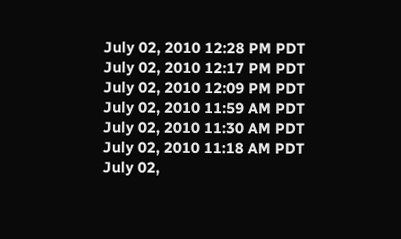July 02, 2010 12:28 PM PDT
July 02, 2010 12:17 PM PDT
July 02, 2010 12:09 PM PDT
July 02, 2010 11:59 AM PDT
July 02, 2010 11:30 AM PDT
July 02, 2010 11:18 AM PDT
July 02,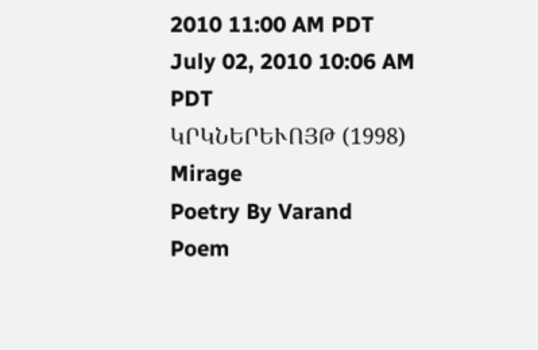2010 11:00 AM PDT
July 02, 2010 10:06 AM PDT
ԿՐԿՆԵՐԵՒՈՅԹ (1998)
Mirage
Poetry By Varand
Poem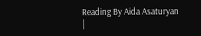Reading By Aida Asaturyan
|